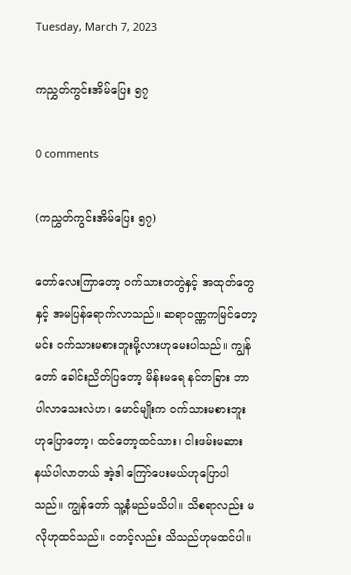Tuesday, March 7, 2023

ကညွှတ်ကွင်းအိမ်ပြေး ၅၇

0 comments

(ကညွှတ်ကွင်းအိမ်ပြေး ၅၇)

တော်လေးကြာတော့ ဝက်သားတတွဲနှင့် အထုတ်တွေနှင့် အမပြန်ရောက်လာသည်။ ဆရာဝဏ္ဏကမြင်တော့ မင်း ဝက်သားမစားဘူးမို့လားဟုမေးပါသည်။ ကျွန်တော် ခေါင်းညိတ်ပြတော့ မိန်းမရေ နင်တခြား ဘာပါလာသေးလဲဟ၊ မောင်မျိုးက ဝက်သားမစားဘူးဟုပြောတော့၊ ထင်တော့ထင်သား၊ ငါးဖမ်းမဆားနယ်ပါလာတယ် အဲ့ဒါ ကြော်ပေးမယ်ဟုပြောပါသည်။ ကျွန်တော် သူ့နံမည်မသိပါ။ သိစရာလည်း မလိုဟုထင်သည်။ ငတင့်လည်း သိသည်ဟုမထင်ပါ။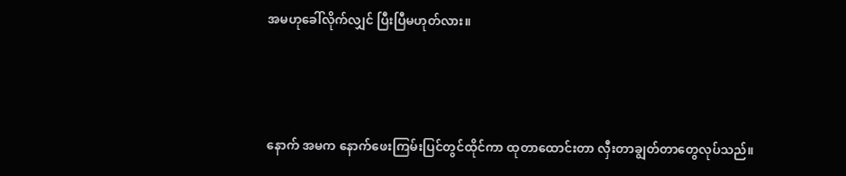အမဟုခေါ်လိုက်လျှင် ပြီးပြီမဟုတ်လား။



နောက် အမက နောက်ဖေးကြမ်းပြင်တွင်ထိုင်ကာ ထုတာထောင်းတာ လှီးတာချွတ်တာတွေလုပ်သည်။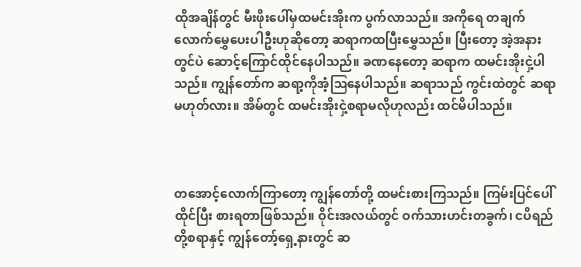ထိုအချိန်တွင် မီးဖိုးပေါ်မှထမင်းအိုးက ပွက်လာသည်။ အကိုရေ တချက်လောက်မွှေပေးပါဦးဟုဆိုတော့ ဆရာကထပြီးမွှေသည်။ ပြီးတော့ အဲ့အနားတွင်ပဲ ဆောင့်ကြောင်ထိုင်နေပါသည်။ ခဏနေတော့ ဆရာက ထမင်းအိုးငှဲ့ပါသည်။ ကျွန်တော်က ဆရာ့ကိုအံ့ဩနေပါသည်။ ဆရာသည် ကွင်းထဲတွင် ဆရာမဟုတ်လား။ အိမ်တွင် ထမင်းအိုးငှဲ့စရာမလိုဟုလည်း ထင်မိပါသည်။



တအောင့်လောက်ကြာတော့ ကျွန်တော်တို့ ထမင်းစားကြသည်။ ကြမ်းပြင်ပေါ်ထိုင်ပြီး စားရတာဖြစ်သည်။ ဝိုင်းအလယ်တွင် ဝက်သားဟင်းတခွက်၊ ငပိရည်တို့စရာနှင့် ကျွန်တော့်ရှေ့နားတွင် ဆ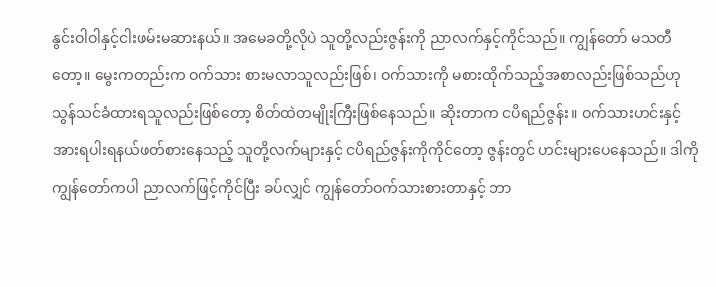နွင်းဝါဝါနှင့်ငါးဖမ်းမဆားနယ်။ အမေခတို့လိုပဲ သူတို့လည်းဇွန်းကို ညာလက်နှင့်ကိုင်သည်။ ကျွန်တော် မသတီတော့။ မွေးကတည်းက ဝက်သား စားမလာသူလည်းဖြစ်၊ ဝက်သားကို မစားထိုက်သည့်အစာလည်းဖြစ်သည်ဟု သွန်သင်ခံထားရသူလည်းဖြစ်တော့ စိတ်ထဲတမျိုးကြီးဖြစ်နေသည်။ ဆိုးတာက ငပိရည်ဇွန်း။ ဝက်သားဟင်းနှင့် အားရပါးရနယ်ဖတ်စားနေသည့် သူတို့လက်များနှင့် ငပိရည်ဇွန်းကိုကိုင်တော့ ဇွန်းတွင် ဟင်းများပေနေသည်။ ဒါကို ကျွန်တော်ကပါ ညာလက်ဖြင့်ကိုင်ပြီး ခပ်လျှင် ကျွန်တော်ဝက်သားစားတာနှင့် ဘာ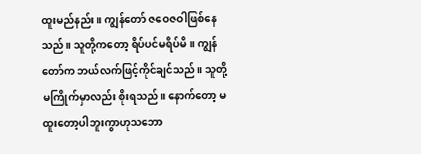ထူးမည်နည်း။ ကျွန်တော် ဇဝေဇဝါဖြစ်နေသည်။ သူတို့ကတော့ ရိပ်ပင်မရိပ်မိ။ ကျွန်တော်က ဘယ်လက်ဖြင့်ကိုင်ချင်သည်။ သူတို့မကြိုက်မှာလည်း စိုးရသည်။ နောက်တော့ မထူးတော့ပါဘူးကွာဟုသဘော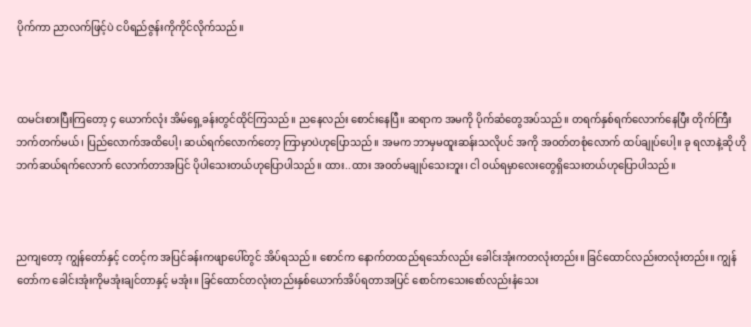ပိုက်ကာ ညာလက်ဖြင့်ပဲ ငပိရည်ဇွန်းကိုကိုင်လိုက်သည်။



ထမင်းစားပြီးကြတော့ ၄ ယောက်လုံး အိမ်ရှေ့ခန်းတွင်ထိုင်ကြသည်။ ညနေလည်း စောင်းနေပြီ။ ဆရာက အမကို ပိုက်ဆံတွေအပ်သည်။ တရက်နှစ်ရက်လောက်နေပြီး တိုက်ကြီးဘက်တက်မယ်၊ ပြည်လောက်အထိပေါ့၊ ဆယ်ရက်လောက်တော့ ကြာမှာပဲဟုပြောသည်။ အမက ဘာမှမထူးဆန်းသလိုပင် အကို အဝတ်တစုံလောက် ထပ်ချုပ်ပေါ့။ ခု ရလာနဲ့ဆို ဟိုဘက်ဆယ်ရက်လောက် လောက်တာအပြင် ပိုပါသေးတယ်ဟုပြောပါသည်။ ထား..ထား အဝတ်မချုပ်သေးဘူး၊ ငါ ဝယ်ရမှာလေးတွေရှိသေးတယ်ဟုပြောပါသည်။



ညကျတော့ ကျွန်တော်နှင့် ငတင့်က အပြင်ခန်းကဖျာပေါ်တွင် အိပ်ရသည်။ စောင်က နောက်တထည်ရသော်လည်း ခေါင်းအုံးကတလုံးတည်း။ ခြင်ထောင်လည်းတလုံးတည်း။ ကျွန်တော်က ခေါင်းအုံးကိုမအုံးချင်တာနှင့် မအုံး။ ခြင်ထောင်တလုံးတည်းနှစ်ယောက်အိပ်ရတာအပြင် စောင်ကသေးစော်လည်းနံသေး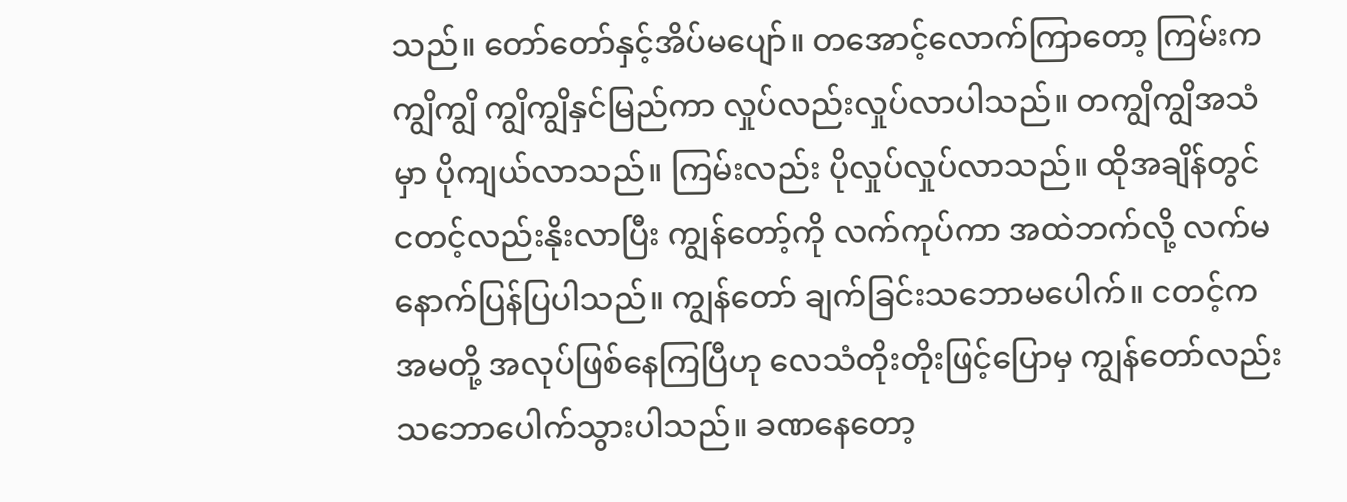သည်။ တော်တော်နှင့်အိပ်မပျော်။ တအောင့်လောက်ကြာတော့ ကြမ်းက ကျွိကျွိ ကျွိကျွိနှင်မြည်ကာ လှုပ်လည်းလှုပ်လာပါသည်။ တကျွိကျွိအသံမှာ ပိုကျယ်လာသည်။ ကြမ်းလည်း ပိုလှုပ်လှုပ်လာသည်။ ထိုအချိန်တွင် ငတင့်လည်းနိုးလာပြီး ကျွန်တော့်ကို လက်ကုပ်ကာ အထဲဘက်လို့ လက်မနောက်ပြန်ပြပါသည်။ ကျွန်တော် ချက်ခြင်းသဘောမပေါက်။ ငတင့်က အမတို့ အလုပ်ဖြစ်နေကြပြီဟု လေသံတိုးတိုးဖြင့်ပြောမှ ကျွန်တော်လည်း သဘောပေါက်သွားပါသည်။ ခဏနေတော့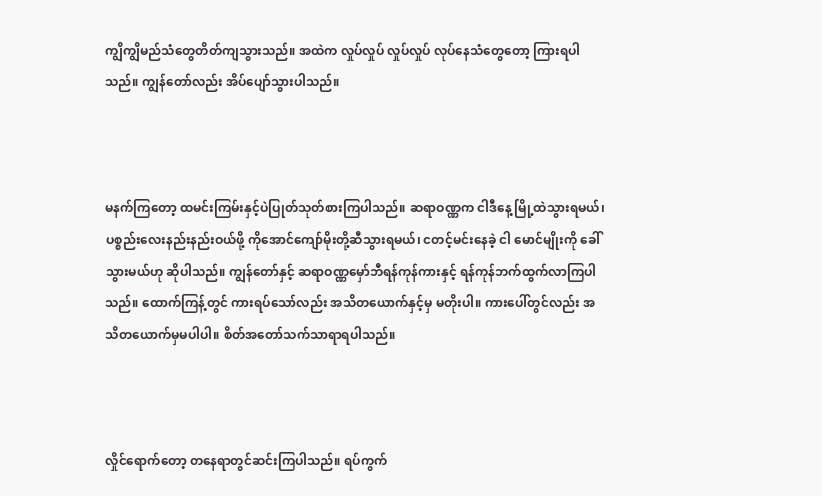ကျွိကျွိမည်သံတွေတိတ်ကျသွားသည်။ အထဲက လှုပ်လှုပ် လှုပ်လှုပ် လုပ်နေသံတွေတော့ ကြားရပါသည်။ ကျွန်တော်လည်း အိပ်ပျော်သွားပါသည်။



မနက်ကြတော့ ထမင်းကြမ်းနှင့်ပဲပြုတ်သုတ်စားကြပါသည်။ ဆရာဝဏ္ဏက ငါဒီနေ့ မြို့ထဲသွားရမယ်၊ ပစ္စည်းလေးနည်းနည်းဝယ်ဖို့ ကိုအောင်ကျော်မိုးတို့ဆီသွားရမယ်၊ ငတင့်မင်းနေခဲ့ ငါ မောင်မျိုးကို ခေါ်သွားမယ်ဟု ဆိုပါသည်။ ကျွန်တော်နှင့် ဆရာဝဏ္ဏမှော်ဘီရန်ကုန်ကားနှင့် ရန်ကုန်ဘက်ထွက်လာကြပါသည်။ ထောက်ကြန့်တွင် ကားရပ်သော်လည်း အသိတယောက်နှင့်မှ မတိုးပါ။ ကားပေါ်တွင်လည်း အသိတယောက်မှမပါပါ။ စိတ်အတော်သက်သာရာရပါသည်။



လှိုင်ရောက်တော့ တနေရာတွင်ဆင်းကြပါသည်။ ရပ်ကွက်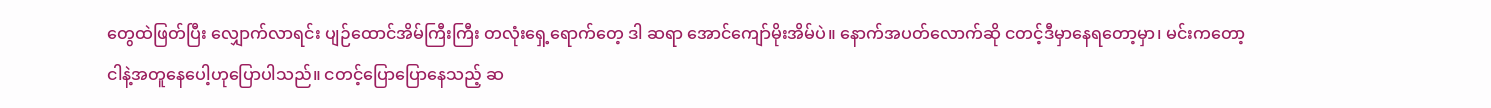တွေထဲဖြတ်ပြီး လျှောက်လာရင်း ပျဉ်ထောင်အိမ်ကြီးကြီး တလုံးရှေ့ရောက်တေ့ ဒါ ဆရာ အောင်ကျော်မိုးအိမ်ပဲ။ နောက်အပတ်လောက်ဆို ငတင့်ဒီမှာနေရတော့မှာ၊ မင်းကတော့ ငါနဲ့အတူနေပေါ့ဟုပြောပါသည်။ ငတင့်ပြောပြောနေသည့် ဆ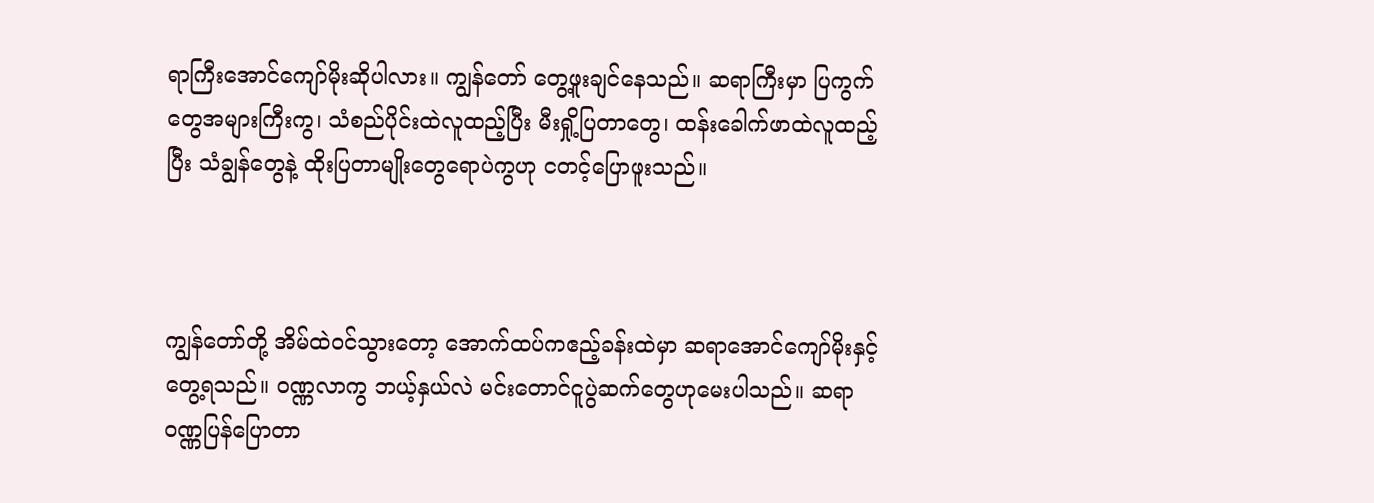ရာကြီးအောင်ကျော်မိုးဆိုပါလား။ ကျွန်တော် တွေ့ဖူးချင်နေသည်။ ဆရာကြီးမှာ ပြကွက်တွေအများကြီးကွ၊ သံစည်ပိုင်းထဲလူထည့်ပြီး မီးရှို့ပြတာတွေ၊ ထန်းခေါက်ဖာထဲလူထည့်ပြီး သံချွန်တွေနဲ့ ထိုးပြတာမျိုးတွေရောပဲကွဟု ငတင့်ပြောဖူးသည်။



ကျွန်တော်တို့ အိမ်ထဲဝင်သွားတော့ အောက်ထပ်ကဧည့်ခန်းထဲမှာ ဆရာအောင်ကျော်မိုးနှင့်တွေ့ရသည်။ ဝဏ္ဏလာကွ ဘယ့်နှယ်လဲ မင်းတောင်ငူပွဲဆက်တွေဟုမေးပါသည်။ ဆရာဝဏ္ဏပြန်ပြောတာ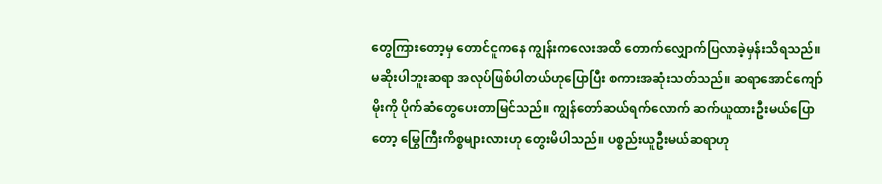တွေကြားတော့မှ တောင်ငူကနေ ကျွန်းကလေးအထိ တောက်လျှောက်ပြလာခဲ့မှန်းသိရသည်။ မဆိုးပါဘူးဆရာ အလုပ်ဖြစ်ပါတယ်ဟုပြောပြီး စကားအဆုံးသတ်သည်။ ဆရာအောင်ကျော်မိုးကို ပိုက်ဆံတွေပေးတာမြင်သည်။ ကျွန်တော်ဆယ်ရက်လောက် ဆက်ယူထားဦးမယ်ပြောတော့ မြွေကြီးကိစ္စများလားဟု တွေးမိပါသည်။ ပစ္စည်းယူဦးမယ်ဆရာဟု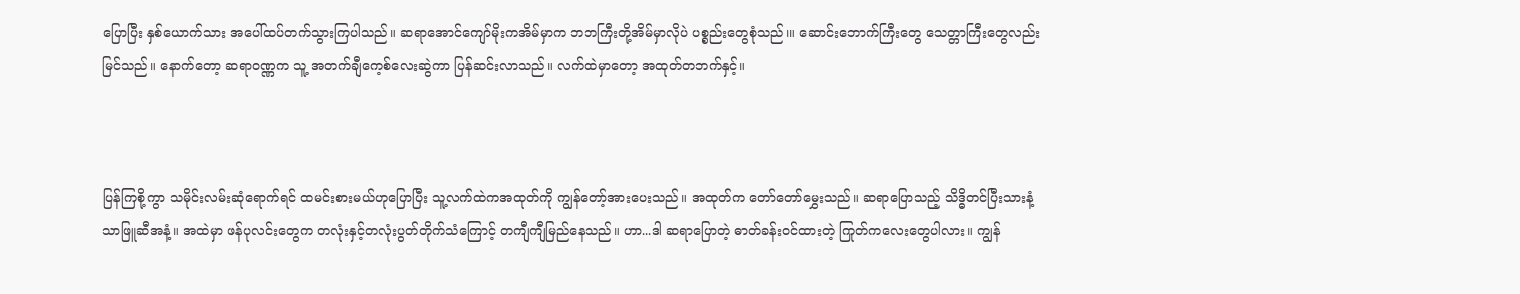ပြောပြီး နှစ်ယောက်သား အပေါ်ထပ်တက်သွားကြပါသည်။ ဆရာအောင်ကျော်မိုးကအိမ်မှာက ဘဘကြီးတို့အိမ်မှာလိုပဲ ပစ္စည်းတွေစုံသည်၊။ ဆောင်းဘောက်ကြီးတွေ သေတ္တာကြီးတွေလည်း မြင်သည်။ နောက်တော့ ဆရာဝဏ္ဏက သူ့ အတက်ချီကေ့စ်လေးဆွဲကာ ပြန်ဆင်းလာသည်။ လက်ထဲမှာတော့ အထုတ်တဘက်နှင့်။



ပြန်ကြစို့ကွာ သမိုင်းလမ်းဆုံရောက်ရင် ထမင်းစားမယ်ဟုပြောပြီး သူ့လက်ထဲကအထုတ်ကို ကျွန်တော့်အားပေးသည်။ အထုတ်က တော်တော်မွှေးသည်။ ဆရာပြောသည့် သိဒ္ဓိတင်ပြီးသားနံ့သာဖြူဆီအနံ့။ အထဲမှာ ဖန်ပုလင်းတွေက တလုံးနှင့်တလုံးပွတ်တိုက်သံကြောင့် တကျီကျီမြည်နေသည်။ ဟာ...ဒါ ဆရာပြောတဲ့ ဓာတ်ခန်းဝင်ထားတဲ့ ကြုတ်ကလေးတွေပါလား။ ကျွန်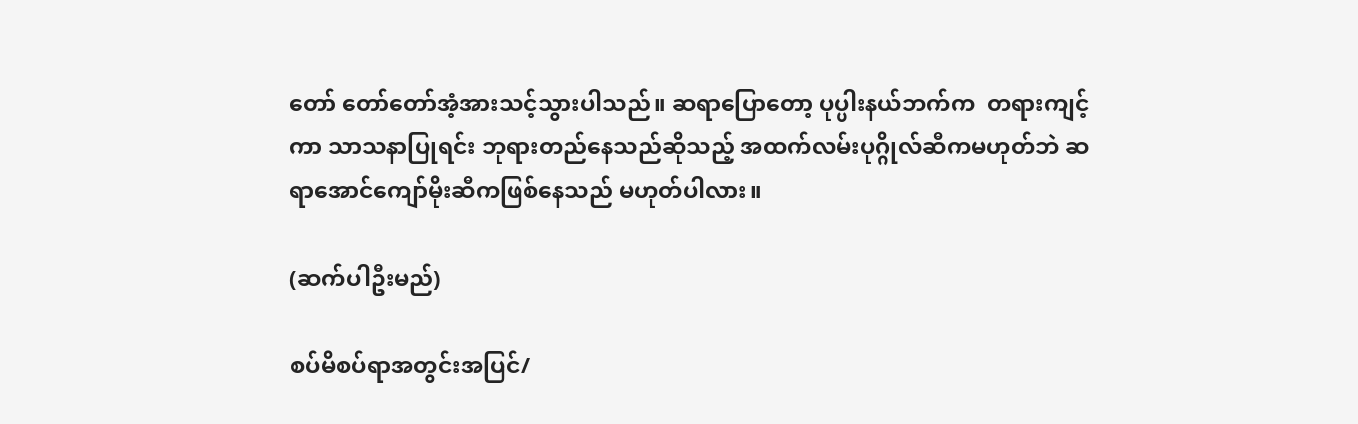တော် တော်တော်အံ့အားသင့်သွားပါသည်။ ဆရာပြောတော့ ပုပ္ပါးနယ်ဘက်က  တရားကျင့်ကာ သာသနာပြုရင်း ဘုရားတည်နေသည်ဆိုသည့် အထက်လမ်းပုဂ္ဂိုလ်ဆီကမဟုတ်ဘဲ ဆရာအောင်ကျော်မိုးဆီကဖြစ်နေသည် မဟုတ်ပါလား။

(ဆက်ပါဦးမည်)

စပ်မိစပ်ရာအတွင်းအပြင်/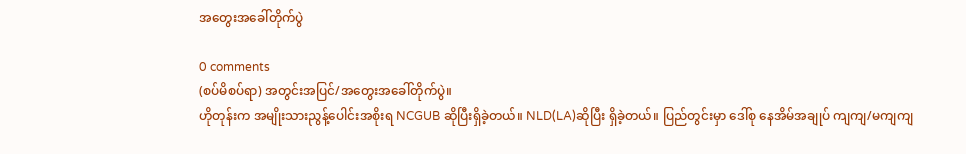အတွေးအခေါ်တိုက်ပွဲ

0 comments
(စပ်မိစပ်ရာ) အတွင်းအပြင်/အတွေးအခေါ်တိုက်ပွဲ။
ဟိုတုန်းက အမျိုးသားညွန့်ပေါင်းအစိုးရ NCGUB ဆိုပြီးရှိခဲ့တယ်။ NLD(LA)ဆိုပြီး ရှိခဲ့တယ်။ ပြည်တွင်းမှာ ဒေါ်စု နေအိမ်အချုပ် ကျကျ/မကျကျ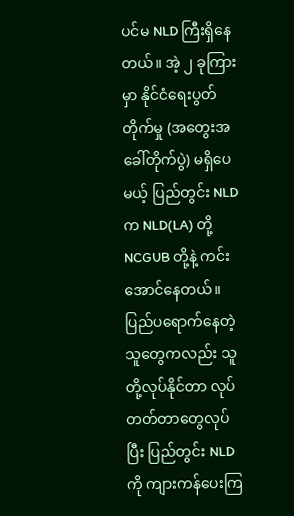ပင်မ NLD ကြီးရှိနေတယ်။ အဲ့ ၂ ခုကြားမှာ နိုင်ငံရေးပွတ်တိုက်မှု (အတွေးအခေါ်တိုက်ပွဲ) မရှိပေမယ့် ပြည်တွင်း NLD က NLD(LA) တို့ NCGUB တို့နဲ့ ကင်းအောင်နေတယ်။ ပြည်ပရောက်နေတဲ့သူတွေကလည်း သူတို့လုပ်နိုင်တာ လုပ်တတ်တာတွေလုပ်ပြီး ပြည်တွင်း NLDကို ကျားကန်ပေးကြ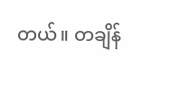တယ်။ တချိန်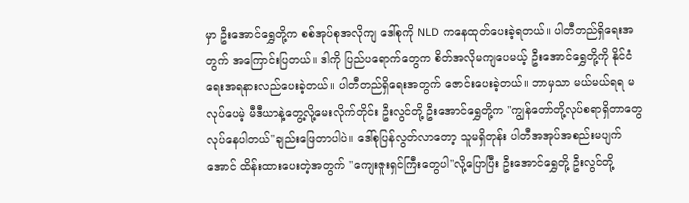မှာ ဦးအောင်ရွှေတို့က စစ်အုပ်စုအလိုကျ ဒေါ်စုကို NLD ကနေထုတ်ပေးခဲ့ရတယ်။ ပါတီတည်ရှိရေးအတွက် အကြောင်းပြတယ်။ ဒါကို ပြည်ပရောက်တွေက စိတ်အလိုမကျပေမယ့် ဦးအောင်ရွှေတို့ကို နိုင်ငံရေးအရနားလည်ပေးခဲ့တယ်။ ပါတီတည်ရှိရေးအတွက် ဇောင်းပေးခဲ့တယ်။ ဘာမှသာ မယ်မယ်ရရ မလုပ်ပေမဲ့ မီဒီယာနဲ့တွေ့လို့မေးလိုက်တိုင်း ဦးလွင်တို့ ဦးအောင်ရွှေတို့က "ကျွန်တော်တို့လုပ်စရာရှိတာတွေ လုပ်နေပါတယ်"ချည်းဖြေတာပါပဲ။ ဒေါ်စုပြန်လွတ်လာတော့ သူမရှိတုန်း ပါတီအအုပ်အစည်းမပျက်အောင် ထိန်းထားပေးတဲ့အတွက် "ကျေးဇူးရှင်ကြီးတွေပါ"လို့ပြောပြီး ဦးအောင်ရွှေတို့ ဦးလွင်တို့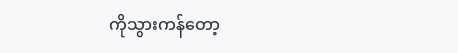ကိုသွားကန်တော့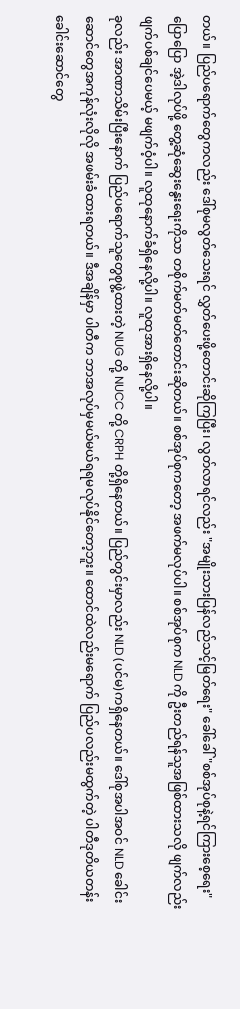တယ်။ ပြည်ပရောက်တွေကလည်း ဒေါ်စုမလွတ်သေးရင် လွှတ်ပေးဖို့တောင်းဆိုကြပြီး၊ လွတ်လာရင်လည်း "အမျိုးသားပြန်လည်သင့်မြတ်ရေး" ခေါ်ခေါ် "စစ်အုပ်စုနဲ့ရင်ကြားစေ့ရေး"ပြောပြော အဲ့ဒါလုပ်ဖို့ တွေ့ဆုံဆွေးနွေးရေးကိုသာ တစိုက်မတ်မတ်တောင်းဆိုတယ်။ စစ်အုပ်စုကတော့ အဖက်မလုပ်ပါ။ စစ်အုပ်စုက NLD ကို ဦးတည်ရန်သူအဖြစ်ထားသလို ဖျက်လည်း ဖျက်ပစ်ချင်ပေမယ့် မဖျက်ဝံ့ပါ။ လူထုနောက်ခံရှိနေလို့ပါ။ လူထုအားရှိနေလို့ပါ။
ခုလည်း အာဏာသိမ်းပြီးနောက် ပြည်ပရောက်သူတွေစုဖွဲ့ထားတဲ့ NUG တို့ NUCC တို့ CRPH တို့ရှိနေတယ်။ ပြည်တွင်းမှာလည်း NLD (ပင်မ)ကရှိနေတယ်။ ဒေါ်စုအပါအဝင် NLD ခေါင်းဆောင်တွေအကုန်လုံးလိုလို အဖမ်းခံထားရတယ်။ ဒီအချိန်မှာ ပါတီက ဘာအလုပ်မှမယ်မယ်ရရမလုပ်နိုင်တော့ဘူး။ ထောင်ထဲလည်းမရောက် ပြည်ပလည်းမထွက်တဲ့ ပါတီဒုတိယတန်းခေါင်းဆောင်တွေ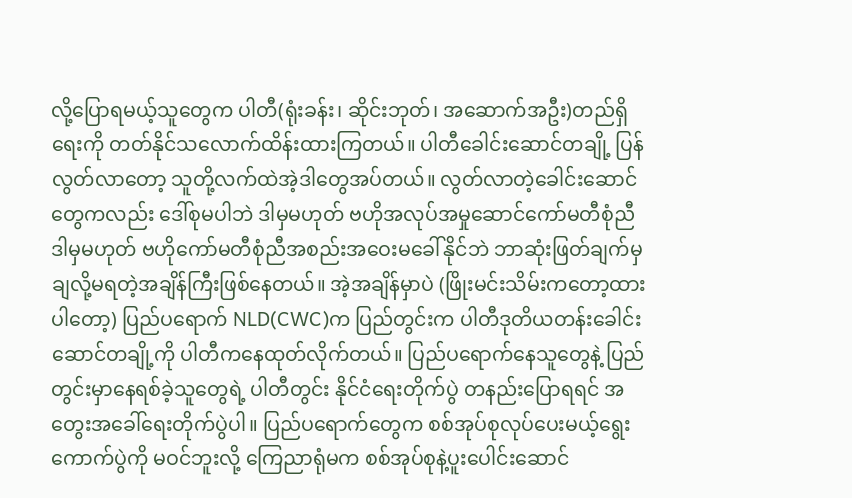လို့ပြောရမယ့်သူတွေက ပါတီ(ရုံးခန်း၊ ဆိုင်းဘုတ်၊ အဆောက်အဦး)တည်ရှိရေးကို တတ်နိုင်သလောက်ထိန်းထားကြတယ်။ ပါတီခေါင်းဆောင်တချို့ ပြန်လွတ်လာတော့ သူတို့လက်ထဲအဲ့ဒါတွေအပ်တယ်။ ‌လွတ်လာတဲ့ခေါင်းဆောင်တွေကလည်း ဒေါ်စုမပါဘဲ ဒါမှမဟုတ် ဗဟိုအလုပ်အမှုဆောင်ကော်မတီစုံညီ ဒါမှမဟုတ် ဗဟိုကော်မတီစုံညီအစည်းအဝေးမခေါ်နိုင်ဘဲ ဘာဆုံးဖြတ်ချက်မှ ချလို့မရတဲ့အချိန်ကြီးဖြစ်နေတယ်။ အဲ့အချိန်မှာပဲ (ဖြိုးမင်းသိမ်းကတော့ထားပါတော့) ပြည်ပရောက် NLD(CWC)က ပြည်တွင်းက ပါတီဒုတိယတန်းခေါင်းဆောင်တချို့ကို ပါတီကနေထုတ်လိုက်တယ်။ ပြည်ပရောက်နေသူတွေနဲ့ ပြည်တွင်းမှာနေရစ်ခဲ့သူတွေရဲ့ ပါတီတွင်း နိုင်ငံရေးတိုက်ပွဲ တနည်းပြောရရင် အတွေးအခေါ်ရေးတိုက်ပွဲပါ။ ပြည်ပရောက်တွေက စစ်အုပ်စုလုပ်ပေးမယ့်ရွေးကောက်ပွဲကို မဝင်ဘူးလို့ ကြေညာရုံမက စစ်အုပ်စုနဲ့ပူးပေါင်းဆောင်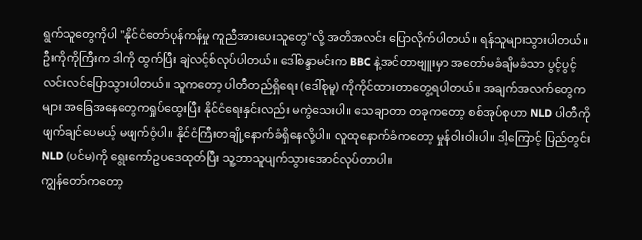ရွက်သူတွေကိုပါ "နိုင်ငံတော်ပုန်ကန်မှု ကူညီအားပေးသူတွေ"လို့ အတိအလင်း ပြောလိုက်ပါတယ်။ ရန်သူများသွားပါတယ်။ ဦးကိုကိုကြီးက ဒါကို ထွက်ပြီး ချဲလင့်စ်လုပ်ပါတယ်။ ဒေါ်စန္ဒာမင်းက BBC နဲ့အင်တာဗျူးမှာ အတော်မခံချိမခံသာ ပွင့်ပွင့်လင်းလင်ပြောသွားပါတယ်။ သူကတော့ ပါတီတည်ရှိရေး (ဒေါ်စုမူ) ကိုကိုင်ထားတာတွေ့ရပါတယ်။ အချက်အလက်တွေကများ အခြေအနေတွေကရှုပ်ထွေးပြီး နိုင်ငံရေးနှင်းလည်း မကွဲသေးပါ။ သေချာတာ တခုကတော့ စစ်အုပ်စုဟာ NLD ပါတီကို ဖျက်ချင်ပေမယ့် မဖျက်ဝံ့ပါ။ နိုင်ငံကြီးတချို့နောက်ခံရှိနေလို့ပါ။ လူထုနောက်ခံကတော့ မှုန်ဝါးဝါးပါ။ ဒါ့ကြောင့် ပြည်တွင်း NLD (ပင်မ)ကို ရွေးကော်ဥပဒေထုတ်ပြီး သူ့ဘာသူပျက်သွားအောင်လုပ်တာပါ။
ကျွန်တော်ကတော့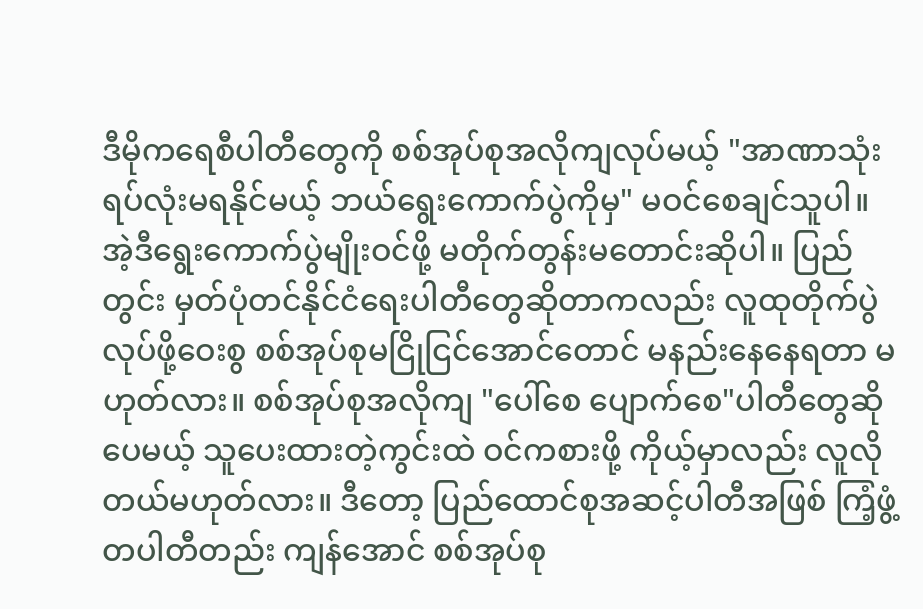ဒီမိုကရေစီပါတီတွေကို စစ်အုပ်စုအလိုကျလုပ်မယ့် "အာဏာသုံးရပ်လုံးမရနိုင်မယ့် ဘယ်ရွေးကောက်ပွဲကိုမှ" မဝင်စေချင်သူပါ။ အဲ့ဒီရွေးကောက်ပွဲမျိုးဝင်ဖို့ မတိုက်တွန်းမတောင်းဆိုပါ။ ပြည်တွင်း မှတ်ပုံတင်နိုင်ငံရေးပါတီတွေဆိုတာကလည်း လူထုတိုက်ပွဲလုပ်ဖို့ဝေးစွ စစ်အုပ်စုမငြိုငြင်အောင်တောင် မနည်းနေနေရတာ မဟုတ်လား။ စစ်အုပ်စုအလိုကျ "ပေါ်စေ ပျောက်စေ"ပါတီတွေဆိုပေမယ့် သူပေးထားတဲ့ကွင်းထဲ ဝင်ကစားဖို့ ကိုယ့်မှာလည်း လူလိုတယ်မဟုတ်လား။ ဒီတော့ ပြည်ထောင်စုအဆင့်ပါတီအဖြစ် ကြံ့ဖွံ့တပါတီတည်း ကျန်အောင် စစ်အုပ်စု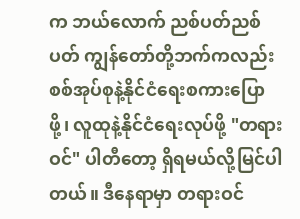က ဘယ်လောက် ညစ်ပတ်ညစ်ပတ် ကျွန်တော်တို့ဘက်ကလည်း စစ်အုပ်စုနဲ့နိုင်ငံရေးစကားပြောဖို့၊ လူထုနဲ့နိုင်ငံရေးလုပ်ဖို့ "တရားဝင်" ပါတီတော့ ရှိရမယ်လို့မြင်ပါတယ်။ ဒီနေရာမှာ တရားဝင်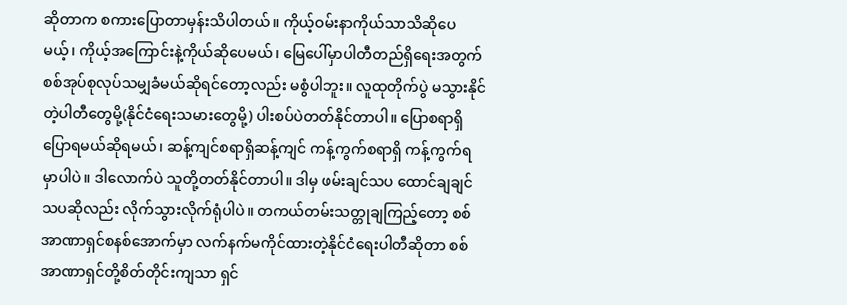ဆိုတာက စကားပြောတာမှန်းသိပါတယ်။ ကိုယ့်ဝမ်းနာကိုယ်သာသိဆိုပေမယ့်၊ ကိုယ့်အကြောင်းနဲ့ကိုယ်ဆိုပေမယ်၊ မြေပေါ်မှာပါတီတည်ရှိရေးအတွက် စစ်အုပ်စုလုပ်သမျှခံမယ်ဆိုရင်တော့လည်း မစွံပါဘူး။ လူထုတိုက်ပွဲ မသွားနိုင်တဲ့ပါတီတွေမို့(နိုင်ငံရေးသမားတွေမို့) ပါးစပ်ပဲတတ်နိုင်တာပါ။ ပြောစရာရှိ ပြောရမယ်ဆိုရမယ်၊ ဆန့်ကျင်စရာရှိဆန့်ကျင် ကန့်ကွက်စရာရှိ ကန့်ကွက်ရမှာပါပဲ။ ဒါလောက်ပဲ သူတို့တတ်နိုင်တာပါ။ ဒါမှ ဖမ်းချင်သပ ထောင်ချချင်သပဆိုလည်း လိုက်သွားလိုက်ရုံပါပဲ။ တကယ်တမ်းသတ္တုချကြည့်တော့ စစ်အာဏာရှင်စနစ်အောက်မှာ လက်နက်မကိုင်ထားတဲ့နိုင်ငံရေးပါတီဆိုတာ စစ်အာဏာရှင်တို့စိတ်တိုင်းကျသာ ရှင်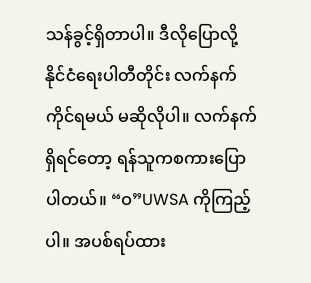သန်ခွင့်ရှိတာပါ။ ဒီလိုပြောလို့ နိုင်ငံရေးပါတီတိုင်း လက်နက်ကိုင်ရမယ် မဆိုလိုပါ။ လက်နက်ရှိရင်တော့ ရန်သူကစကားပြောပါတယ်။ “ဝ”UWSA ကိုကြည့်ပါ။ အပစ်ရပ်ထား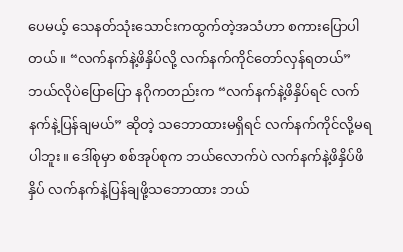ပေမယ့် သေနတ်သုံးသောင်းကထွက်တဲ့အသံဟာ စကားပြောပါတယ်။ “လက်နက်နဲ့ဖိနှိပ်လို့ လက်နက်ကိုင်တော်လှန်ရတယ်” ဘယ်လိုပဲပြောပြော နဂိုကတည်းက “လက်နက်နဲ့ဖိနှိပ်ရင် လက်နက်နဲ့ပြန်ချမယ်” ဆိုတဲ့ သဘောထားမရှိရင် လက်နက်ကိုင်လို့မရပါဘူး။ ဒေါ်စုမှာ စစ်အုပ်စုက ဘယ်လောက်ပဲ လက်နက်နဲ့ဖိနှိပ်ဖိနှိပ် လက်နက်နဲ့ပြန်ချဖို့သဘောထား ဘယ်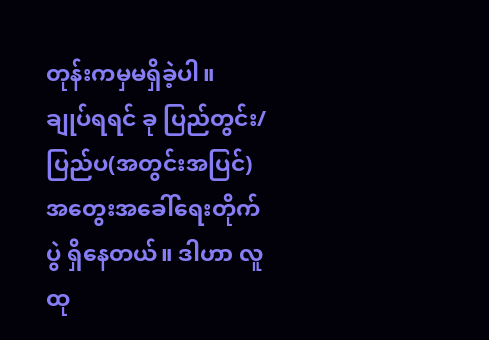တုန်းကမှမရှိခဲ့ပါ။
ချုပ်ရရင် ခု ပြည်တွင်း/ပြည်ပ(အတွင်းအပြင်)အတွေးအခေါ်ရေးတိုက်ပွဲ ရှိနေတယ်။ ဒါဟာ လူထု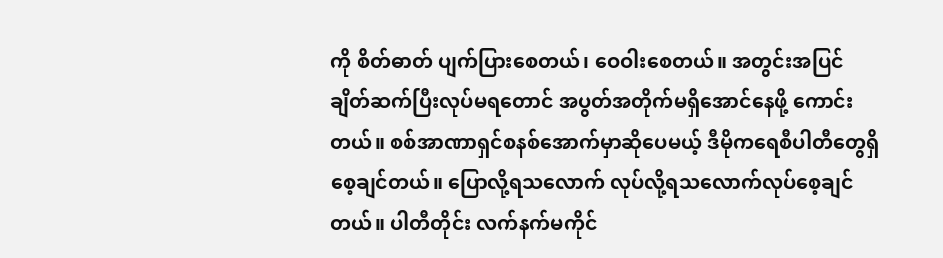ကို စိတ်ဓာတ် ပျက်ပြားစေတယ်၊ ဝေဝါးစေတယ်။ အတွင်းအပြင်ချိတ်ဆက်ပြီးလုပ်မရတောင် အပွတ်အတိုက်မရှိအောင်နေဖို့ ကောင်းတယ်။ စစ်အာဏာရှင်စနစ်အောက်မှာဆိုပေမယ့် ဒီမိုကရေစီပါတီတွေရှိစေ့ချင်တယ်။ ပြောလို့ရသလောက် လုပ်လို့ရသလောက်လုပ်စေ့ချင်တယ်။ ပါတီတိုင်း လက်နက်မကိုင်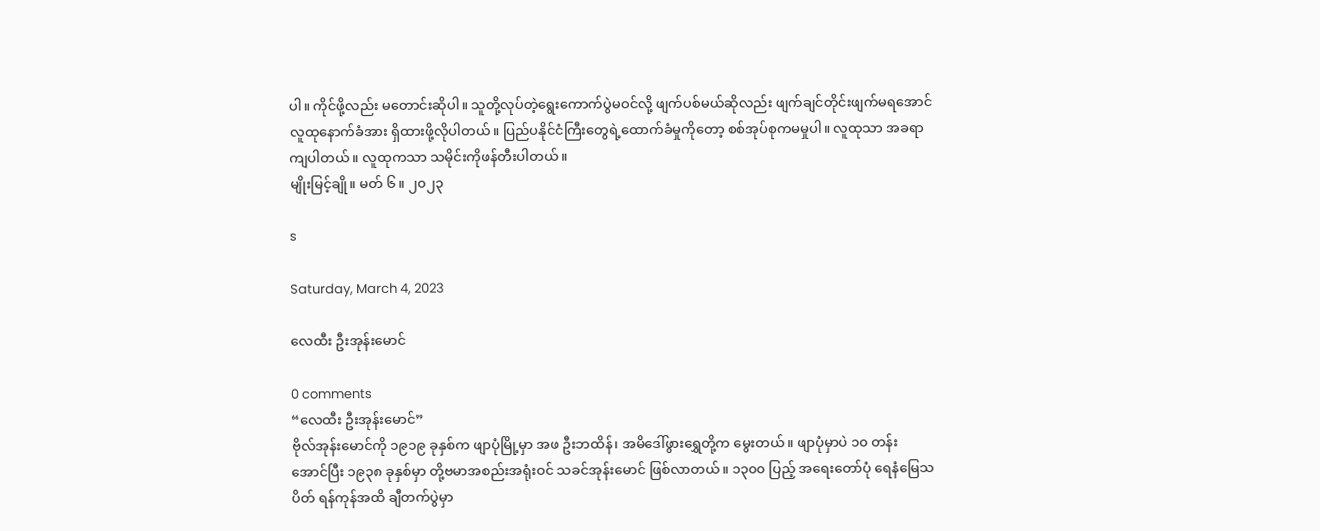ပါ။ ကိုင်ဖို့လည်း မတောင်းဆိုပါ။ သူတို့လုပ်တဲ့ရွေးကောက်ပွဲမဝင်လို့ ဖျက်ပစ်မယ်ဆိုလည်း ဖျက်ချင်တိုင်းဖျက်မရအောင် လူထုနောက်ခံအား ရှိထားဖို့လိုပါတယ်။ ပြည်ပနိုင်ငံကြီးတွေရဲ့ထောက်ခံမှုကိုတော့ စစ်အုပ်စုကမမှုပါ။ လူထုသာ အခရာကျပါတယ်။ လူထုကသာ သမိုင်းကိုဖန်တီးပါတယ်။
မျိုးမြင့်ချို။ မတ် ၆ ။ ၂၀၂၃

s

Saturday, March 4, 2023

လေထီး ဦးအုန်းမောင်

0 comments
“လေထီး ဦးအုန်းမောင်”
ဗိုလ်အုန်းမောင်ကို ၁၉၁၉ ခုနှစ်က ဖျာပုံမြို့မှာ အဖ ဦးဘထိန်၊ အမိဒေါ်ဖွားရွှေတို့က မွေးတယ်။ ဖျာပုံမှာပဲ ၁၀ တန်း အောင်ပြီး ၁၉၃၈ ခုနှစ်မှာ တို့ဗမာအစည်းအရုံးဝင် သခင်အုန်းမောင် ဖြစ်လာတယ်။ ၁၃၀၀ ပြည့် အရေးတော်ပုံ ရေနံမြေသပိတ် ရန်ကုန်အထိ ချီတက်ပွဲမှာ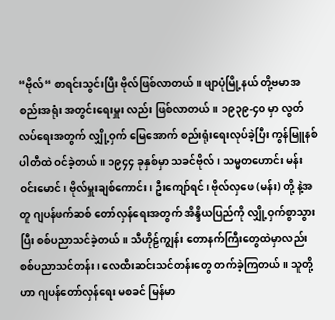“ဗိုလ်“ စာရင်းသွင်းပြီး ဗိုလ်ဖြစ်လာတယ်။ ဖျာပုံမြို့နယ် တို့ဗမာအစည်းအရုံး အတွင်းရေးမှူး လည်း ဖြစ်လာတယ်။ ၁၉၃၉-၄၀ မှာ လွတ်လပ်ရေးအတွက် လျှို့ဝှက် မြေအောက် စည်းရုံးရေးလုပ်ခဲ့ပြီး ကွန်မြူနစ်ပါတီထဲ ဝင်ခဲ့တယ်။ ၁၉၄၄ ခုနှစ်မှာ သခင်ဗိုလ်၊ သမ္မတဟောင်း မန်းဝင်းမောင်၊ ဗိုလ်မှူးချစ်ကောင်း၊ ဦးကျော်ရင်၊ ဗိုလ်လှဖေ (မန်း) တို့ နဲ့အတူ ဂျပန်ဖက်ဆစ် တော်လှန်ရေးအတွက် အိန္ဒိယပြည်ကို လျှို့ဝှက်စွာသွားပြီး စစ်ပညာသင်ခဲ့တယ်။ သီဟိုဠ်ကျွန်း တောနက်ကြီးတွေထဲမှာလည်း စစ်ပညာသင်တန်း၊ လေထီးဆင်းသင်တန်းတွေ တက်ခဲ့ကြတယ်။ သူတို့ဟာ ဂျပန်တော်လှန်ရေး မစခင် မြန်မာ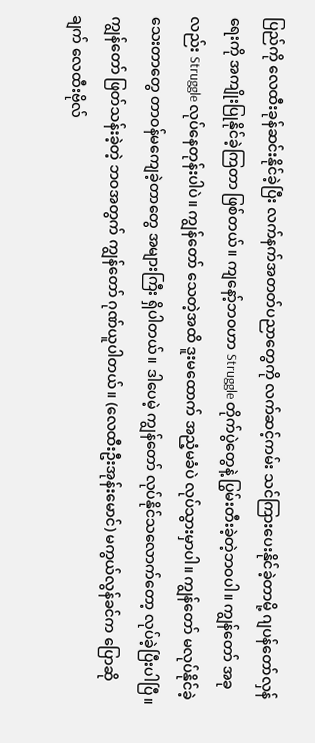ပြည်ကို လေထီးခုန်ဆင်းနိုင်ခဲ့ပြီး လက်နက်အတတ်ပညာတွေကို လက်ဆင့်ကမ်း သင်ကြားပေးနိုင်ခဲ့တာမို့ ဂျပန်တော်လှန်ရေးကို အကျိုးပြုနိုင်ခဲ့ကြတာ ဖြစ်တယ်။ ကျနော့်ဘဝဟာ Struggle တိုက်ပွဲတွေနဲ့ ပြွမ်းတီးခဲ့တဲ့ဘဝပါ။ ကျွန်တော် အခုလည်း Struggle လုပ်နေတုန်းပါပဲ။ ကျွန်တော် သေတဲ့အထိ ဒူးမထောက် အညံ့မခံပဲ လုပ်သွားမှာပါ။ ကျွန်တော် မလုပ်နိုင်ခဲ့သေးတာတွေ တာဝန်မကျေခဲ့တာတွေ အများကြီး ရှိပါတယ်။ ဒါပေမဲ့ ကျွန်တော် လုပ်နိုင်သလောက်တော့ လုပ်ခဲ့ပြီးပါပြီ။ ကျွန်တော် ဖြတ်သန်းခဲ့တဲ့ ဘဝအတွက် ကျွန်တော် ဂုဏ်ယူပါတယ်။ (လေထီးဦးအုန်းမောင်) မကွယ်လွန်ခင်က ပြောဆိုချက် လေထီးဗိုလ်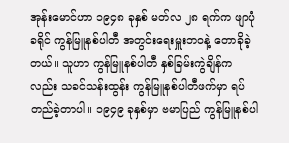အုန်းမောင်ဟာ ၁၉၄၈ ခုနှစ် မတ်လ ၂၈ ရက်က ဖျာပုံခရိုင် ကွန်မြူနစ်ပါတီ အတွင်းရေးမှူးဘဝနဲ့ တောခိုခဲ့တယ်။ သူဟာ ကွန်မြူနစ်ပါတီ နှစ်ခြမ်းကွဲချိန်ကလည်း သခင်သန်းထွန်း ကွန်မြူနစ်ပါတီဖက်မှာ ရပ်တည်ခဲ့တာပါ။ ၁၉၄၉ ခုနှစ်မှာ ဗမာပြည် ကွန်မြူနစ်ပါ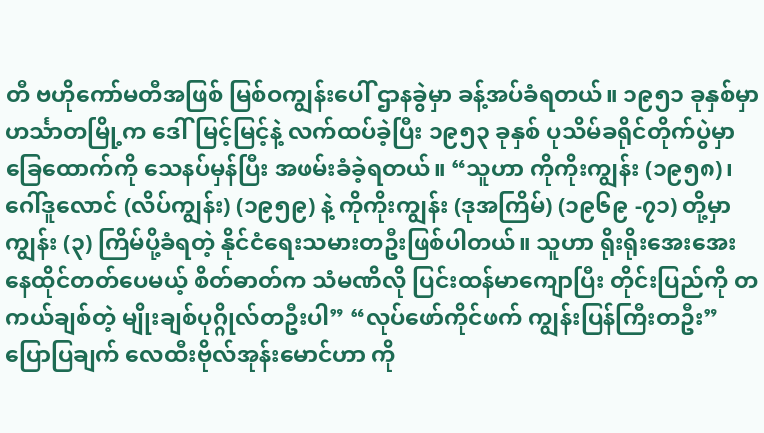တီ ဗဟိုကော်မတီအဖြစ် မြစ်ဝကျွန်းပေါ် ဌာနခွဲမှာ ခန့်အပ်ခံရတယ်။ ၁၉၅၁ ခုနှစ်မှာ ဟင်္သာတမြို့က ဒေါ်မြင့်မြင့်နဲ့ လက်ထပ်ခဲ့ပြီး ၁၉၅၃ ခုနှစ် ပုသိမ်ခရိုင်တိုက်ပွဲမှာ ခြေထောက်ကို သေနပ်မှန်ပြီး အဖမ်းခံခဲ့ရတယ်။ “သူဟာ ကိုကိုးကျွန်း (၁၉၅၈)၊ ဂေါ်ဒူလောင် (လိပ်ကျွန်း) (၁၉၅၉) နဲ့ ကိုကိုးကျွန်း (ဒုအကြိမ်) (၁၉၆၉ -၇၁) တို့မှာ ကျွန်း (၃) ကြိမ်ပို့ခံရတဲ့ နိုင်ငံရေးသမားတဦးဖြစ်ပါတယ်။ သူဟာ ရိုးရိုးအေးအေး နေထိုင်တတ်ပေမယ့် စိတ်ဓာတ်က သံမဏိလို ပြင်းထန်မာကျောပြီး တိုင်းပြည်ကို တကယ်ချစ်တဲ့ မျိုးချစ်ပုဂ္ဂိုလ်တဦးပါ” “လုပ်ဖော်ကိုင်ဖက် ကျွန်းပြန်ကြီးတဦး” ပြောပြချက် လေထီးဗိုလ်အုန်းမောင်ဟာ ကို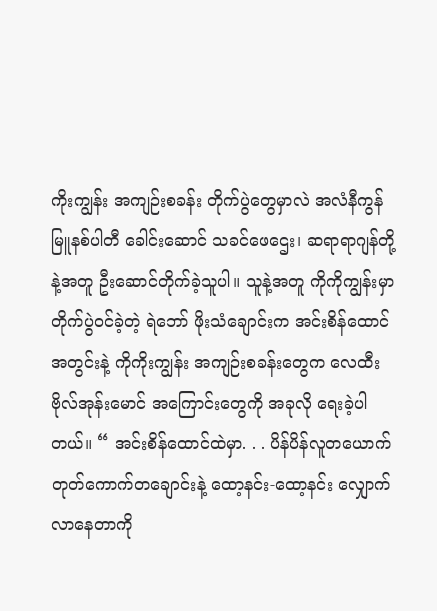ကိုးကျွန်း အကျဉ်းစခန်း တိုက်ပွဲတွေမှာလဲ အလံနီကွန်မြူနစ်ပါတီ ခေါင်းဆောင် သခင်ဖေဌေး၊ ဆရာရာဂျန်တို့နဲ့အတူ ဦးဆောင်တိုက်ခဲ့သူပါ။ သူနဲ့အတူ ကိုကိုကျွန်းမှာ တိုက်ပွဲဝင်ခဲ့တဲ့ ရဲဘော် ဖိုးသံချောင်းက အင်းစိန်ထောင်အတွင်းနဲ့ ကိုကိုးကျွန်း အကျဉ်းစခန်းတွေက လေထီးဗိုလ်အုန်းမောင် အကြောင်းတွေကို အခုလို ရေးခဲ့ပါတယ်။ “ အင်းစိန်ထောင်ထဲမှာ. . . ပိန်ပိန်လူတယောက် တုတ်ကောက်တချောင်းနဲ့ ထော့နင်း-ထော့နင်း လျှောက်လာနေတာကို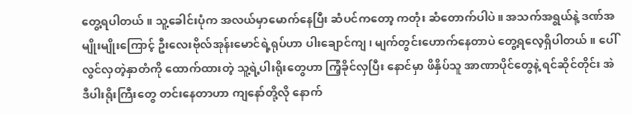တွေ့ရပါတယ်။ သူ့ခေါင်းပုံက အလယ်မှာမောက်နေပြီး ဆံပင်ကတော့ ကတုံး ဆံတောက်ပါပဲ။ အသက်အရွယ်နဲ့ ဒဏ်အမျိုးမျိုးကြောင့် ဦးလေးဗိုလ်အုန်းမောင်ရဲ့ရုပ်ဟာ ပါးချောင်ကျ၊ မျက်တွင်းဟောက်နေတာပဲ တွေ့ရလေ့ရှိပါတယ်။ ပေါ်လွင်လှတဲ့နှာတံကို ထောက်ထားတဲ့ သူ့ရဲ့ပါးရိုးတွေဟာ ကြံ့ခိုင်လှပြီး နောင်မှာ ဖိနှိပ်သူ အာဏာပိုင်တွေနဲ့ ရင်ဆိုင်တိုင်း အဲဒီပါးရိုးကြီးတွေ တင်းနေတာဟာ ကျနော်တို့လို နောက်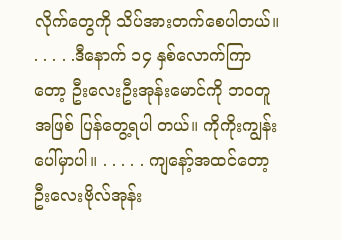လိုက်တွေကို သိပ်အားတက်စေပါတယ်။ . . . . .ဒီနောက် ၁၄ နှစ်လောက်ကြာတော့ ဦးလေးဦးအုန်းမောင်ကို ဘဝတူအဖြစ် ပြန်တွေ့ရပါ တယ်။ ကိုကိုးကျွန်းပေါ်မှာပါ။ . . . . . ကျနော့်အထင်တော့ ဦးလေးဗိုလ်အုန်း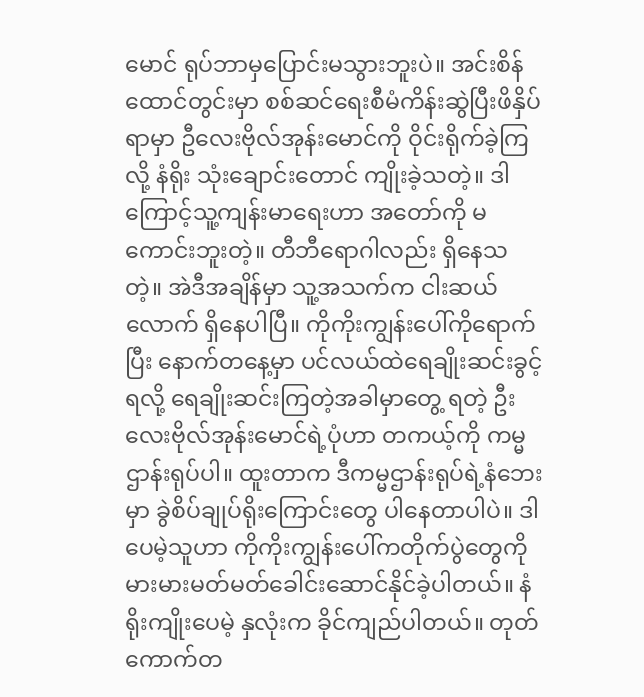မောင် ရုပ်ဘာမှပြောင်းမသွားဘူးပဲ။ အင်းစိန်ထောင်တွင်းမှာ စစ်ဆင်ရေးစီမံကိန်းဆွဲပြီးဖိနှိပ်ရာမှာ ဦလေးဗိုလ်အုန်းမောင်ကို ဝိုင်းရိုက်ခဲ့ကြလို့ နံရိုး သုံးချောင်းတောင် ကျိုးခဲ့သတဲ့။ ဒါကြောင့်သူ့ကျန်းမာရေးဟာ အတော်ကို မကောင်းဘူးတဲ့။ တီဘီရောဂါလည်း ရှိနေသတဲ့။ အဲဒီအချိန်မှာ သူ့အသက်က ငါးဆယ်လောက် ရှိနေပါပြီ။ ကိုကိုးကျွန်းပေါ်ကိုရောက်ပြီး နောက်တနေ့မှာ ပင်လယ်ထဲရေချိုးဆင်းခွင့်ရလို့ ရေချိုးဆင်းကြတဲ့အခါမှာတွေ့ ရတဲ့ ဦးလေးဗိုလ်အုန်းမောင်ရဲ့ပုံဟာ တကယ့်ကို ကမ္မဌာန်းရုပ်ပါ။ ထူးတာက ဒီကမ္မဌာန်းရုပ်ရဲ့နံဘေးမှာ ခွဲစိပ်ချုပ်ရိုးကြောင်းတွေ ပါနေတာပါပဲ။ ဒါပေမဲ့သူဟာ ကိုကိုးကျွန်းပေါ်ကတိုက်ပွဲတွေကို မားမားမတ်မတ်ခေါင်းဆောင်နိုင်ခဲ့ပါတယ်။ နံရိုးကျိုးပေမဲ့ နှလုံးက ခိုင်ကျည်ပါတယ်။ တုတ်ကောက်တ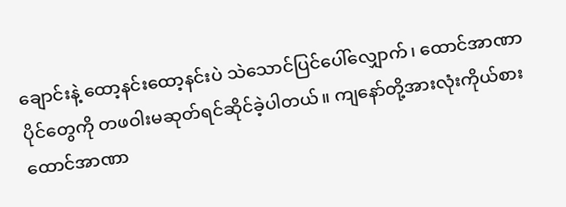ချောင်းနဲ့ ထော့နင်းထော့နင်းပဲ သဲသောင်ပြင်ပေါ်လျှောက်၊ ထောင်အာဏာပိုင်တွေကို တဖဝါးမဆုတ်ရင်ဆိုင်ခဲ့ပါတယ်။ ကျနော်တို့အားလုံးကိုယ်စား ထောင်အာဏာ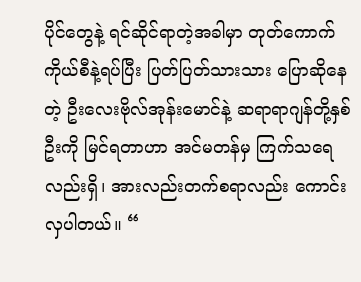ပိုင်တွေနဲ့ ရင်ဆိုင်ရာတဲ့အခါမှာ တုတ်ကောက်ကိုယ်စီနဲ့ရပ်ပြီး ပြတ်ပြတ်သားသား ပြောဆိုနေတဲ့ ဦးလေးဗိုလ်အုန်းမောင်နဲ့ ဆရာရာဂျန်တို့နှစ်ဦးကို မြင်ရတာဟာ အင်မတန်မှ ကြက်သရေလည်းရှိ၊ အားလည်းတက်စရာလည်း ကောင်းလှပါတယ်။ “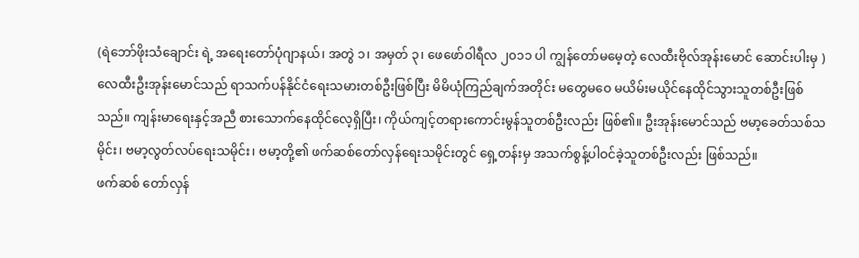(ရဲဘော်ဖိုးသံချောင်း ရဲ့ အရေးတော်ပုံဂျာနယ်၊ အတွဲ ၁၊ အမှတ် ၃၊ ဖေဖော်ဝါရီလ ၂၀၁၁ ပါ ကျွန်တော်မမေ့တဲ့ လေထီးဗိုလ်အုန်းမောင် ဆောင်းပါးမှ )
လေထီးဦးအုန်းမောင်သည် ရာသက်ပန်နိုင်ငံရေးသမားတစ်ဦးဖြစ်ပြီး မိမိယုံကြည်ချက်အတိုင်း မတွေမဝေ မယိမ်းမယိုင်နေထိုင်သွားသူတစ်ဦးဖြစ်သည်။ ကျန်းမာရေးနှင့်အညီ စားသောက်နေထိုင်လေ့ရှိပြီး၊ ကိုယ်ကျင့်တရားကောင်းမွန်သူတစ်ဦးလည်း ဖြစ်၏။ ဦးအုန်းမောင်သည် ဗမာ့ခေတ်သစ်သမိုင်း၊ ဗမာ့လွတ်လပ်ရေးသမိုင်း၊ ဗမာ့တို့၏ ဖက်ဆစ်တော်လှန်ရေးသမိုင်းတွင် ရှေ့တန်းမှ အသက်စွန့်ပါဝင်ခဲ့သူတစ်ဦးလည်း ဖြစ်သည်။
ဖက်ဆစ် တော်လှန်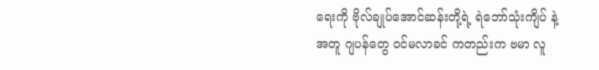ရေးကို ဗိုလ်ချုပ်အောင်ဆန်းတို့ရဲ့ ရဲဘော်သုံးကျိပ် နဲ့ အတူ ဂျပန်တွေ ဝင်မလာခင် ကတည်းက ဗမာ လူ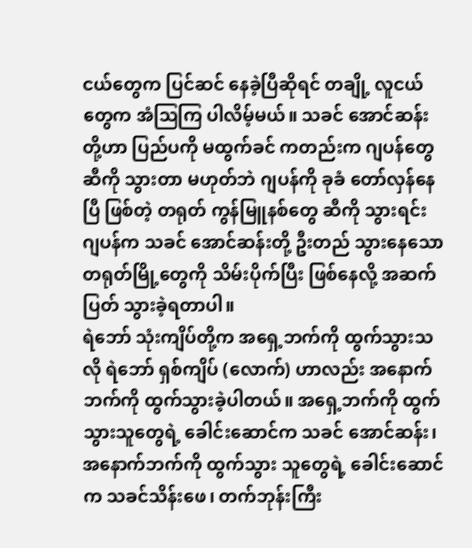ငယ်တွေက ပြင်ဆင် နေခဲ့ပြီဆိုရင် တချို့ လူငယ်တွေက အံဩကြ ပါလိမ့်မယ်။ သခင် အောင်ဆန်းတို့ဟာ ပြည်ပကို မထွက်ခင် ကတည်းက ဂျပန်တွေ ဆီကို သွားတာ မဟုတ်ဘဲ ဂျပန်ကို ခုခံ တော်လှန်နေပြီ ဖြစ်တဲ့ တရုတ် ကွန်မြူနစ်တွေ ဆီကို သွားရင်း ဂျပန်က သခင် အောင်ဆန်းတို့ ဦးတည် သွားနေသော တရုတ်မြို့တွေကို သိမ်းပိုက်ပြီး ဖြစ်နေလို့ အဆက်ပြတ် သွားခဲ့ရတာပါ။
ရဲဘော် သုံးကျိပ်တို့က အရှေ့ဘက်ကို ထွက်သွားသလို ရဲဘော် ရှစ်ကျိပ် (လောက်) ဟာလည်း အနောက်ဘက်ကို ထွက်သွားခဲ့ပါတယ်။ အရှေ့ဘက်ကို ထွက်သွားသူတွေရဲ့ ခေါင်းဆောင်က သခင် အောင်ဆန်း၊ အနောက်ဘက်ကို ထွက်သွား သူတွေရဲ့ ခေါင်းဆောင်က သခင်သိန်းဖေ၊ တက်ဘုန်းကြီး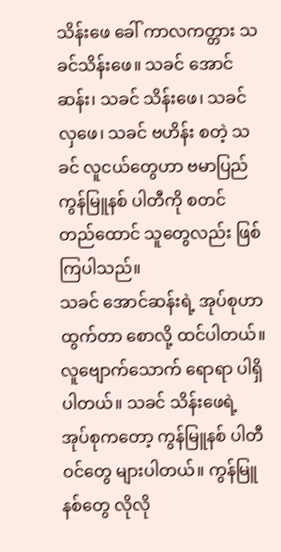သိန်းဖေ ခေါ် ကာလကတ္တား သခင်သိန်းဖေ။ သခင် အောင်ဆန်း၊ သခင် သိန်းဖေ၊ သခင် လှဖေ၊ သခင် ဗဟိန်း စတဲ့ သခင် လူငယ်တွေဟာ ဗမာပြည် ကွန်မြူနစ် ပါတီကို စတင် တည်ထောင် သူတွေလည်း ဖြစ်ကြပါသည်။
သခင် အောင်ဆန်းရဲ့ အုပ်စုဟာ ထွက်တာ စောလို့ ထင်ပါတယ်။ လူဗျောက်သောက် ရောရာ ပါရှိပါတယ်။ သခင် သိန်းဖေရဲ့ အုပ်စုကတော့ ကွန်မြူနစ် ပါတီဝင်တွေ များပါတယ်။ ကွန်မြူနစ်တွေ လိုလို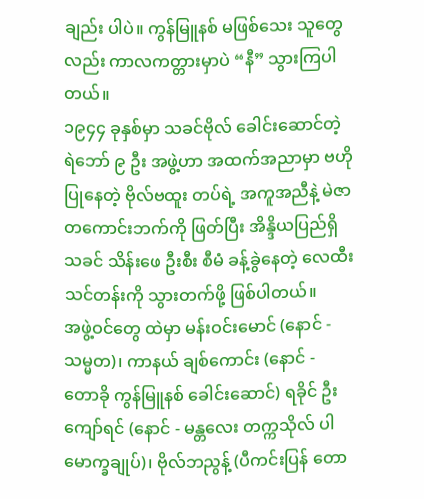ချည်း ပါပဲ။ ကွန်မြူနစ် မဖြစ်သေး သူတွေလည်း ကာလကတ္တားမှာပဲ “နီ” သွားကြပါတယ်။
၁၉၄၄ ခုနှစ်မှာ သခင်ဗိုလ် ခေါင်းဆောင်တဲ့ ရဲဘော် ၉ ဦး အဖွဲ့ဟာ အထက်အညာမှာ ဗဟို ပြုနေတဲ့ ဗိုလ်ဗထူး တပ်ရဲ့ အကူအညီနဲ့ မဲဇာ တကောင်းဘက်ကို ဖြတ်ပြီး အိန္ဒိယပြည်ရှိ သခင် သိန်းဖေ ဦးစီး စီမံ ခန့်ခွဲနေတဲ့ လေထီး သင်တန်းကို သွားတက်ဖို့ ဖြစ်ပါတယ်။
အဖွဲ့ဝင်တွေ ထဲမှာ မန်းဝင်းမောင် (နောင် - သမ္မတ)၊ ကာနယ် ချစ်ကောင်း (နောင် - တောခို ကွန်မြူနစ် ခေါင်းဆောင်) ရခိုင် ဦးကျော်ရင် (နောင် - မန္တလေး တက္ကသိုလ် ပါမောက္ခချုပ်)၊ ဗိုလ်ဘညွန့် (ပီကင်းပြန် တော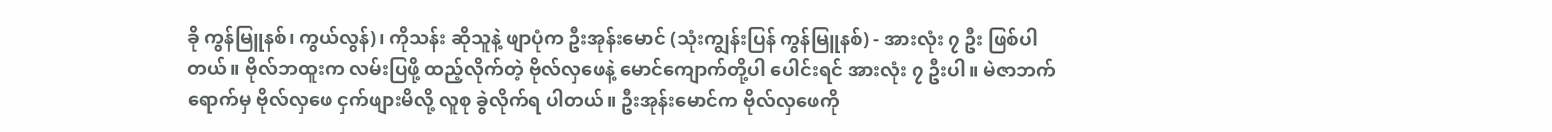ခို ကွန်မြူနစ်၊ ကွယ်လွန်)၊ ကိုသန်း ဆိုသူနဲ့ ဖျာပုံက ဦးအုန်းမောင် (သုံးကျွန်းပြန် ကွန်မြူနစ်) - အားလုံး ၇ ဦး ဖြစ်ပါတယ်။ ဗိုလ်ဘထူးက လမ်းပြဖို့ ထည့်လိုက်တဲ့ ဗိုလ်လှဖေနဲ့ မောင်ကျောက်တို့ပါ ပေါင်းရင် အားလုံး ၇ ဦးပါ။ မဲဇာဘက် ရောက်မှ ဗိုလ်လှဖေ ငှက်ဖျားမိလို့ လူစု ခွဲလိုက်ရ ပါတယ်။ ဦးအုန်းမောင်က ဗိုလ်လှဖေကို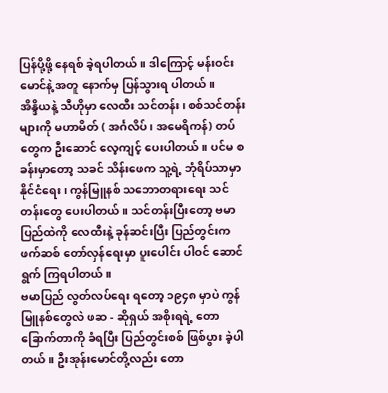ပြန်ပို့ဖို့ နေရစ် ခဲ့ရပါတယ်။ ဒါကြောင့် မန်းဝင်းမောင်နဲ့ အတူ နောက်မှ ပြန်သွားရ ပါတယ်။
အိန္ဒိယနဲ့ သီဟိုမှာ လေထီး သင်တန်း၊ စစ်သင်တန်းများကို မဟာမိတ် ( အင်္ဂလိပ်၊ အမေရိကန်) တပ်တွေက ဦးဆောင် လေ့ကျင့် ပေးပါတယ်။ ပင်မ စခန်းမှာတော့ သခင် သိန်းဖေက သူ့ရဲ့ ဘုံရိပ်သာမှာ နိုင်ငံရေး၊ ကွန်မြူနစ် သဘောတရားရေး သင်တန်းတွေ ပေးပါတယ်။ သင်တန်းပြီးတော့ ဗမာပြည်ထဲကို လေထီးနဲ့ ခုန်ဆင်းပြီး ပြည်တွင်းက ဖက်ဆစ် တော်လှန်ရေးမှာ ပူးပေါင်း ပါဝင် ဆောင်ရွက် ကြရပါတယ်။
ဗမာပြည် လွတ်လပ်ရေး ရတော့ ၁၉၄၈ မှာပဲ ကွန်မြူနစ်တွေလဲ ဖဆ - ဆိုရှယ် အစိုးရရဲ့ တောခြောက်တာကို ခံရပြီး ပြည်တွင်းစစ် ဖြစ်ပွား ခဲ့ပါတယ်။ ဦးအုန်းမောင်တို့လည်း တော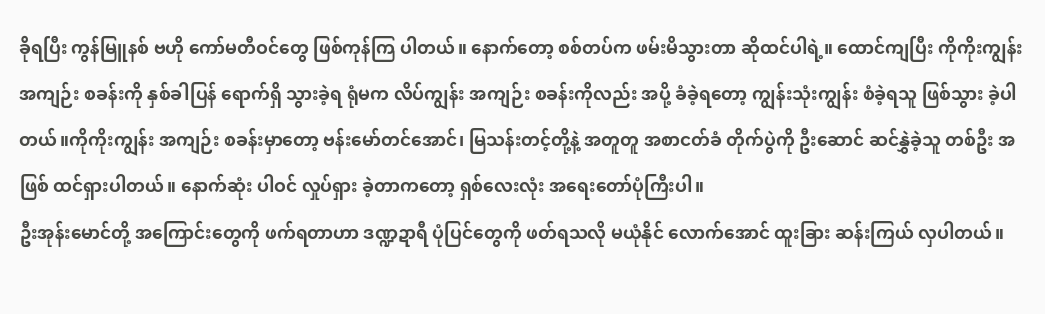ခိုရပြီး ကွန်မြူနစ် ဗဟို ကော်မတီဝင်တွေ ဖြစ်ကုန်ကြ ပါတယ်။ နောက်တော့ စစ်တပ်က ဖမ်းမိသွားတာ ဆိုထင်ပါရဲ့။ ထောင်ကျပြီး ကိုကိုးကျွန်း အကျဉ်း စခန်းကို နှစ်ခါပြန် ရောက်ရှိ သွားခဲ့ရ ရုံမက လိပ်ကျွန်း အကျဉ်း စခန်းကိုလည်း အပို့ ခံခဲ့ရတော့ ကျွန်းသုံးကျွန်း စံခဲ့ရသူ ဖြစ်သွား ခဲ့ပါတယ်။ကိုကိုးကျွန်း အကျဉ်း စခန်းမှာတော့ ဗန်းမော်တင်အောင်၊ မြသန်းတင့်တို့နဲ့ အတူတူ အစာငတ်ခံ တိုက်ပွဲကို ဦးဆောင် ဆင်နွှဲခဲ့သူ တစ်ဦး အဖြစ် ထင်ရှားပါတယ်။ နောက်ဆုံး ပါဝင် လှုပ်ရှား ခဲ့တာကတော့ ရှစ်လေးလုံး အရေးတော်ပုံကြီးပါ။
ဦးအုန်းမောင်တို့ အကြောင်းတွေကို ဖက်ရတာဟာ ဒဏ္ဍဍာရီ ပုံပြင်တွေကို ဖတ်ရသလို မယုံနိုင် လောက်အောင် ထူးခြား ဆန်းကြယ် လှပါတယ်။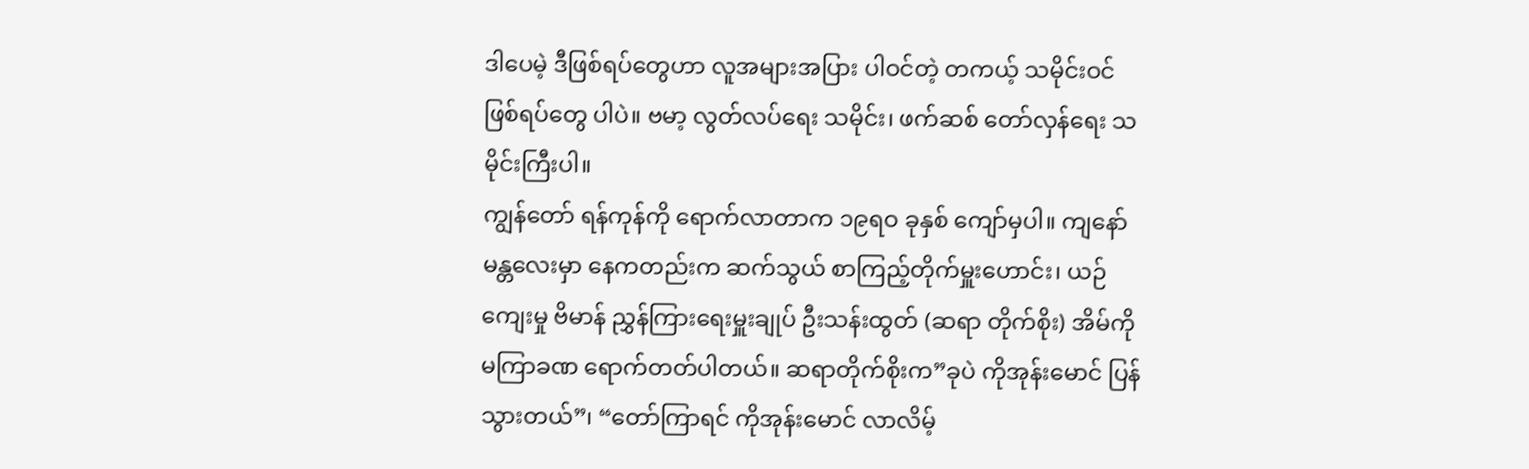ဒါပေမဲ့ ဒီဖြစ်ရပ်တွေဟာ လူအများအပြား ပါဝင်တဲ့ တကယ့် သမိုင်းဝင် ဖြစ်ရပ်တွေ ပါပဲ။ ဗမာ့ လွတ်လပ်ရေး သမိုင်း၊ ဖက်ဆစ် တော်လှန်ရေး သမိုင်းကြီးပါ။
ကျွန်တော် ရန်ကုန်ကို ရောက်လာတာက ၁၉ရဝ ခုနှစ် ကျော်မှပါ။ ကျနော် မန္တလေးမှာ နေကတည်းက ဆက်သွယ် စာကြည့်တိုက်မှူးဟောင်း၊ ယဉ်ကျေးမှု ဗိမာန် ညွှန်ကြားရေးမှူးချုပ် ဦးသန်းထွတ် (ဆရာ တိုက်စိုး) အိမ်ကို မကြာခဏ ရောက်တတ်ပါတယ်။ ဆရာတိုက်စိုးက”ခုပဲ ကိုအုန်းမောင် ပြန်သွားတယ်”၊ “တော်ကြာရင် ကိုအုန်းမောင် လာလိမ့်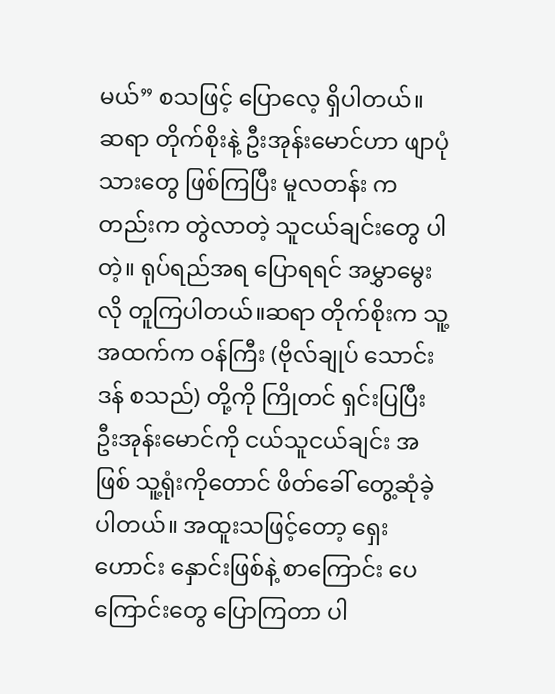မယ်” စသဖြင့် ပြောလေ့ ရှိပါတယ်။ ဆရာ တိုက်စိုးနဲ့ ဦးအုန်းမောင်ဟာ ဖျာပုံသားတွေ ဖြစ်ကြပြီး မူလတန်း ကတည်းက တွဲလာတဲ့ သူငယ်ချင်းတွေ ပါတဲ့။ ရုပ်ရည်အရ ပြောရရင် အမွှာမွေးလို တူကြပါတယ်။ဆရာ တိုက်စိုးက သူ့အထက်က ဝန်ကြီး (ဗိုလ်ချုပ် သောင်းဒန် စသည်) တို့ကို ကြိုတင် ရှင်းပြပြီး ဦးအုန်းမောင်ကို ငယ်သူငယ်ချင်း အဖြစ် သူ့ရုံးကိုတောင် ဖိတ်ခေါ် တွေ့ဆုံခဲ့ပါတယ်။ အထူးသဖြင့်တော့ ရှေးဟောင်း နှောင်းဖြစ်နဲ့ စာကြောင်း ပေကြောင်းတွေ ပြောကြတာ ပါ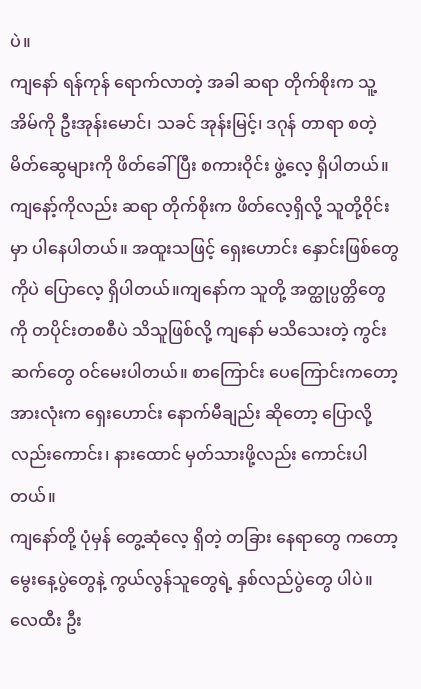ပဲ။
ကျနော် ရန်ကုန် ရောက်လာတဲ့ အခါ ဆရာ တိုက်စိုးက သူ့အိမ်ကို ဦးအုန်းမောင်၊ သခင် အုန်းမြင့်၊ ဒဂုန် တာရာ စတဲ့ မိတ်ဆွေများကို ဖိတ်ခေါ်ပြီး စကားဝိုင်း ဖွဲ့လေ့ ရှိပါတယ်။ ကျနော့်ကိုလည်း ဆရာ တိုက်စိုးက ဖိတ်လေ့ရှိလို့ သူတို့ဝိုင်းမှာ ပါနေပါတယ်။ အထူးသဖြင့် ရှေးဟောင်း နှောင်းဖြစ်တွေ ကိုပဲ ပြောလေ့ ရှိပါတယ်။ကျနော်က သူတို့ အတ္ထုပ္ပတ္တိတွေကို တပိုင်းတစစီပဲ သိသူဖြစ်လို့ ကျနော် မသိသေးတဲ့ ကွင်းဆက်တွေ ဝင်မေးပါတယ်။ စာကြောင်း ပေကြောင်းကတော့ အားလုံးက ရှေးဟောင်း နောက်မီချည်း ဆိုတော့ ပြောလို့လည်းကောင်း၊ နားထောင် မှတ်သားဖို့လည်း ကောင်းပါတယ်။
ကျနော်တို့ ပုံမှန် တွေ့ဆုံလေ့ ရှိတဲ့ တခြား နေရာတွေ ကတော့ မွေးနေ့ပွဲတွေနဲ့ ကွယ်လွန်သူတွေရဲ့ နှစ်လည်ပွဲတွေ ပါပဲ။ လေထီး ဦး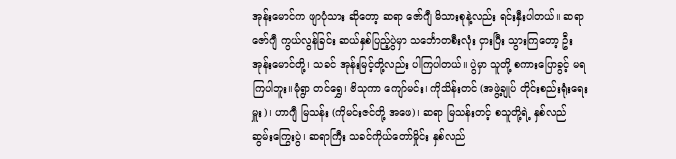အုန်းမောင်က ဖျာပုံသား ဆိုတော့ ဆရာ ဇော်ဂျီ မိသားစုနဲ့လည်း ရင်းနှီးပါတယ်။ ဆရာ ဇော်ဂျီ ကွယ်လွန်ခြင်း ဆယ်နှစ်ပြည့်ပွဲမှာ သင်္ဘောတစီးလုံး ငှားပြီး သွားကြတော့ ဦးအုန်းမောင်တို့၊ သခင် အုန်းမြင့်တို့လည်း ပါကြပါတယ်။ ပွဲမှာ သူတို့ စကားပြောခွင့် မရကြပါဘူး။မုံရွာ တင်ရွှေ၊ ဗိသုကာ ကျော်မင်း၊ ကိုသိန်းတင် (အဖွဲ့ချုပ် တိုင်းစည်းရုံးရေးမှူး)၊ ဟာဂျီ မြသန်း (ကိုမင်းဇင်တို့ အဖေ)၊ ဆရာ မြသန်းတင့် စသူတို့ရဲ့ နှစ်လည် ဆွမ်းကြွေးပွဲ၊ ဆရာကြီး သခင်ကိုယ်တော်မှိုင်း နှစ်လည်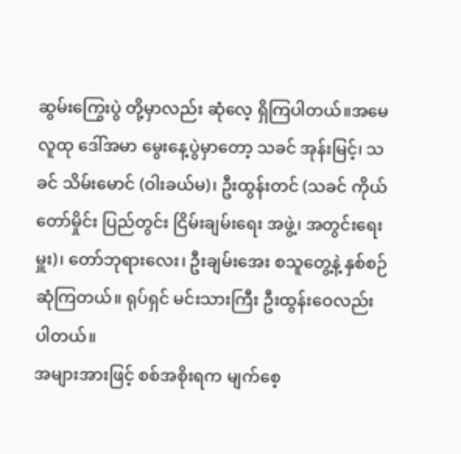ဆွမ်းကြွေးပွဲ တို့မှာလည်း ဆုံလေ့ ရှိကြပါတယ်။အမေ လူထု ဒေါ်အမာ မွေးနေ့ပွဲမှာတော့ သခင် အုန်းမြင့်၊ သခင် သိမ်းမောင် (ဝါးခယ်မ)၊ ဦးထွန်းတင် (သခင် ကိုယ်တော်မှိုင်း ပြည်တွင်း ငြိမ်းချမ်းရေး အဖွဲ့၊ အတွင်းရေးမှူး)၊ တော်ဘုရားလေး၊ ဦးချမ်းအေး စသူတွေ့နဲ့ နှစ်စဉ် ဆုံကြတယ်။ ရုပ်ရှင် မင်းသားကြီး ဦးထွန်းဝေလည်း ပါတယ်။
အများအားဖြင့် စစ်အစိုးရက မျက်စေ့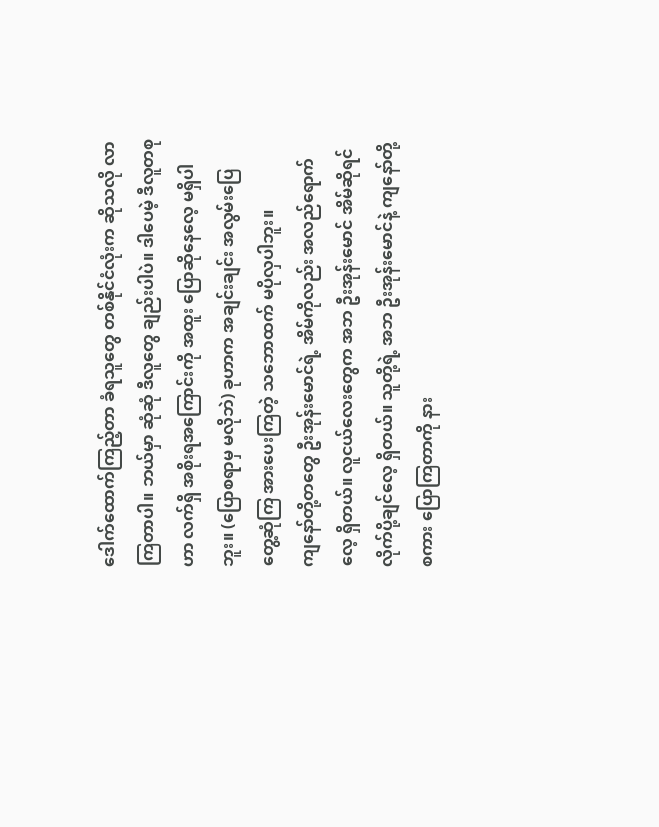ဒေါက်ထောက်ကြည့်တာ ခံရသူတွေ တစ်နိုင်ငံလုံးက ဆိုသလို လာကြတာပါ။ ဘယ်မှာ ဆုံဆုံ ဒီလူတွေ ချည်းပါပဲ။ ဒါပေမဲ့ ဒီလူတစုဟာ လက်ရှိ အစိုးရအကြောင်းကို အထူး ပြောဆိုနေလေ့ မရှိပါဘူး။ (ပြောစရာမှ မလိုဘဲ) ခုဟာက အချင်းချင်း အလွမ်းပြေ တွေ့ဆုံကြ အားပေးကြတဲ့ သဘောထက် မပိုလှပါဘူး။
ကျနော်တို့တတွေ ဦးအုန်းမောင်ရဲ့ အိမ်ကိုလည်း အလည်ရောက်လေ့ ရှိတယ်။ လူငယ်လေးတွေက အဘ ဦးအုန်းမောင် အိမ်ဆိုရင် လိုက်ပို့ချင်လေ့ ရှိတယ်။ သူတို့ရဲ့ အဘ ဦးအုန်းမောင်နဲ့ ကျနော်တို့ စကား ပြောကြတာကို နား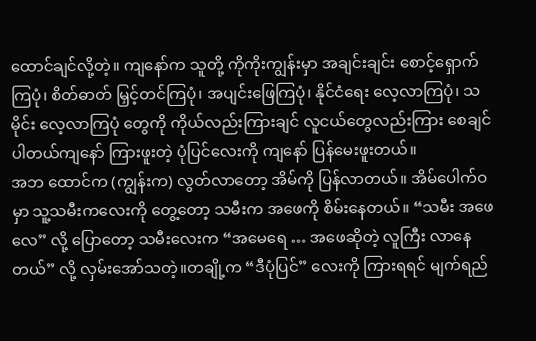ထောင်ချင်လို့တဲ့။ ကျနော်က သူတို့ ကိုကိုးကျွန်းမှာ အချင်းချင်း စောင့်ရှောက်ကြပုံ၊ စိတ်ဓာတ် မြှင့်တင်ကြပုံ၊ အပျင်းဖြေကြပုံ၊ နိုင်ငံရေး လေ့လာကြပုံ၊ သမိုင်း လေ့လာကြပုံ တွေကို ကိုယ်လည်းကြားချင် လူငယ်တွေလည်းကြား စေချင်ပါတယ်ကျနော် ကြားဖူးတဲ့ ပုံပြင်လေးကို ကျနော် ပြန်မေးဖူးတယ်။
အဘ ထောင်က (ကျွန်းက) လွတ်လာတော့ အိမ်ကို ပြန်လာတယ်။ အိမ်ပေါက်ဝမှာ သူ့သမီးကလေးကို တွေ့တော့ သမီးက အဖေကို စိမ်းနေတယ်။ “သမီး အဖေလေ” လို့ ပြောတော့ သမီးလေးက “အမေရေ … အဖေဆိုတဲ့ လူကြီး လာနေတယ်” လို့ လှမ်းအော်သတဲ့။တချို့က “ဒီပုံပြင်” လေးကို ကြားရရင် မျက်ရည်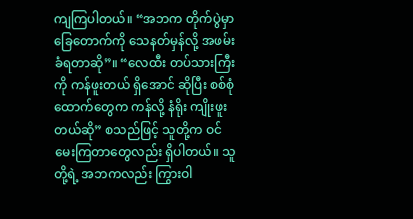ကျကြပါတယ်။ “အဘက တိုက်ပွဲမှာ ခြေတောက်ကို သေနတ်မှန်လို့ အဖမ်းခံရတာဆို”။ “လေထီး တပ်သားကြီးကို ကန်ဖူးတယ် ရှိအောင် ဆိုပြီး စစ်စုံထောက်တွေက ကန်လို့ နံရိုး ကျိုးဖူးတယ်ဆို” စသည်ဖြင့် သူတို့က ဝင်မေးကြတာတွေလည်း ရှိပါတယ်။ သူတို့ရဲ့ အဘကလည်း ကြွားဝါ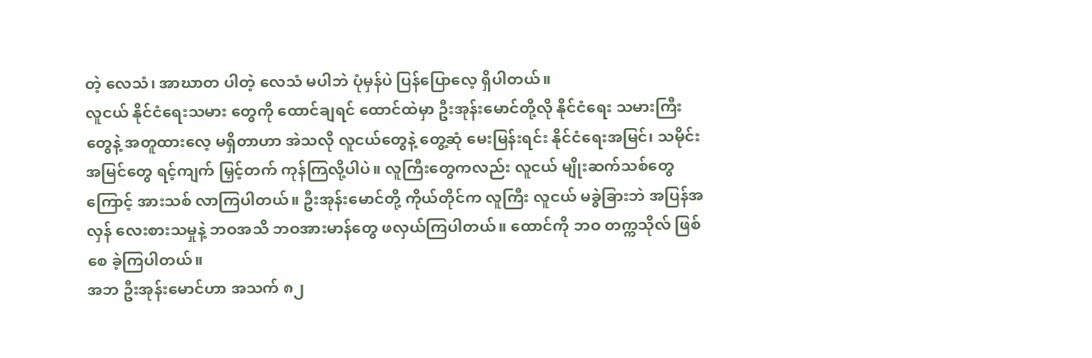တဲ့ လေသံ၊ အာဃာတ ပါတဲ့ လေသံ မပါဘဲ ပုံမှန်ပဲ ပြန်ပြောလေ့ ရှိပါတယ်။
လူငယ် နိုင်ငံရေးသမား တွေကို ထောင်ချရင် ထောင်ထဲမှာ ဦးအုန်းမောင်တို့လို နိုင်ငံရေး သမားကြီးတွေနဲ့ အတူထားလေ့ မရှိတာဟာ အဲသလို လူငယ်တွေနဲ့ တွေ့ဆုံ မေးမြန်းရင်း နိုင်ငံရေးအမြင်၊ သမိုင်းအမြင်တွေ ရင့်ကျက် မြှင့်တက် ကုန်ကြလို့ပါပဲ။ လူကြီးတွေကလည်း လူငယ် မျိုးဆက်သစ်တွေကြောင့် အားသစ် လာကြပါတယ်။ ဦးအုန်းမောင်တို့ ကိုယ်တိုင်က လူကြီး လူငယ် မခွဲခြားဘဲ အပြန်အလှန် လေးစားသမှုနဲ့ ဘဝအသိ ဘဝအားမာန်တွေ ဖလှယ်ကြပါတယ်။ ထောင်ကို ဘဝ တက္ကသိုလ် ဖြစ်စေ ခဲ့ကြပါတယ်။
အဘ ဦးအုန်းမောင်ဟာ အသက် ၈၂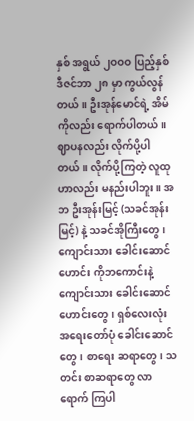နှစ် အရွယ် ၂ဝဝဝ ပြည့်နှစ် ဒီဇင်ဘာ ၂၈ မှာ ကွယ်လွန်တယ်။ ဦးအုန်မောင်ရဲ့ အိမ်ကိုလည်း ရောက်ပါတယ်။ ဈာပနလည်း လိုက်ပို့ပါတယ်။ လိုက်ပို့ကြတဲ့ လူထုဟာလည်း မနည်းပါဘူး။ အဘ ဦးအုန်းမြင့် (သခင်အုန်းမြင့်) နဲ့ သခင်အိုကြီးတွေ၊ ကျောင်းသား ခေါင်းဆောင်ဟောင်း ကိုဘကောင်းနဲ့ ကျောင်းသား ခေါင်းဆောင်ဟောင်းတွေ၊ ရှစ်လေးလုံး အရေးတော်ပုံ ခေါင်းဆောင်တွေ၊ စာရေး ဆရာတွေ၊ သတင်း စာဆရာတွေ လာရောက် ကြပါ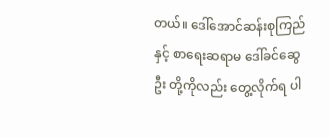တယ်။ ဒေါ်အောင်ဆန်းစုကြည်နှင့် စာရေးဆရာမ ဒေါ်ခင်ဆွေဦး တို့ကိုလည်း တွေ့လိုက်ရ ပါ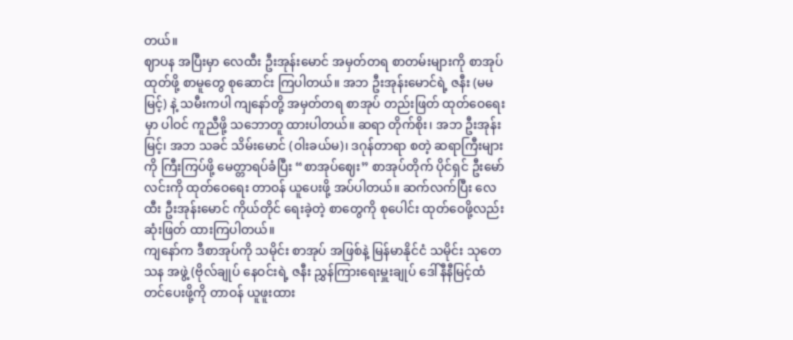တယ်။
ဈာပန အပြီးမှာ လေထီး ဦးအုန်းမောင် အမှတ်တရ စာတမ်းများကို စာအုပ်ထုတ်ဖို့ စာမူတွေ စုဆောင်း ကြပါတယ်။ အဘ ဦးအုန်းမောင်ရဲ့ ဇနီး (မမမြင့်) နဲ့ သမီးကပါ ကျနော်တို့ အမှတ်တရ စာအုပ် တည်းဖြတ် ထုတ်ဝေရေးမှာ ပါဝင် ကူညီဖို့ သဘောတူ ထားပါတယ်။ ဆရာ တိုက်စိုး၊ အဘ ဦးအုန်းမြင့်၊ အဘ သခင် သိမ်းမောင် (ဝါးခယ်မ)၊ ဒဂုန်တာရာ စတဲ့ ဆရာကြီးများကို ကြီးကြပ်ဖို့ မေတ္တာရပ်ခံပြီး “စာအုပ်ဈေး” စာအုပ်တိုက် ပိုင်ရှင် ဦးမော်လင်းကို ထုတ်ဝေရေး တာဝန် ယူပေးဖို့ အပ်ပါတယ်။ ဆက်လက်ပြီး လေထီး ဦးအုန်းမောင် ကိုယ်တိုင် ရေးခဲ့တဲ့ စာတွေကို စုပေါင်း ထုတ်ဝေဖို့လည်း ဆုံးဖြတ် ထားကြပါတယ်။
ကျနော်က ဒီစာအုပ်ကို သမိုင်း စာအုပ် အဖြစ်နဲ့ မြန်မာနိုင်ငံ သမိုင်း သုတေသန အဖွဲ့ (ဗိုလ်ချုပ် နေဝင်းရဲ့ ဇနီး ညွှန်ကြားရေးမှူးချုပ် ဒေါ်နီနီမြင့်ထံ တင်ပေးဖို့ကို တာဝန် ယူဖူးထား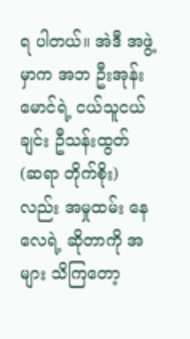ရ ပါတယ်။ အဲဒီ အဖွဲ့မှာက အဘ ဦးအုန်းမောင်ရဲ့ ငယ်သူငယ်ချင်း ဦသန်းထွတ် (ဆရာ တိုက်စိုး) လည်း အမှုထမ်း နေလေရဲ့ ဆိုတာကို အများ သိကြတော့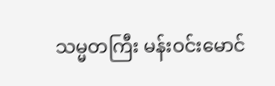သမ္မတကြီး မန်းဝင်းမောင်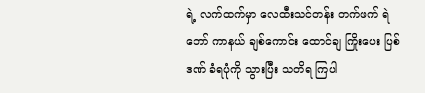ရဲ့ လက်ထက်မှာ လေထီးသင်တန်း တက်ဖက် ရဲဘော် ကာနယ် ချစ်ကောင်း ထောင်ချ ကြိုးပေး ပြစ်ဒဏ် ခံရပုံကို သွားပြီး သတိရ ကြပါ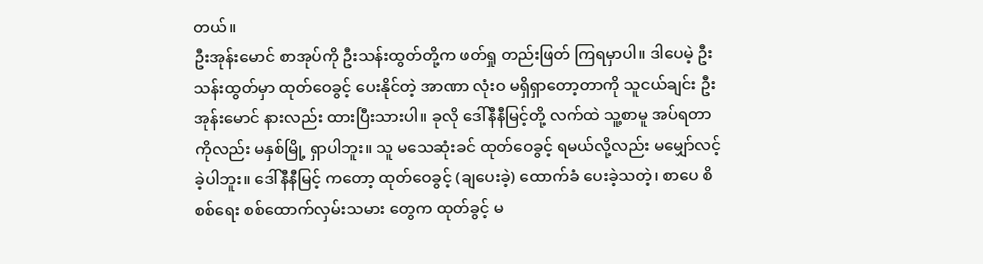တယ်။
ဦးအုန်းမောင် စာအုပ်ကို ဦးသန်းထွတ်တို့က ဖတ်ရှု တည်းဖြတ် ကြရမှာပါ။ ဒါပေမဲ့ ဦးသန်းထွတ်မှာ ထုတ်ဝေခွင့် ပေးနိုင်တဲ့ အာဏာ လုံးဝ မရှိရှာတော့တာကို သူငယ်ချင်း ဦးအုန်းမောင် နားလည်း ထားပြီးသားပါ။ ခုလို ဒေါ်နီနီမြင့်တို့ လက်ထဲ သူ့စာမူ အပ်ရတာကိုလည်း မနှစ်မြို့ ရှာပါဘူး။ သူ မသေဆုံးခင် ထုတ်ဝေခွင့် ရမယ်လို့လည်း မမျှော်လင့် ခဲ့ပါဘူး။ ဒေါ်နီနီမြင့် ကတော့ ထုတ်ဝေခွင့် (ချပေးခဲ့) ထောက်ခံ ပေးခဲ့သတဲ့၊ စာပေ စိစစ်ရေး စစ်ထောက်လှမ်းသမား တွေက ထုတ်ခွင့် မ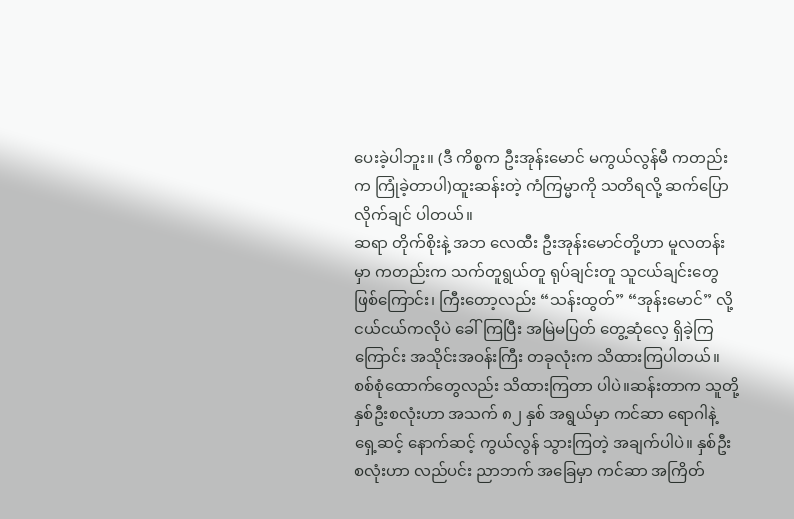ပေးခဲ့ပါဘူး။ (ဒီ ကိစ္စက ဦးအုန်းမောင် မကွယ်လွန်မီ ကတည်းက ကြုံခဲ့တာပါ)ထူးဆန်းတဲ့ ကံကြမ္မာကို သတိရလို့ ဆက်ပြောလိုက်ချင် ပါတယ်။
ဆရာ တိုက်စိုးနဲ့ အဘ လေထီး ဦးအုန်းမောင်တို့ဟာ မူလတန်းမှာ ကတည်းက သက်တူရွယ်တူ ရုပ်ချင်းတူ သူငယ်ချင်းတွေ ဖြစ်ကြောင်း၊ ကြီးတော့လည်း “သန်းထွတ်” “အုန်းမောင်” လို့ ငယ်ငယ်ကလိုပဲ ခေါ်ကြပြီး အမြဲမပြတ် တွေ့ဆုံလေ့ ရှိခဲ့ကြကြောင်း အသိုင်းအဝန်းကြီး တခုလုံးက သိထားကြပါတယ်။ စစ်စုံထောက်တွေလည်း သိထားကြတာ ပါပဲ။ဆန်းတာက သူတို့ နှစ်ဦးစလုံးဟာ အသက် ၈၂ နှစ် အရွယ်မှာ ကင်ဆာ ရောဂါနဲ့ ရှေ့ဆင့် နောက်ဆင့် ကွယ်လွန် သွားကြတဲ့ အချက်ပါပဲ။ နှစ်ဦး စလုံးဟာ လည်ပင်း ညာဘက် အခြေမှာ ကင်ဆာ အကြိတ်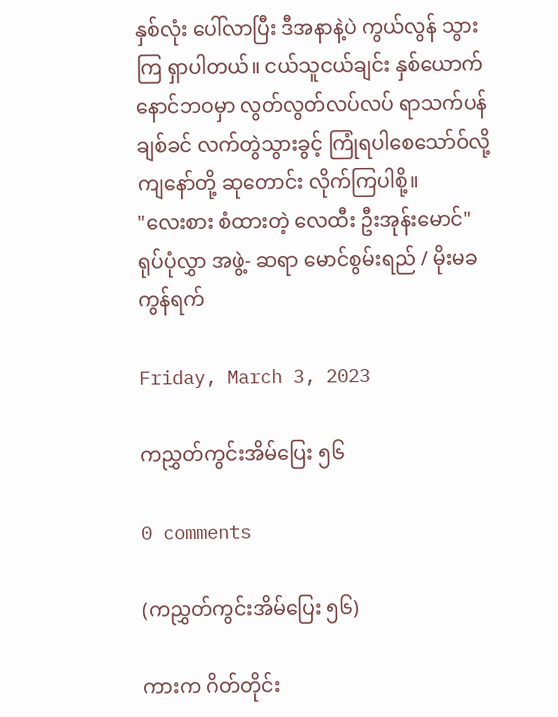နှစ်လုံး ပေါ်လာပြီး ဒီအနာနဲ့ပဲ ကွယ်လွန် သွားကြ ရှာပါတယ်။ ငယ်သူငယ်ချင်း နှစ်ယောက် နောင်ဘဝမှာ လွတ်လွတ်လပ်လပ် ရာသက်ပန် ချစ်ခင် လက်တွဲသွားခွင့် ကြုံရပါစေသော်ဝ်လို့ ကျနော်တို့ ဆုတောင်း လိုက်ကြပါစို့။
"လေးစား စံထားတဲ့ လေထီး ဦးအုန်းမောင်" ရုပ်ပုံလွှာ အဖွဲ့- ဆရာ မောင်စွမ်းရည် / မိုးမခ ကွန်ရက်

Friday, March 3, 2023

ကညွှတ်ကွင်းအိမ်ပြေး ၅၆

0 comments

(ကညွှတ်ကွင်းအိမ်ပြေး ၅၆)

ကားက ဂိတ်တိုင်း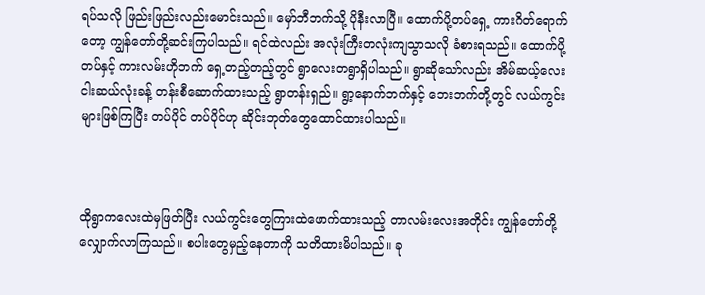ရပ်သလို ဖြည်းဖြည်းလည်းမောင်းသည်။ မှော်ဘီဘက်သို့ ပိုနီးလာပြီ။ ထောက်ပို့တပ်ရှေ့ ကားဂိတ်ရောက်တော့ ကျွန်တော်တို့ဆင်းကြပါသည်။ ရင်ထဲလည်း အလုံးကြီးတလုံးကျသွာသလို ခံစားရသည်။ ထောက်ပို့တပ်နှင့် ကားလမ်းဟိုဘက် ရှေ့တည့်တည့်တွင် ရွာလေးတရွာရှိပါသည်။ ရွာဆိုသော်လည်း အိမ်ဆယ့်လေးငါးဆယ်လုံးခန့် တန်းစီဆောက်ထားသည့် ရွာတန်းရှည်။ ရွာ့နောက်ဘက်နှင့် ဘေးဘက်တို့တွင် လယ်ကွင်းများဖြစ်ကြပြီး တပ်ပိုင် တပ်ပိုင်ဟု ဆိုင်းဘုတ်တွေထောင်ထားပါသည်။



ထိုရွာကလေးထဲမှဖြတ်ပြီး လယ်ကွင်းတွေကြားထဲဖောက်ထားသည့် တာလမ်းလေးအတိုင်း ကျွန်တော်တို့ လျှောက်လာကြသည်။ စပါးတွေမှည့်နေတာကို သတိထားမိပါသည်။ ခု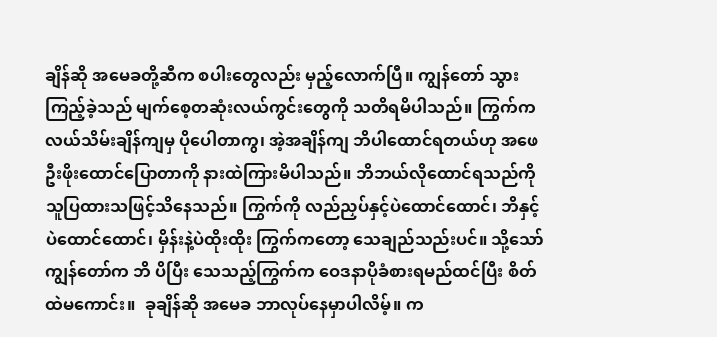ချိန်ဆို အမေခတို့ဆီက စပါးတွေလည်း မှည့်လောက်ပြီ။ ကျွန်တော် သွားကြည့်ခဲ့သည် မျက်စေ့တဆုံးလယ်ကွင်းတွေကို သတိရမိပါသည်။ ကြွက်က လယ်သိမ်းချိန်ကျမှ ပိုပေါတာကွ၊ အဲ့အချိန်ကျ ဘိပါထောင်ရတယ်ဟု အဖေဦးဖိုးထောင်ပြောတာကို နားထဲကြားမိပါသည်။ ဘိဘယ်လိုထောင်ရသည်ကို သူပြထားသဖြင့်သိနေသည်။ ကြွက်ကို လည်ညှပ်နှင့်ပဲထောင်ထောင်၊ ဘိနှင့်ပဲထောင်ထောင်၊ မှိန်းနဲ့ပဲထိုးထိုး ကြွက်ကတော့ သေချည်သည်းပင်။ သို့သော် ကျွန်တော်က ဘိ ပိပြီး သေသည့်ကြွက်က ဝေဒနာပိုခံစားရမည်ထင်ပြီး စိတ်ထဲမကောင်း။  ခုချိန်ဆို အမေခ ဘာလုပ်နေမှာပါလိမ့်။ က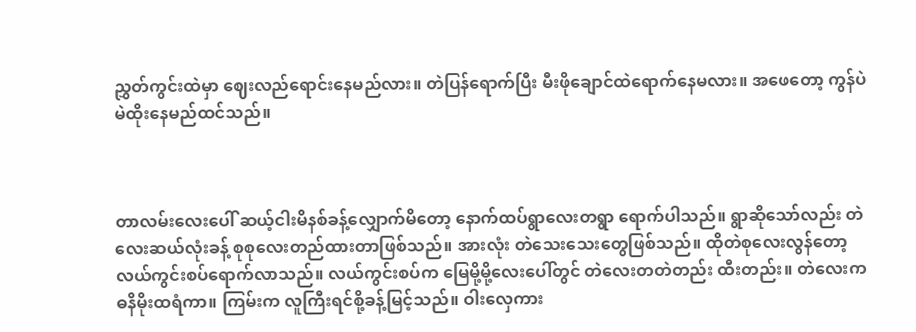ညွှတ်ကွင်းထဲမှာ ဈေးလည်ရောင်းနေမည်လား။ တဲပြန်ရောက်ပြီး မီးဖိုချောင်ထဲရောက်နေမလား။ အဖေတော့ ကွန်ပဲ မဲထိုးနေမည်ထင်သည်။



တာလမ်းလေးပေါ် ဆယ့်ငါးမိနစ်ခန့်လျှောက်မိတော့ နောက်ထပ်ရွာလေးတရွာ ရောက်ပါသည်။ ရွာဆိုသော်လည်း တဲလေးဆယ်လုံးခန့် စုစုလေးတည်ထားတာဖြစ်သည်။ အားလုံး တဲသေးသေးတွေဖြစ်သည်။ ထိုတဲစုလေးလွန်တော့ လယ်ကွင်းစပ်ရောက်လာသည်။ လယ်ကွင်းစပ်က မြေမို့မို့လေးပေါ်တွင် တဲလေးတတဲတည်း ထီးတည်း။ တဲလေးက ဓနိမိုးထရံကာ။ ကြမ်းက လူကြီးရင်စို့ခန့်မြင့်သည်။ ဝါးလှေကား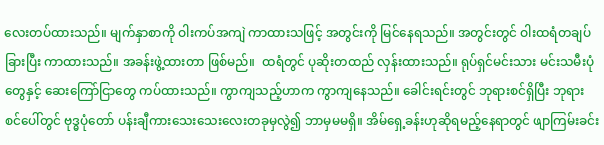လေးတပ်ထားသည်။ မျက်နှာစာကို ဝါးကပ်အကျဲ ကာထားသဖြင့် အတွင်းကို မြင်နေရသည်။ အတွင်းတွင် ဝါးထရံတချပ်ခြားပြီး ကာထားသည်။ အခန်းဖွဲ့ထားတာ ဖြစ်မည်။  ထရံတွင် ပုဆိုးတထည် လှန်းထားသည်။ ရုပ်ရှင်မင်းသား မင်းသမီးပုံတွေနှင့် ဆေးကြော်ငြာတွေ ကပ်ထားသည်။ ကွာကျသည့်ဟာက ကွာကျနေသည်။ ခေါင်းရင်းတွင် ဘုရားစင်ရှိပြီး ဘုရားစင်ပေါ်တွင် ဗုဒ္ဓပုံတော် ပန်းချီကားသေးသေးလေးတခုမှလွဲ၍ ဘာမှမမရှိ။ အိမ်ရှေ့ခန်းဟုဆိုရမည့်နေရာတွင် ဖျာကြမ်းခင်း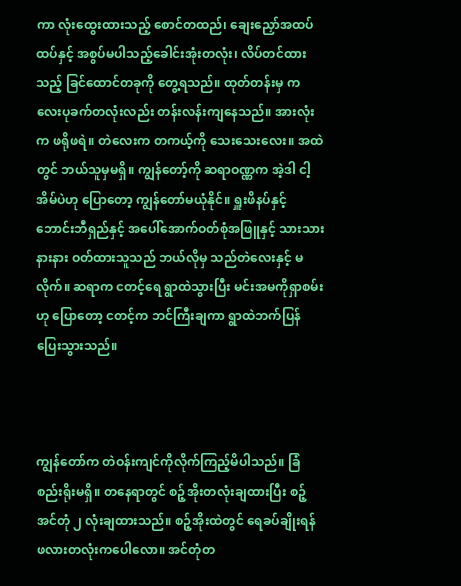ကာ လုံးထွေးထားသည့် စောင်တထည်၊ ချေးညှော်အထပ်ထပ်နှင့် အစွပ်မပါသည့်ခေါင်းအုံးတလုံး၊ လိပ်တင်ထားသည့် ခြင်ထောင်တခုကို တွေ့ရသည်။ ထုတ်တန်းမှ ကလေးပုခက်တလုံးလည်း တန်းလန်းကျနေသည်။ အားလုံးက ဖရိုဖရဲ။ တဲလေးက တကယ့်ကို သေးသေးလေး။ အထဲတွင် ဘယ်သူမှမရှိ။ ကျွန်တော့်ကို ဆရာဝဏ္ဏက အဲ့ဒါ ငါ့အိမ်ပဲဟု ပြောတော့ ကျွန်တော်မယုံနိုင်။ ရှူးဖိနပ်နှင့် ဘောင်းဘီရှည်နှင့် အပေါ်အောက်ဝတ်စုံအဖြူနှင့် သားသားနားနား ဝတ်ထားသူသည် ဘယ်လိုမှ သည်တဲလေးနှင့် မလိုက်။ ဆရာက ငတင့်ရေ ရွာထဲသွားပြီး မင်းအမကိုရှာစမ်းဟု ပြောတော့ ငတင့်က ဘင်ကြီးချကာ ရွာထဲဘက်ပြန်ပြေးသွားသည်။



ကျွန်တော်က တဲဝန်းကျင်ကိုလိုက်ကြည့်မိပါသည်။ ခြံစည်းရိုးမရှိ။ တနေရာတွင် စဉ့်အိုးတလုံးချထားပြီး စဉ့်အင်တုံ ၂ လုံးချထားသည်။ စဉ့်အိုးထဲတွင် ရေခပ်ချိုးရန် ဖလားတလုံးကပေါလော။ အင်တုံတ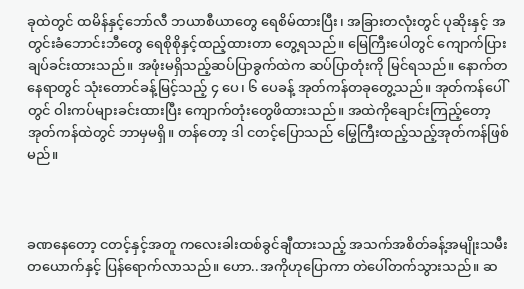ခုထဲတွင် ထမိန်နှင့်ဘော်လီ ဘယာစီယာတွေ ရေစိမ်ထားပြီး၊ အခြားတလုံးတွင် ပုဆိုးနှင့် အတွင်းခံဘောင်းဘီတွေ ရေစိုစိုနှင့်ထည့်ထားတာ တွေ့ရသည်။ မြေကြီးပေါတွင် ကျောက်ပြားချပ်ခင်းထားသည်။ အဖုံးမရှိသည့်ဆပ်ပြာခွက်ထဲက ဆပ်ပြာတုံးကို မြင်ရသည်။ နောက်တနေရာတွင် သုံးတောင်ခန့်မြင့်သည့် ၄ ပေ၊ ၆ ပေခန့် အုတ်ကန်တခုတွေ့သည်။ အုတ်ကန်ပေါ်တွင် ဝါးကပ်များခင်းထားပြီး ကျောက်တုံးတွေဖိထားသည်။ အထဲကိုချောင်းကြည့်တော့ အုတ်ကန်ထဲတွင် ဘာမှမရှိ။ တန်တော့ ဒါ ငတင့်ပြောသည် မြွေကြီးထည့်သည့်အုတ်ကန်ဖြစ်မည်။



ခဏနေတော့ ငတင့်နှင့်အတူ ကလေးခါးထစ်ခွင်ချီထားသည့် အသက်အစိတ်ခန့်အမျိုးသမီးတယောက်နှင့် ပြန်ရောက်လာသည်။ ဟော..အကိုဟုပြောကာ တဲပေါ်တက်သွားသည်။ ဆ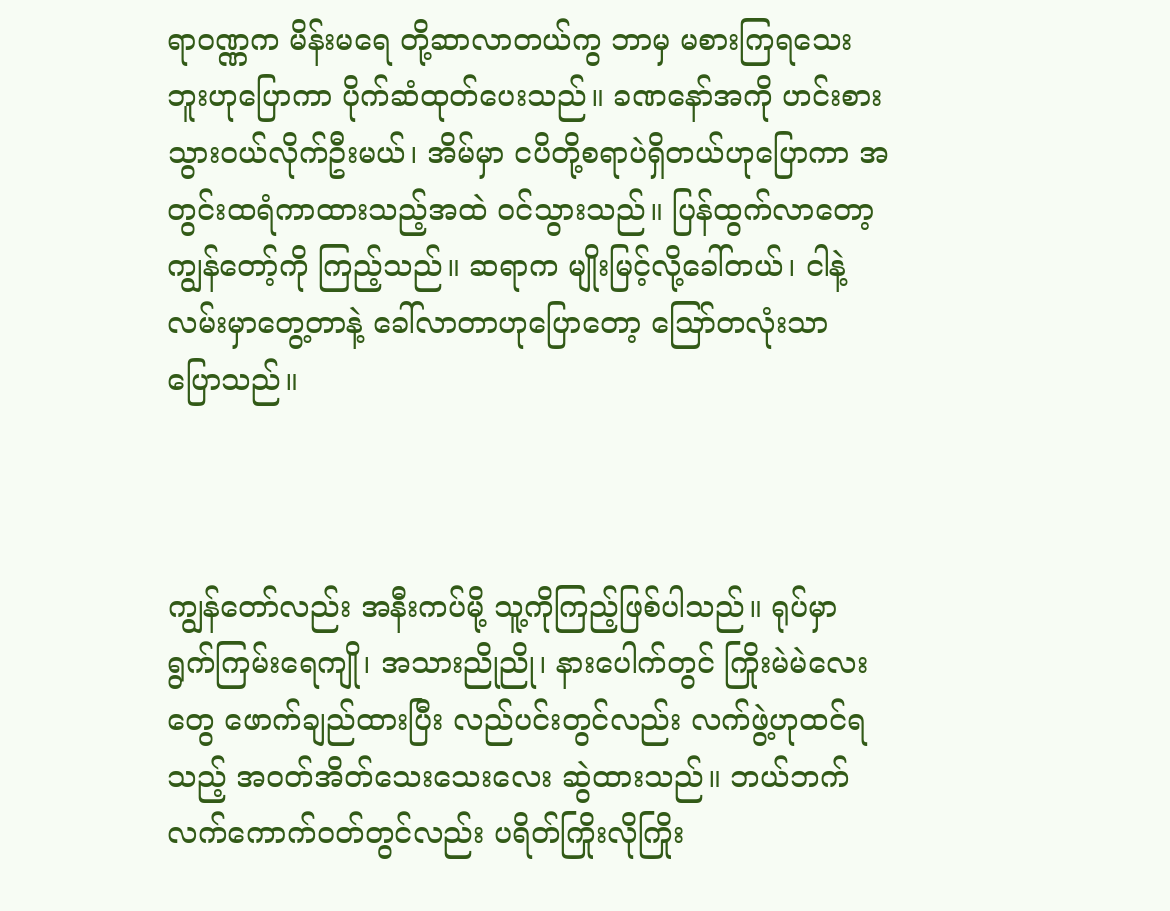ရာဝဏ္ဏက မိန်းမရေ တို့ဆာလာတယ်ကွ ဘာမှ မစားကြရသေးဘူးဟုပြောကာ ပိုက်ဆံထုတ်ပေးသည်။ ခဏနော်အကို ဟင်းစားသွားဝယ်လိုက်ဦးမယ်၊ အိမ်မှာ ငပိတို့စရာပဲရှိတယ်ဟုပြောကာ အတွင်းထရံကာထားသည့်အထဲ ဝင်သွားသည်။ ပြန်ထွက်လာတော့ ကျွန်တော့်ကို ကြည့်သည်။ ဆရာက မျိုးမြင့်လို့ခေါ်တယ်၊ ငါနဲ့လမ်းမှာတွေ့တာနဲ့ ခေါ်လာတာဟုပြောတော့ ဪတလုံးသာ ပြောသည်။



ကျွန်တော်လည်း အနီးကပ်မို့ သူ့ကိုကြည့်ဖြစ်ပါသည်။ ရုပ်မှာ ရွက်ကြမ်းရေကျို၊ အသားညိုညို၊ နားပေါက်တွင် ကြိုးမဲမဲလေးတွေ ဖောက်ချည်ထားပြီး လည်ပင်းတွင်လည်း လက်ဖွဲ့ဟုထင်ရသည့် အဝတ်အိတ်သေးသေးလေး ဆွဲထားသည်။ ဘယ်ဘက်လက်ကောက်ဝတ်တွင်လည်း ပရိတ်ကြိုးလိုကြိုး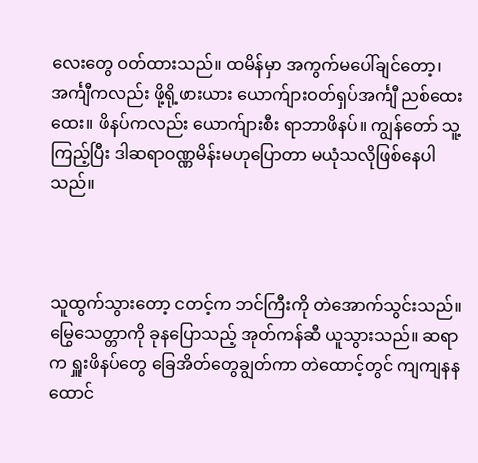လေးတွေ ဝတ်ထားသည်။ ထမိန်မှာ အကွက်မပေါ်ချင်တော့၊ အင်္ကျီကလည်း ဖို့ရို့ဖားယား ယောက်ျားဝတ်ရှပ်အင်္ကျီ ညစ်ထေးထေး။ ဖိနပ်ကလည်း ယောက်ျားစီး ရာဘာဖိနပ်။ ကျွန်တော် သူ့ကြည့်ပြီး ဒါဆရာဝဏ္ဏမိန်းမဟုပြောတာ မယုံသလိုဖြစ်နေပါသည်။



သူထွက်သွားတော့ ငတင့်က ဘင်ကြီးကို တဲအောက်သွင်းသည်။ မြွေသေတ္တာကို ခုနပြောသည့် အုတ်ကန်ဆီ ယူသွားသည်။ ဆရာက ရှူးဖိနပ်တွေ ခြေအိတ်တွေချွတ်ကာ တဲထောင့်တွင် ကျကျနနထောင်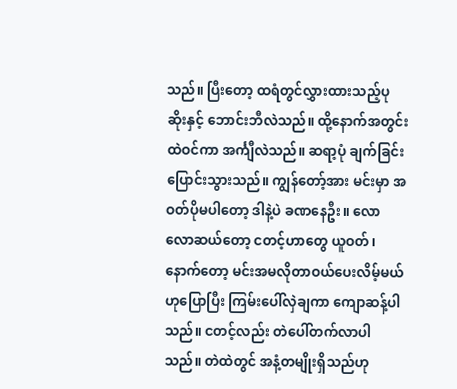သည်။ ပြီးတော့ ထရံတွင်လွှားထားသည့်ပုဆိုးနှင့် ဘောင်းဘီလဲသည်။ ထို့နောက်အတွင်းထဲဝင်ကာ အင်္ကျီလဲသည်။ ဆရာ့ပုံ ချက်ခြင်း ပြောင်းသွားသည်။ ကျွန်တော့်အား မင်းမှာ အဝတ်ပိုမပါတော့ ဒါနဲ့ပဲ ခဏနေဦး။ လောလောဆယ်တော့ ငတင့်ဟာတွေ ယူဝတ်၊ နောက်တော့ မင်းအမလိုတာဝယ်ပေးလိမ့်မယ်ဟုပြောပြီး ကြမ်းပေါ်လှဲချကာ ကျောဆန့်ပါသည်။ ငတင့်လည်း တဲပေါ်တက်လာပါသည်။ တဲထဲတွင် အနံ့တမျိုးရှိသည်ဟု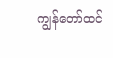ကျွန်တော်ထင်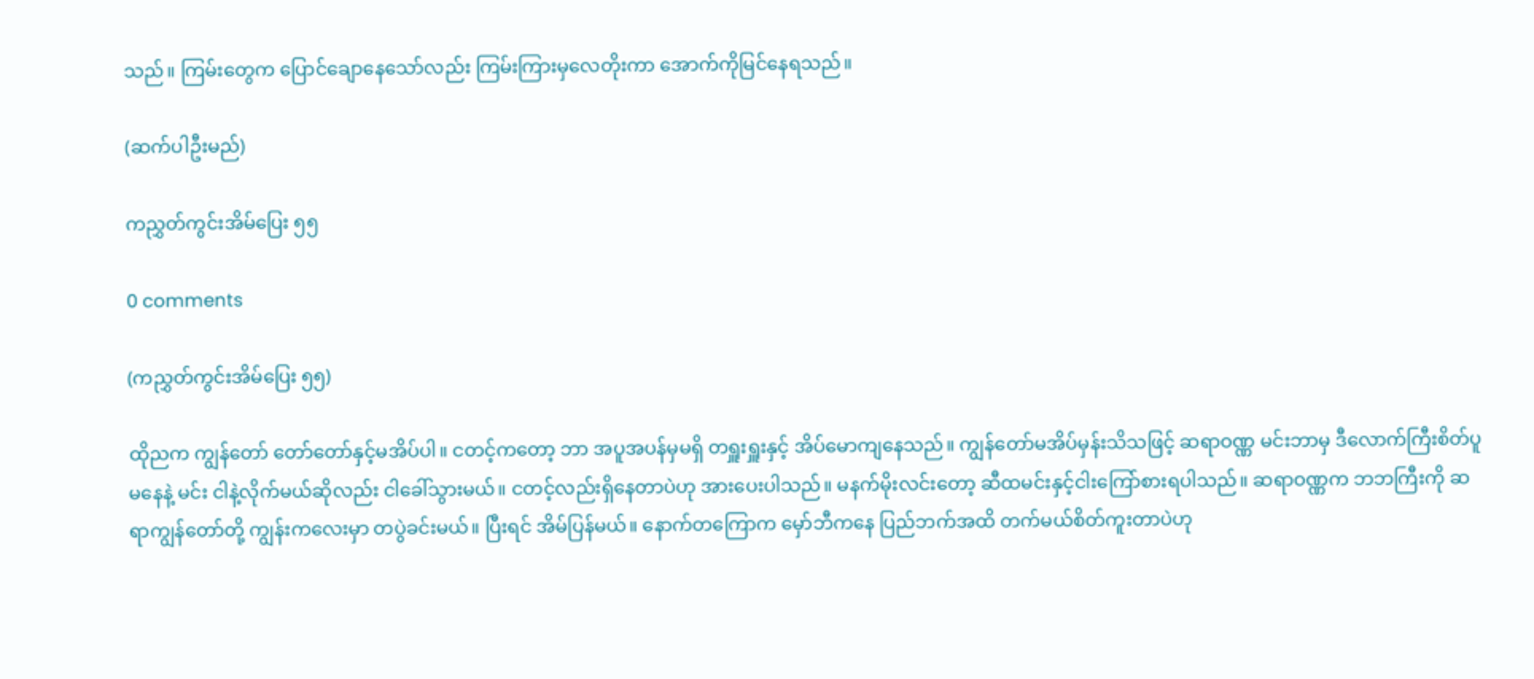သည်။ ကြမ်းတွေက ပြောင်ချောနေသော်လည်း ကြမ်းကြားမှလေတိုးကာ အောက်ကိုမြင်နေရသည်။

(ဆက်ပါဦးမည်)

ကညွှတ်ကွင်းအိမ်ပြေး ၅၅

0 comments

(ကညွှတ်ကွင်းအိမ်ပြေး ၅၅)

ထိုညက ကျွန်တော် တော်တော်နှင့်မအိပ်ပါ။ ငတင့်ကတော့ ဘာ အပူအပန်မှမရှိ တရှူးရှူးနှင့် အိပ်မောကျနေသည်။ ကျွန်တော်မအိပ်မှန်းသိသဖြင့် ဆရာဝဏ္ဏ မင်းဘာမှ ဒီလောက်ကြီးစိတ်ပူမနေနဲ့ မင်း ငါနဲ့လိုက်မယ်ဆိုလည်း ငါခေါ်သွားမယ်။ ငတင့်လည်းရှိနေတာပဲဟု အားပေးပါသည်။ မနက်မိုးလင်းတော့ ဆီထမင်းနှင့်ငါးကြော်စားရပါသည်။ ဆရာဝဏ္ဏက ဘဘကြီးကို ဆရာကျွန်တော်တို့ ကျွန်းကလေးမှာ တပွဲခင်းမယ်။ ပြီးရင် အိမ်ပြန်မယ်။ နောက်တကြောက မှော်ဘီကနေ ပြည်ဘက်အထိ တက်မယ်စိတ်ကူးတာပဲဟု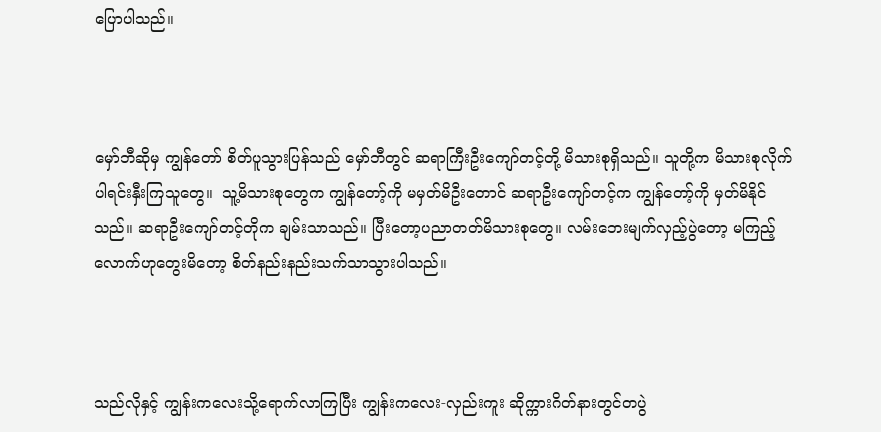ပြောပါသည်။



မှော်ဘီဆိုမှ ကျွန်တော် စိတ်ပူသွားပြန်သည် မှော်ဘီတွင် ဆရာကြီးဦးကျော်တင့်တို့ မိသားစုရှိသည်။ သူတို့က မိသားစုလိုက်ပါရင်းနှီးကြသူတွေ။  သူ့မိသားစုတွေက ကျွန်တော့်ကို မမှတ်မိဦးတောင် ဆရာဦးကျော်တင့်က ကျွန်တော့်ကို မှတ်မိနိုင်သည်။ ဆရာဦးကျော်တင့်တိုက ချမ်းသာသည်။ ပြီးတော့ပညာတတ်မိသားစုတွေ။ လမ်းဘေးမျက်လှည့်ပွဲတော့ မကြည့်လောက်ဟုတွေးမိတော့ စိတ်နည်းနည်းသက်သာသွားပါသည်။



သည်လိုနှင့် ကျွန်းကလေးသို့ရောက်လာကြပြီး ကျွန်းကလေး-လှည်းကူး ဆိုက္ကားဂိတ်နားတွင်တပွဲ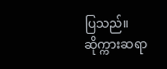ပြသည်။ ဆိုက္ကားဆရာ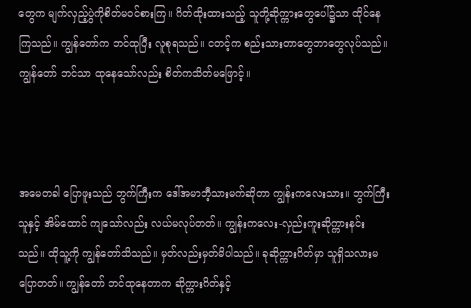တွေက မျက်လှည့်ပွဲကိုစိတ်မဝင်စားကြ။ ဂိတ်ထိုးထားသည့် သူတို့ဆိုက္ကားတွေပေါ်၌သာ ထိုင်နေကြသည်။ ကျွန်တော်က ဘင်ထုပြီး လူစုရသည်။ ငတင့်က စည်းသားတာတွေဘာတွေလုပ်သည်။ ကျွန်တော် ဘင်သာ ထုနေသော်လည်း စိတ်ကသိတ်မဖြောင့်။



အမေတခါ ပြောဖူးသည် ဘွက်ကြီးက ဒေါ်အမာဘီ့သားမက်ဆိုတာ ကျွန်းကလေးသား။ ဘွက်ကြီးသူနှင့် အိမ်ထောင် ကျသော်လည်း လယ်မလုပ်တတ်။ ကျွန်းကလေး-လှည်းကူးဆိုက္ကားနင်းသည်။ ထိုသူ့ကို ကျွန်တော်သိသည်။ မှတ်လည်းမှတ်မိပါသည်။ ခုဆိုက္ကားဂိတ်မှာ သူရှိသလားမပြောတတ်။ ကျွန်တော် ဘင်ထုနေတာက ဆိုက္ကားဂိတ်နှင့်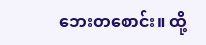ဘေးတစောင်း။ ထို့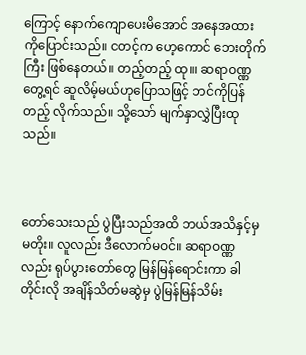ကြောင့် နောက်ကျောပေးမိအောင် အနေအထားကိုပြောင်းသည်။ ငတင့်က ဟေ့ကောင် ဘေးတိုက်ကြီး ဖြစ်နေတယ်။ တည့်တည့် ထု။၊ ဆရာဝဏ္ဏတွေ့ရင် ဆူလိမ့်မယ်ဟုပြောသဖြင့် ဘင်ကိုပြန်တည့် လိုက်သည်။ သို့သော် မျက်နှာလွှဲပြီးထုသည်။



တော်သေးသည် ပွဲပြီးသည်အထိ ဘယ်အသိနှင့်မှမတိုး။ လူလည်း ဒီလောက်မဝင်။ ဆရာဝဏ္ဏလည်း ရုပ်ပွားတော်တွေ မြန်မြန်ရောင်းကာ ခါတိုင်းလို အချိန်သိတ်မဆွဲမှ ပွဲမြန်မြန်သိမ်း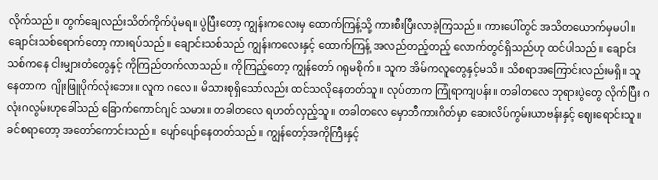လိုက်သည်။ တွက်ချေလည်းသိတ်ကိုက်ပုံမရ။ ပွဲပြီးတော့ ကျွန်းကလေးမှ ထောက်ကြန့်သို့ ကားစီးပြီးလာခဲ့ကြသည်။ ကားပေါ်တွင် အသိတယောက်မှမပါ။ ချောင်းသစ်ရောက်တော့ ကားရပ်သည်။ ချောင်းသစ်သည် ကျွန်းကလေးနှင့် ထောက်ကြန့် အလည်တည့်တည့် လောက်တွင်ရှိသည်ဟု ထင်ပါသည်။ ချောင်းသစ်ကနေ ငါးမျှားတံတွေနှင့် ကိုကြည်တက်လာသည်။ ကိုကြည့်တော့ ကျွန်တော် ဂရုမစိုက်။ သူက အိမ်ကလူတွေနှင့်မသိ။ သိစရာအကြောင်းလည်းမရှိ။ သူ နေတာက  ဂျိုးဖြူပိုက်လုံးဘေး။ လူက ဂလေ။ မိသားစုရှိသော်လည်း ထင်သလိုနေတတ်သူ။ လုပ်တာက ကြုံရာကျပန်း။ တခါတလေ ဘုရားပွဲတွေ လိုက်ပြီး ဂလုံးဂလွမ်းဟုခေါ်သည် ခြောက်ကောင်ဂျင် သမား။ တခါတလေ ရဟတ်လှည့်သူ။ တခါတလေ မှောဘီကားဂိတ်မှာ ဆေးလိပ်ကွမ်းယာဗန်းနှင့် ဈေးရောင်းသူ။ ခင်စရာတော့ အတော်ကောင်းသည်။ ပျော်ပျော်နေတတ်သည်။ ကျွန်တော့်အကိုကြီးနှင့်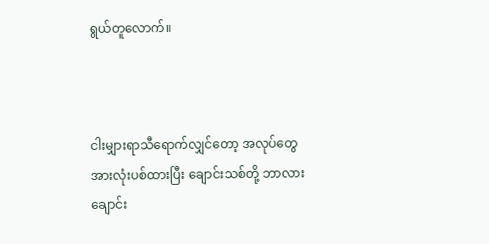ရွယ်တူလောက်။



ငါးမျှားရာသီရောက်လျှင်တော့ အလုပ်တွေအားလုံးပစ်ထားပြီး ချောင်းသစ်တို့ ဘာလားချောင်း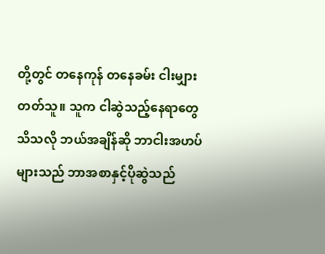တို့တွင် တနေကုန် တနေခမ်း ငါးမျှားတတ်သူ။ သူက ငါဆွဲသည့်နေရာတွေသိသလို ဘယ်အချိန်ဆို ဘာငါးအဟပ်များသည် ဘာအစာနှင့်ပိုဆွဲသည်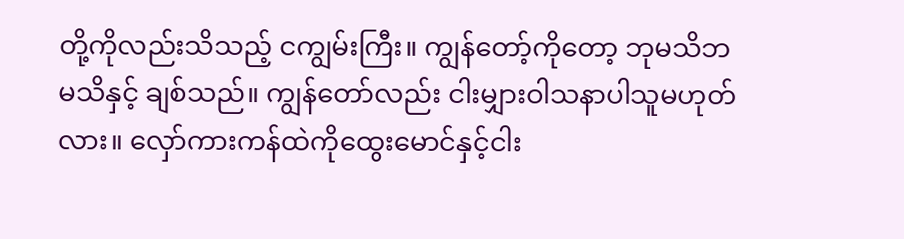တို့ကိုလည်းသိသည့် ငကျွမ်းကြီး။ ကျွန်တော့်ကိုတော့ ဘုမသိဘမသိနှင့် ချစ်သည်။ ကျွန်တော်လည်း ငါးမျှားဝါသနာပါသူမဟုတ်လား။ လှော်ကားကန်ထဲကိုထွေးမောင်နှင့်ငါး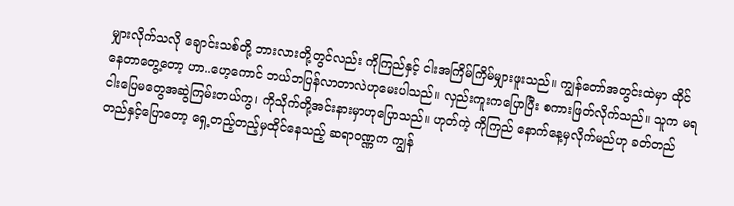မျှားလိုက်သလို ချောင်းသစ်တို့ ဘားလားတို့တွင်လည်း ကိုကြည်နှင့် ငါးအကြိမ်ကြိမ်မျှားဖူးသည်။ ကျွန်တော်အတွင်းထဲမှာ ထိုင်နေတာတွေ့တော့ ဟာ..ဟေ့ကောင် ဘယ်ဘပြန်လာတာလဲဟုမေးပါသည်။ လှည်းကူးကပြောပြီး စကားဖြတ်လိုက်သည်။ သူက မရ ငါးပြေမတွေအဆွဲကြမ်းတယ်ကွ၊ ကိုသိုက်တို့အင်းနားမှာဟုပြောသည်။ ဟုတ်ကဲ့ ကိုကြည် နောက်နေ့မှလိုက်မည်ဟု ခတ်တည်တည်နှင့်ပြောတော့ ရှေ့တည့်တည့်မှထိုင်နေသည့် ဆရာဝဏ္ဏက ကျွန်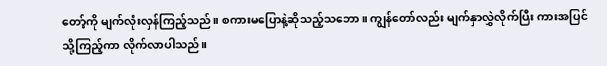တော့်ကို မျက်လုံးလှန်ကြည့်သည်။ စကားမပြောနဲ့ဆိုသည့်သဘော။ ကျွန်တော်လည်း မျက်နှာလွှဲလိုက်ပြီး ကားအပြင်သို့ကြည့်ကာ လိုက်လာပါသည်။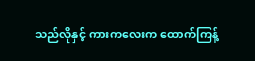သည်လိုနှင့် ကားကလေးက ထောက်ကြန့်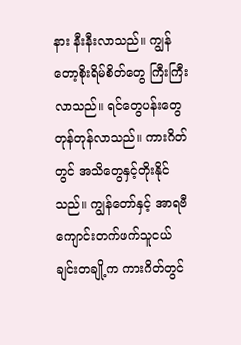နား နီးနီးလာသည်။ ကျွန်တော့စိုးရိမ်စိတ်တွေ ကြီးကြီးလာသည်။ ရင်တွေပန်းတွေ တုန်တုန်လာသည်။ ကားဂိတ်တွင် အသိတွေနှင့်တိုးနိုင်သည်။ ကျွန်တော်နှင့် အာရဗီကျောင်းတက်ဖက်သူငယ်ချင်းတချို့က ကားဂိတ်တွင်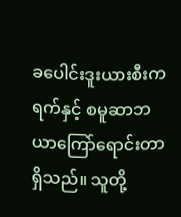ခပေါင်းဒူးယားစီးကရက်နှင့် စမူဆာဘယာကြော်ရောင်းတာရှိသည်။ သူတို့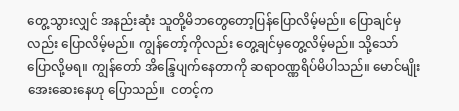တွေ့သွားလျှင် အနည်းဆုံး သူတို့မိဘတွေတော့ပြန်ပြောလိမ့်မည်။ ပြောချင်မှလည်း ပြောလိမ့်မည်။ ကျွန်တော့်ကိုလည်း တွေ့ချင်မှတွေ့လိမ့်မည်။ သို့သော်ပြောလို့မရ။ ကျွန်တော် အိန္ဒြေပျက်နေတာကို ဆရာဝဏ္ဏရိပ်မိပါသည်။ မောင်မျိုး အေးဆေးနေဟု ပြောသည်။  ငတင့်က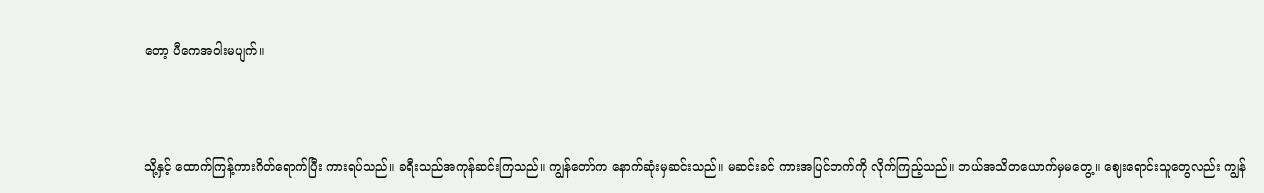တော့ ပီကေအဝါးမပျက်။



သို့နှင့် ထောက်ကြန့်ကားဂိတ်ရောက်ပြီး ကားရပ်သည်။ ခရီးသည်အကုန်ဆင်းကြသည်။ ကျွန်တော်က နောက်ဆုံးမှဆင်းသည်။ မဆင်းခင် ကားအပြင်ဘက်ကို လိုက်ကြည့်သည်။ ဘယ်အသိတယောက်မှမတွေ့။ ဈေးရောင်းသူတွေလည်း ကျွန်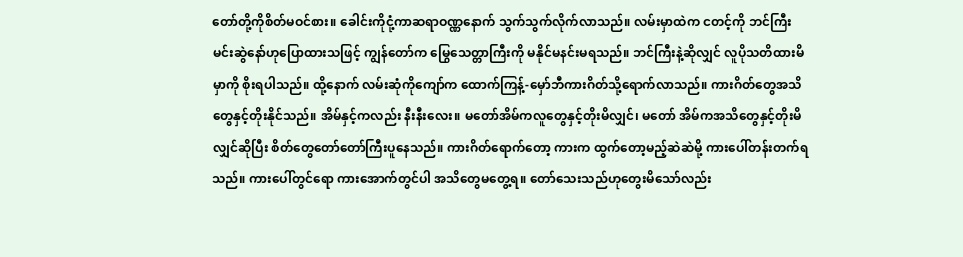တော်တို့ကိုစိတ်မဝင်စား။ ခေါင်းကိုငုံ့ကာဆရာဝဏ္ဏနောက် သွက်သွက်လိုက်လာသည်။ လမ်းမှာထဲက ငတင့်ကို ဘင်ကြီး မင်းဆွဲနော်ဟုပြောထားသဖြင့် ကျွန်တော်က မြွေသေတ္တာကြီးကို မနိုင်မနင်းမရသည်။ ဘင်ကြီးနဲ့ဆိုလျှင် လူပိုသတိထားမိမှာကို စိုးရပါသည်။ ထို့နောက် လမ်းဆုံကိုကျော်က ထောက်ကြန့်-မှော်ဘီကားဂိတ်သို့ရောက်လာသည်။ ကားဂိတ်တွေအသိတွေနှင့်တိုးနိုင်သည်။ အိမ်နှင့်ကလည်း နီးနီးလေး။ မတော်အိမ်ကလူတွေနှင့်တိုးမိလျှင်၊ မတော် အိမ်ကအသိတွေနှင့်တိုးမိလျှင်ဆိုပြီး စိတ်တွေတော်တော်ကြီးပူနေသည်။ ကားဂိတ်ရောက်တော့ ကားက ထွက်တော့မည့်ဆဲဆဲမို့ ကားပေါ်တန်းတက်ရသည်။ ကားပေါ်တွင်ရော ကားအောက်တွင်ပါ အသိတွေမတွေ့ရ။ တော်သေးသည်ဟုတွေးမိသော်လည်း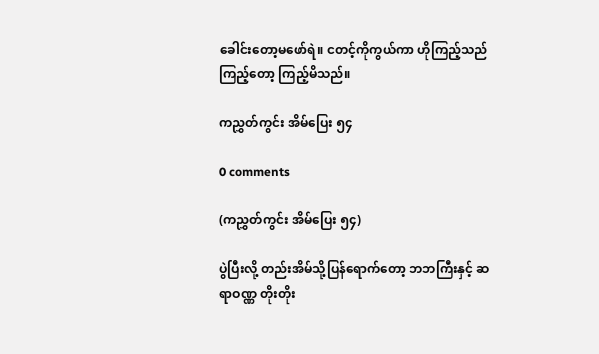ခေါင်းတော့မဖော်ရဲ။ ငတင့်ကိုကွယ်ကာ ဟိုကြည့်သည်ကြည့်တော့ ကြည့်မိသည်။

ကညွှတ်ကွင်း အိမ်ပြေး ၅၄

0 comments

(ကညွှတ်ကွင်း အိမ်ပြေး ၅၄)

ပွဲပြီးလို့ တည်းအိမ်သို့ပြန်ရောက်တော့ ဘဘကြီးနှင့် ဆရာဝဏ္ဏ တိုးတိုး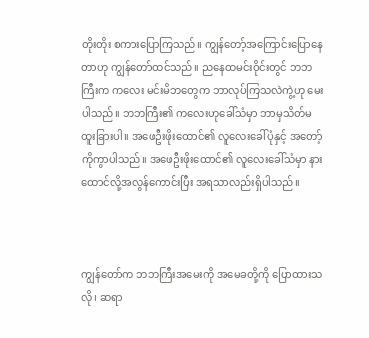တိုးတိုး စကားပြောကြသည်။ ကျွန်တော့်အကြောင်းပြောနေတာဟု ကျွန်တော်ထင်သည်။ ညနေထမင်းဝိုင်းတွင် ဘဘကြီးက ကလေး မင်းမိဘတွေက ဘာလုပ်ကြသလဲကွဲ့ဟု မေးပါသည်။ ဘဘကြီး၏ ကလေးဟုခေါ်သံမှာ ဘာမှသိတ်မထူးခြားပါ။ အဖေဦးဖိုးထောင်၏ လူလေးခေါ်ပုံနှင့် အတော့်ကိုကွာပါသည်။ အဖေဦးဖိုးထောင်၏ လူလေးခေါ်သံမှာ နားထောင်လို့အလွန်ကောင်းပြီး အရသာလည်းရှိပါသည်။



ကျွန်တော်က ဘဘကြီးအမေးကို အမေခတို့ကို ပြောထားသလို၊ ဆရာ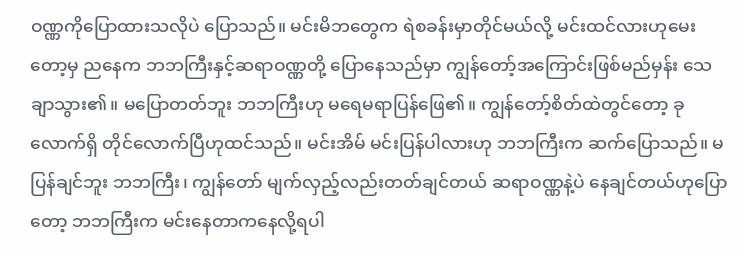ဝဏ္ဏကိုပြောထားသလိုပဲ ပြောသည်။ မင်းမိဘတွေက ရဲစခန်းမှာတိုင်မယ်လို့ မင်းထင်လားဟုမေးတော့မှ ညနေက ဘဘကြီးနှင့်ဆရာဝဏ္ဏတို့ ပြောနေသည်မှာ ကျွန်တော့်အကြောင်းဖြစ်မည်မှန်း သေချာသွား၏။ မပြောတတ်ဘူး ဘဘကြီးဟု မရေမရာပြန်ဖြေ၏။ ကျွန်တော့်စိတ်ထဲတွင်တော့ ခုလောက်ရှိ တိုင်လောက်ပြီဟုထင်သည်။ မင်းအိမ် မင်းပြန်ပါလားဟု ဘဘကြီးက ဆက်ပြောသည်။ မပြန်ချင်ဘူး ဘဘကြီး၊ ကျွန်တော် မျက်လှည့်လည်းတတ်ချင်တယ် ဆရာဝဏ္ဏနဲ့ပဲ နေချင်တယ်ဟုပြောတော့ ဘဘကြီးက မင်းနေတာကနေလို့ရပါ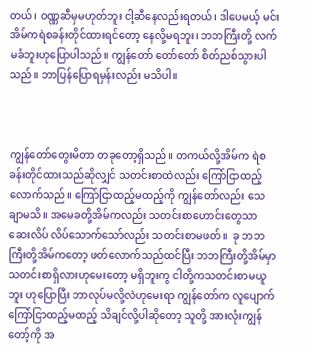တယ်၊ ဝဏ္ဏဆီမှမဟုတ်ဘူး ငါ့ဆီနေလည်းရတယ်၊ ဒါပေမယ့် မင်းအိမ်ကရဲစခန်းတိုင်ထားရင်တော့ နေလို့မရဘူး၊ ဘဘကြီးတို့ လက်မခံဘူးဟုပြောပါသည်။ ကျွန်တော် တော်တော် စိတ်ညစ်သွားပါသည်။ ဘာပြန်ပြောရမှန်းလည်း မသိပါ။



ကျွန်တော်တွေးမိတာ တခုတော့ရှိသည်။ တကယ်လို့အိမ်က ရဲစခန်းတိုင်ထားသည်ဆိုလျှင် သတင်းစာထဲလည်း ကြော်ငြာထည့်လောက်သည်။ ကြော်ငြာထည့်မထည့်ကို ကျွန်တော်လည်း သေချာမသိ။ အမေခတို့အိမ်ကလည်း သတင်းစာဟောင်းတွေသာ ဆေးလိပ် လိပ်သောက်သော်လည်း သတင်းစာမဖတ်။  ခု ဘဘကြီးတို့အိမ်ကတော့ ဖတ်လောက်သည်ထင်ပြီး ဘဘကြီးတို့အိမ်မှာ သတင်းစာရှိလားဟုမေးတော့ မရှိဘူးကွ ငါတို့ကသတင်းစာမယူဘူး ဟုပြောပြီး ဘာလုပ်မလို့လဲဟုမေးရာ ကျွန်တော်က လူပျောက်ကြော်ငြာထည့်မထည့် သိချင်လို့ပါဆိုတော့ သူတို့ အားလုံးကျွန်တော့်ကို အ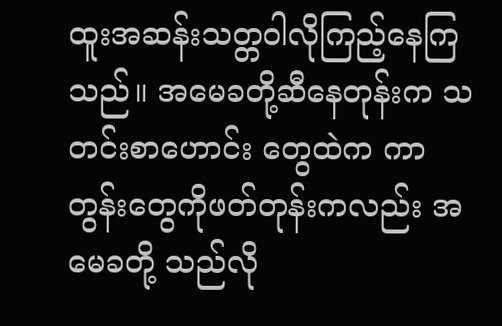ထူးအဆန်းသတ္တဝါလိုကြည့်နေကြသည်။ အမေခတို့ဆီနေတုန်းက သတင်းစာဟောင်း တွေထဲက ကာတွန်းတွေကိုဖတ်တုန်းကလည်း အမေခတို့ သည်လို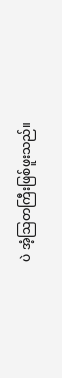ပဲ အံ့ဩတကြီးဖြစ်ဖူးသည်။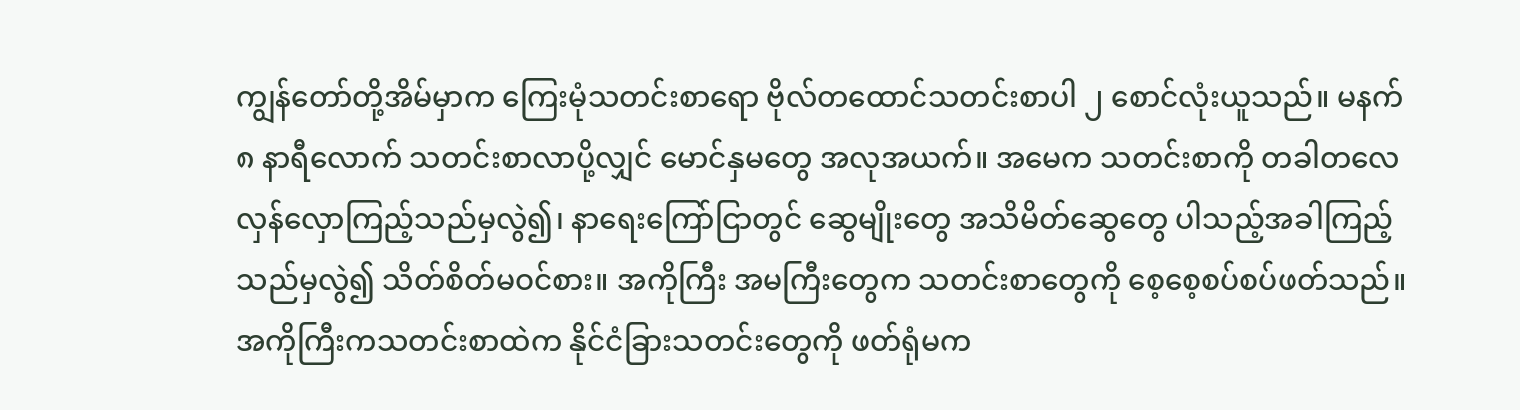ကျွန်တော်တို့အိမ်မှာက ကြေးမုံသတင်းစာရော ဗိုလ်တထောင်သတင်းစာပါ ၂ စောင်လုံးယူသည်။ မနက် ၈ နာရီလောက် သတင်းစာလာပို့လျှင် မောင်နှမတွေ အလုအယက်။ အမေက သတင်းစာကို တခါတလေလှန်လှောကြည့်သည်မှလွဲ၍၊ နာရေးကြော်ငြာတွင် ဆွေမျိုးတွေ အသိမိတ်ဆွေတွေ ပါသည့်အခါကြည့်သည်မှလွဲ၍ သိတ်စိတ်မဝင်စား။ အကိုကြီး အမကြီးတွေက သတင်းစာတွေကို စေ့စေ့စပ်စပ်ဖတ်သည်။ အကိုကြီးကသတင်းစာထဲက နိုင်ငံခြားသတင်းတွေကို ဖတ်ရုံမက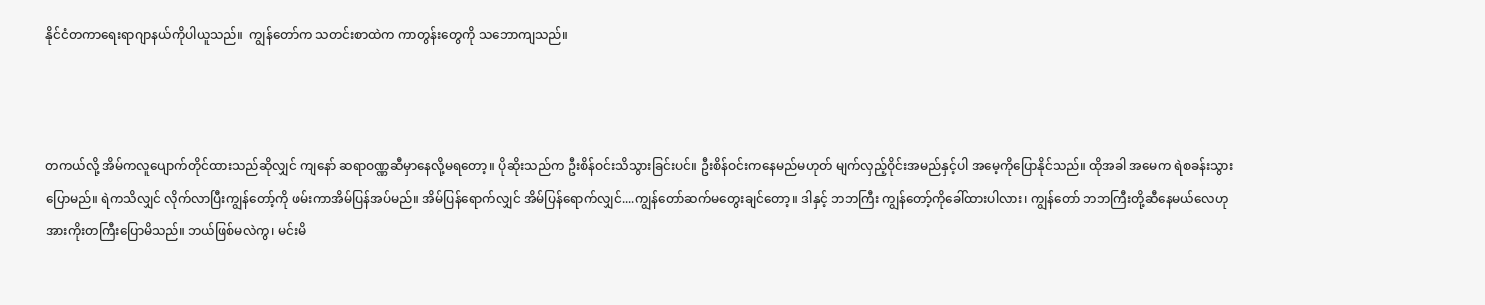နိုင်ငံတကာရေးရာဂျာနယ်ကိုပါယူသည်။  ကျွန်တော်က သတင်းစာထဲက ကာတွန်းတွေကို သဘောကျသည်။



တကယ်လို့ အိမ်ကလူပျောက်တိုင်ထားသည်ဆိုလျှင် ကျနော် ဆရာဝဏ္ဏဆီမှာနေလို့မရတော့။ ပိုဆိုးသည်က ဦးစိန်ဝင်းသိသွားခြင်းပင်။ ဦးစိန်ဝင်းကနေမည်မဟုတ် မျက်လှည့်ဝိုင်းအမည်နှင့်ပါ အမေ့ကိုပြောနိုင်သည်။ ထိုအခါ အမေက ရဲစခန်းသွားပြောမည်။ ရဲကသိလျှင် လိုက်လာပြီးကျွန်တော့်ကို ဖမ်းကာအိမ်ပြန်အပ်မည်။ အိမ်ပြန်ရောက်လျှင် အိမ်ပြန်ရောက်လျှင်....ကျွန်တော်ဆက်မတွေးချင်တော့။ ဒါနှင့် ဘဘကြီး ကျွန်တော့်ကိုခေါ်ထားပါလား၊ ကျွန်တော် ဘဘကြီးတို့ဆီနေမယ်လေဟု အားကိုးတကြီးပြောမိသည်။ ဘယ်ဖြစ်မလဲကွ၊ မင်းမိ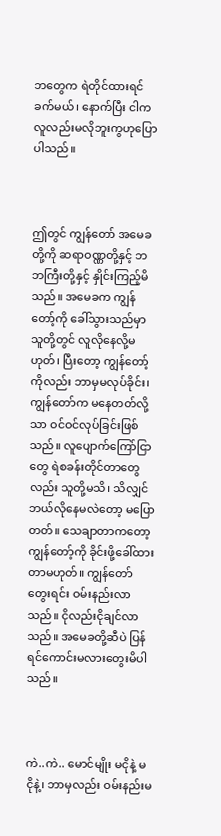ဘတွေက ရဲတိုင်ထားရင် ခက်မယ်၊ နောက်ပြီး ငါက လူလည်းမလိုဘူးကွဟုပြောပါသည်။



ဤတွင် ကျွန်တော် အမေခတို့ကို ဆရာဝဏ္ဏတို့နှင့် ဘဘကြီးတို့နှင့် နှိုင်းကြည့်မိသည်။ အမေခက ကျွန်တော့်ကို ခေါ်သွားသည်မှာ သူတို့တွင် လူလိုနေလို့မဟုတ်၊ ပြီးတော့ ကျွန်တော့်ကိုလည်း ဘာမှမလုပ်ခိုင်း၊ ကျွန်တော်က မနေတတ်လို့သာ ဝင်ဝင်လုပ်ခြင်းဖြစ်သည်။ လူပျောက်ကြော်ငြာတွေ ရဲစခန်းတိုင်တာတွေလည်း သူတို့မသိ၊ သိလျှင် ဘယ်လိုနေမလဲတော့ မပြောတတ်။ သေချာတာကတော့ ကျွန်တော့်ကို ခိုင်းဖို့ခေါ်ထားတာမဟုတ်။ ကျွန်တော်တွေးရင်း ဝမ်းနည်းလာသည်။ ငိုလည်းငိုချင်လာသည်။ အမေခတို့ဆီပဲ ပြန်ရင်ကောင်းမလားတွေးမိပါသည်။



ကဲ..ကဲ.. မောင်မျိုး မငိုနဲ့ မငိုနဲ့၊ ဘာမှလည်း ဝမ်းနည်းမ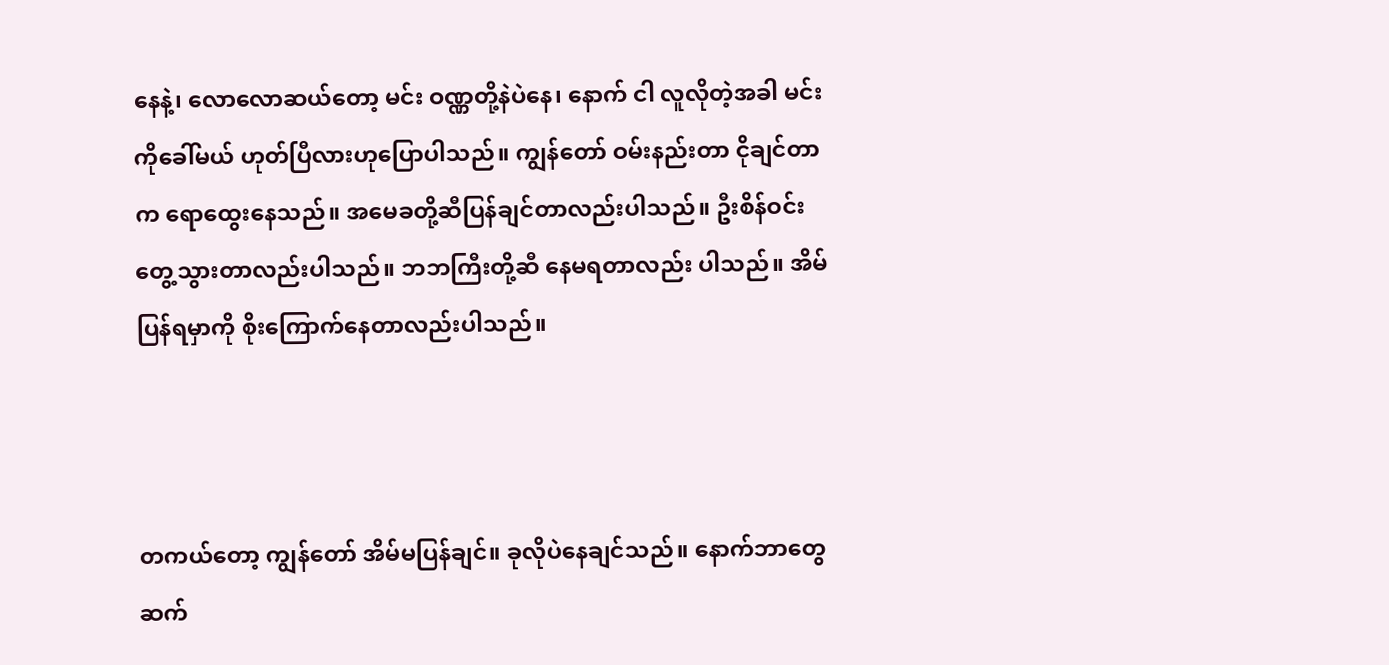နေနဲ့၊ လောလောဆယ်တော့ မင်း ဝဏ္ဏတို့နဲပဲနေ၊ နောက် ငါ လူလိုတဲ့အခါ မင်းကိုခေါ်မယ် ဟုတ်ပြီလားဟုပြောပါသည်။ ကျွန်တော် ဝမ်းနည်းတာ ငိုချင်တာက ရောထွေးနေသည်။ အမေခတို့ဆီပြန်ချင်တာလည်းပါသည်။ ဦးစိန်ဝင်းတွေ့သွားတာလည်းပါသည်။ ဘဘကြီးတို့ဆီ နေမရတာလည်း ပါသည်။ အိမ်ပြန်ရမှာကို စိုးကြောက်နေတာလည်းပါသည်။



တကယ်တော့ ကျွန်တော် အိမ်မပြန်ချင်။ ခုလိုပဲနေချင်သည်။ နောက်ဘာတွေဆက်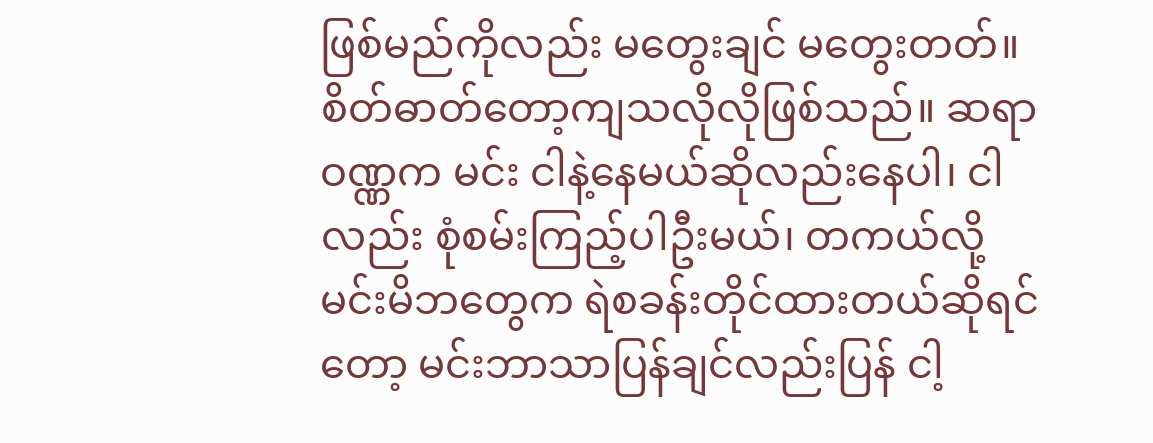ဖြစ်မည်ကိုလည်း မတွေးချင် မတွေးတတ်။ စိတ်ဓာတ်တော့ကျသလိုလိုဖြစ်သည်။ ဆရာဝဏ္ဏက မင်း ငါနဲ့နေမယ်ဆိုလည်းနေပါ၊ ငါလည်း စုံစမ်းကြည့်ပါဦးမယ်၊ တကယ်လို့ မင်းမိဘတွေက ရဲစခန်းတိုင်ထားတယ်ဆိုရင်တော့ မင်းဘာသာပြန်ချင်လည်းပြန် ငါ့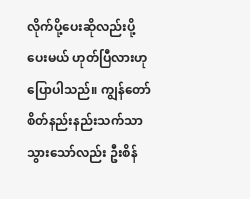လိုက်ပို့ပေးဆိုလည်းပို့ပေးမယ် ဟုတ်ပြီလားဟုပြောပါသည်။ ကျွန်တော် စိတ်နည်းနည်းသက်သာသွားသော်လည်း ဦးစိန်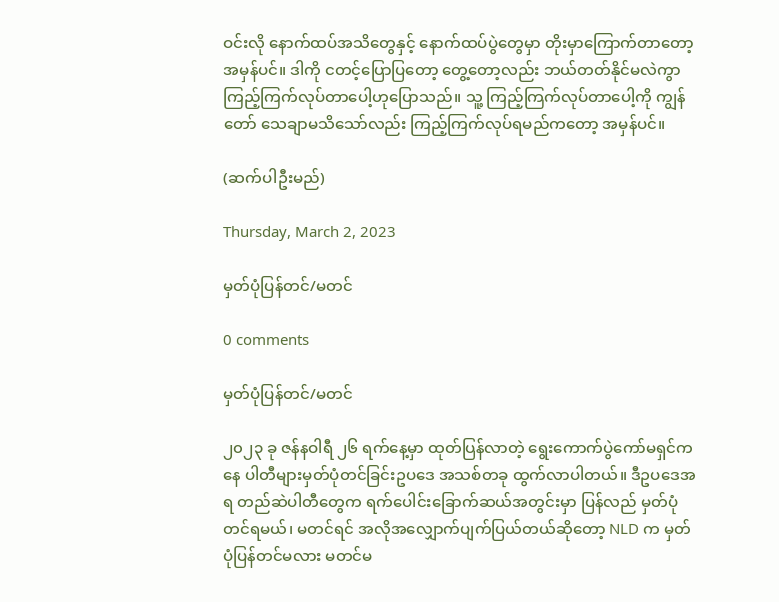ဝင်းလို နောက်ထပ်အသိတွေနှင့် နောက်ထပ်ပွဲတွေမှာ တိုးမှာကြောက်တာတော့ အမှန်ပင်။ ဒါကို ငတင့်ပြောပြတော့ တွေ့တော့လည်း ဘယ်တတ်နိုင်မလဲကွာ ကြည့်ကြက်လုပ်တာပေါ့ဟုပြောသည်။ သူ့ ကြည့်ကြက်လုပ်တာပေါ့ကို ကျွန်တော် သေချာမသိသော်လည်း ကြည့်ကြက်လုပ်ရမည်ကတော့ အမှန်ပင်။

(ဆက်ပါဦးမည်)

Thursday, March 2, 2023

မှတ်ပုံပြန်တင်/မတင်

0 comments

မှတ်ပုံပြန်တင်/မတင်

၂၀၂၃ ခု ဇန်နဝါရီ ၂၆ ရက်နေ့မှာ ထုတ်ပြန်လာတဲ့ ရွေးကောက်ပွဲကော်မရှင်ကနေ ပါတီများမှတ်ပုံတင်ခြင်းဥပဒေ အသစ်တခု ထွက်လာပါတယ်။ ဒီဥပဒေအရ တည်ဆဲပါတီတွေက ရက်ပေါင်းခြောက်ဆယ်အတွင်းမှာ ပြန်လည် မှတ်ပုံတင်ရမယ်၊ မတင်ရင် အလိုအလျှောက်ပျက်ပြယ်တယ်ဆိုတော့ NLD က မှတ်ပုံပြန်တင်မလား မတင်မ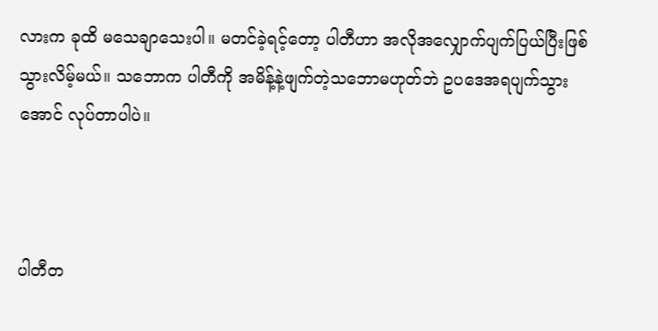လားက ခုထိ မသေချာသေးပါ။ မတင်ခဲ့ရင့်တော့ ပါတီဟာ အလိုအလျှောက်ပျက်ပြယ်ပြီးဖြစ်သွားလိမ့်မယ်။ သဘောက ပါတီကို အမိန့်နဲ့ဖျက်တဲ့သဘောမဟုတ်ဘဲ ဥပဒေအရပျက်သွားအောင် လုပ်တာပါပဲ။



ပါတီတ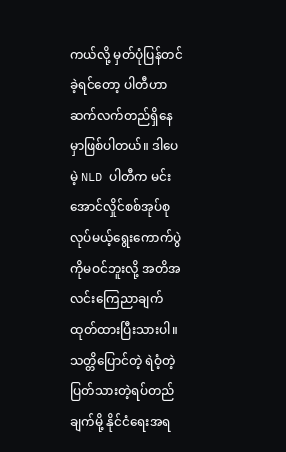ကယ်လို့ မှတ်ပုံပြန်တင်ခဲ့ရင်တော့ ပါတီဟာဆက်လက်တည်ရှိနေမှာဖြစ်ပါတယ်။ ဒါပေမဲ့ NLD ပါတီက မင်းအောင်လှိုင်စစ်အုပ်စုလုပ်မယ့်ရွေးကောက်ပွဲကိုမဝင်ဘူးလို့ အတိအလင်းကြေညာချက် ထုတ်ထားပြီးသားပါ။ သတ္တိပြောင်တဲ့ ရဲဝံ့တဲ့ ပြတ်သားတဲ့ရပ်တည်ချက်မို့ နိုင်ငံရေးအရ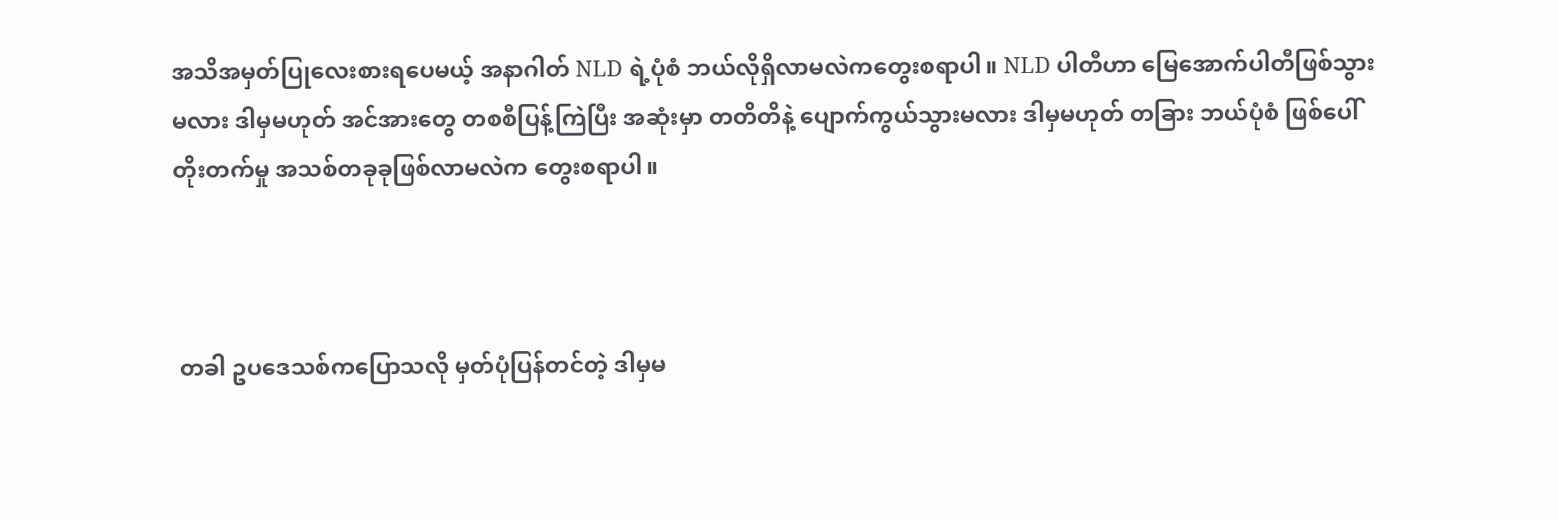အသိအမှတ်ပြုလေးစားရပေမယ့် အနာဂါတ် NLD ရဲ့ပုံစံ ဘယ်လိုရှိလာမလဲကတွေးစရာပါ။ NLD ပါတီဟာ မြေအောက်ပါတီဖြစ်သွားမလား ဒါမှမဟုတ် အင်အားတွေ တစစီပြန့်ကြဲပြီး အဆုံးမှာ တတိတိနဲ့ ပျောက်ကွယ်သွားမလား ဒါမှမဟုတ် တခြား ဘယ်ပုံစံ ဖြစ်ပေါ်တိုးတက်မှု အသစ်တခုခုဖြစ်လာမလဲက တွေးစရာပါ။



 တခါ ဥပဒေသစ်ကပြောသလို မှတ်ပုံပြန်တင်တဲ့ ဒါမှမ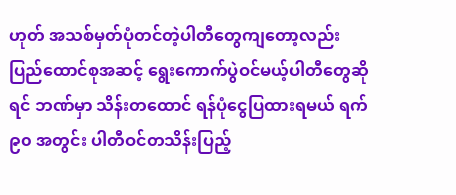ဟုတ် အသစ်မှတ်ပုံတင်တဲ့ပါတီတွေကျတော့လည်း ပြည်ထောင်စုအဆင့် ရွေးကောက်ပွဲဝင်မယ့်ပါတီတွေဆိုရင် ဘဏ်မှာ သိန်းတထောင် ရန်ပုံငွေပြထားရမယ် ရက် ၉၀ အတွင်း ပါတီဝင်တသိန်းပြည့်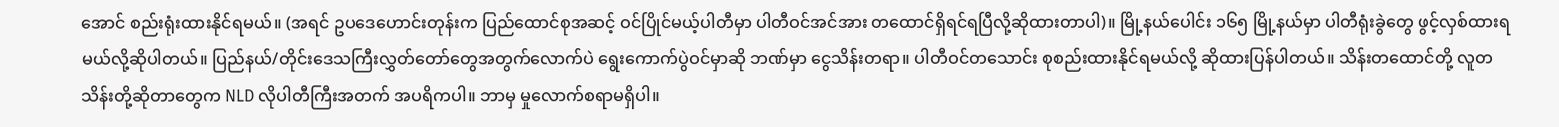အောင် စည်းရုံးထားနိုင်ရမယ်။ (အရင် ဥပဒေဟောင်းတုန်းက ပြည်ထောင်စုအဆင့် ဝင်ပြိုင်မယ့်ပါတီမှာ ပါတီဝင်အင်အား တထောင်ရှိရင်ရပြီလို့ဆိုထားတာပါ)။ မြို့နယ်ပေါင်း ၁၆၅ မြို့နယ်မှာ ပါတီရုံးခွဲတွေ ဖွင့်လှစ်ထားရမယ်လို့ဆိုပါတယ်။ ပြည်နယ်/တိုင်းဒေသကြီးလွှတ်တော်တွေအတွက်လောက်ပဲ ရွေးကောက်ပွဲဝင်မှာဆို ဘဏ်မှာ ငွေသိန်းတရာ။ ပါတီဝင်တသောင်း စုစည်းထားနိုင်ရမယ်လို့ ဆိုထားပြန်ပါတယ်။ သိန်းတထောင်တို့ လူတသိန်းတို့ဆိုတာတွေက NLD လိုပါတီကြီးအတက် အပရိကပါ။ ဘာမှ မှုလောက်စရာမရှိပါ။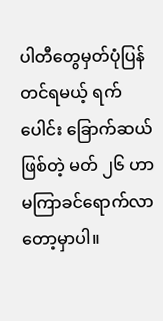ပါတီတွေမှတ်ပုံပြန်တင်ရမယ့် ရက်ပေါင်း ခြောက်ဆယ်ဖြစ်တဲ့ မတ် ၂၆ ဟာ မကြာခင်ရောက်လာတော့မှာပါ။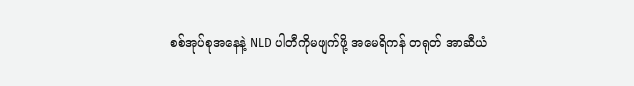စစ်အုပ်စုအနေနဲ့ NLD ပါတီကိုမဖျက်ဖို့ အမေရိကန် တရုတ် အာဆီယံ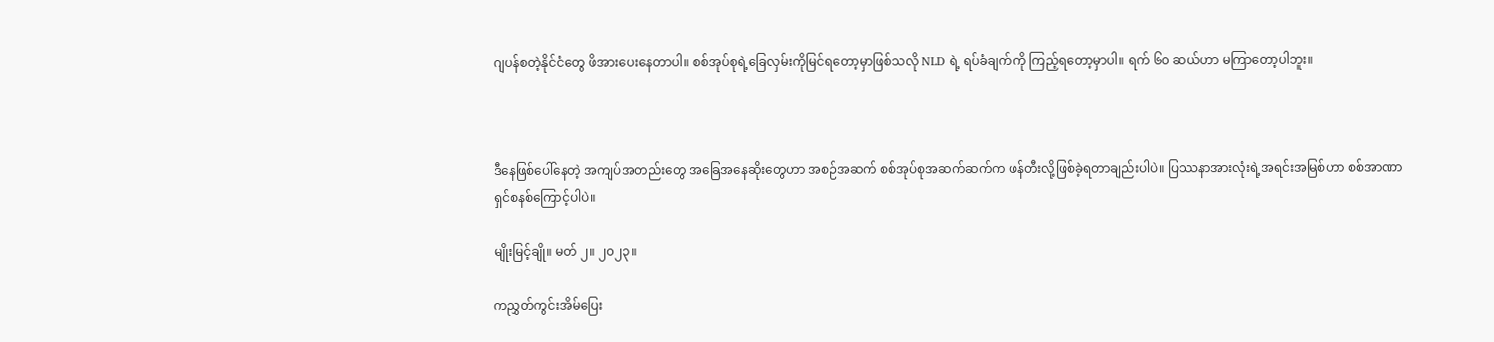ဂျပန်စတဲ့နိုင်ငံတွေ ဖိအားပေးနေတာပါ။ စစ်အုပ်စုရဲ့ခြေလှမ်းကိုမြင်ရတော့မှာဖြစ်သလို NLD ရဲ့ ရပ်ခံချက်ကို ကြည့်ရတော့မှာပါ။ ရက် ၆၀ ဆယ်ဟာ မကြာတော့ပါဘူး။



ဒီနေဖြစ်ပေါ်နေတဲ့ အကျပ်အတည်းတွေ အခြေအနေဆိုးတွေဟာ အစဉ်အဆက် စစ်အုပ်စုအဆက်ဆက်က ဖန်တီးလို့ဖြစ်ခဲ့ရတာချည်းပါပဲ။ ပြဿနာအားလုံးရဲ့အရင်းအမြစ်ဟာ စစ်အာဏာရှင်စနစ်ကြောင့်ပါပဲ။

မျိုးမြင့်ချို။ မတ် ၂။ ၂၀၂၃။

ကညွှတ်ကွင်းအိမ်ပြေး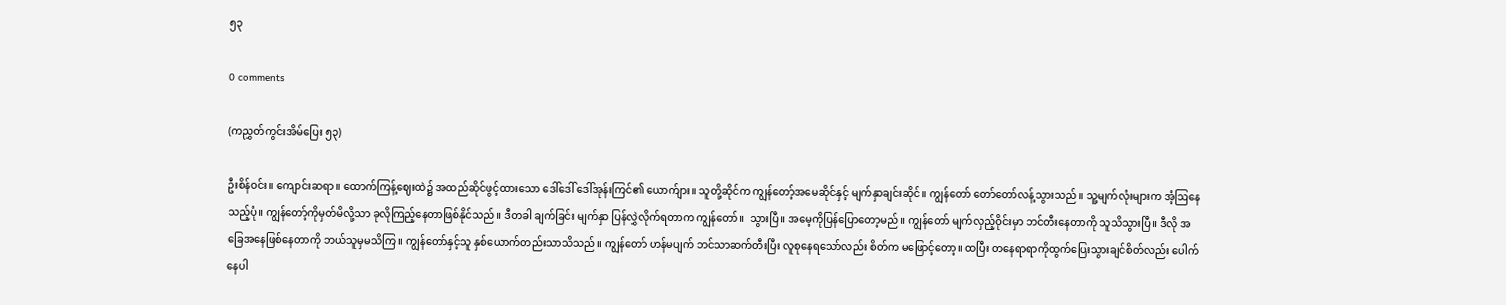၅၃

0 comments

(ကညွှတ်ကွင်းအိမ်ပြေး ၅၃)

ဦးစိန်ဝင်း။ ကျောင်းဆရာ။ ထောက်ကြန့်ဈေးထဲ၌ အထည်ဆိုင်ဖွင့်ထားသော ဒေါ်ဒေါ် ဒေါ်အုန်းကြင်၏ ယောက်ျား။ သူတို့ဆိုင်က ကျွန်တော့်အမေဆိုင်နှင့် မျက်နှာချင်းဆိုင်။ ကျွန်တော် တော်တော်လန့်သွားသည်။ သူ့မျက်လုံးများက အံ့ဩနေသည့်ပုံ။ ကျွန်တော့်ကိုမှတ်မိလို့သာ ခုလိုကြည့်နေတာဖြစ်နိုင်သည်။ ဒီတခါ ချက်ခြင်း မျက်နှာ ပြန်လွှဲလိုက်ရတာက ကျွန်တော်။  သွားပြီ။ အမေ့ကိုပြန်ပြောတော့မည်။ ကျွန်တော် မျက်လှည့်ဝိုင်းမှာ ဘင်တီးနေတာကို သူသိသွားပြီ။ ဒီလို အခြေအနေဖြစ်နေတာကို ဘယ်သူမှမသိကြ။ ကျွန်တော်နှင့်သူ နှစ်ယောက်တည်းသာသိသည်။ ကျွန်တော် ဟန်မပျက် ဘင်သာဆက်တီးပြီး လူစုနေရသော်လည်း စိတ်က မဖြောင့်တော့။ ထပြီး တနေရာရာကိုထွက်ပြေးသွားချင်စိတ်လည်း ပေါက်နေပါ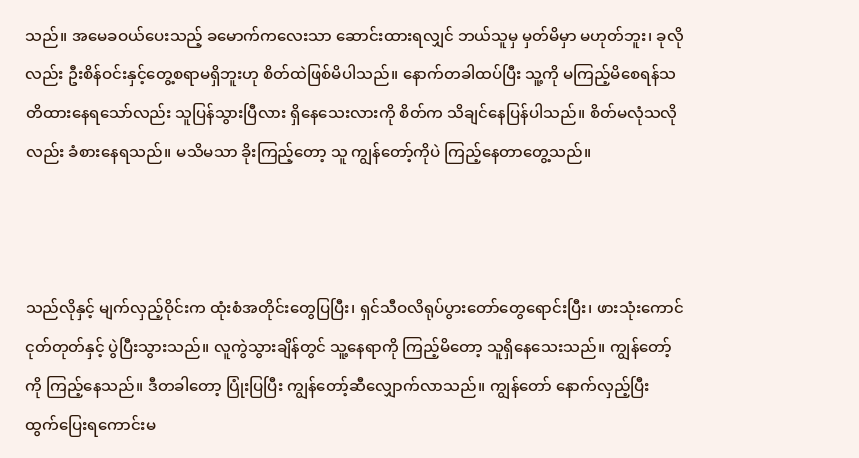သည်။ အမေခဝယ်ပေးသည့် ခမောက်ကလေးသာ ဆောင်းထားရလျှင် ဘယ်သူမှ မှတ်မိမှာ မဟုတ်ဘူး၊ ခုလိုလည်း ဦးစိန်ဝင်းနှင့်တွေ့စရာမရှိဘူးဟု စိတ်ထဲဖြစ်မိပါသည်။ နောက်တခါထပ်ပြီး သူ့ကို မကြည့်မိစေရန်သတိထားနေရသော်လည်း သူပြန်သွားပြီလား ရှိနေသေးလားကို စိတ်က သိချင်နေပြန်ပါသည်။ စိတ်မလုံသလိုလည်း ခံစားနေရသည်။ မသိမသာ ခိုးကြည့်တော့ သူ ကျွန်တော့်ကိုပဲ ကြည့်နေတာတွေ့သည်။



သည်လိုနှင့် မျက်လှည့်ဝိုင်းက ထုံးစံအတိုင်းတွေပြပြီး၊ ရှင်သီဝလိရုပ်ပွားတော်တွေရောင်းပြီး၊ ဖားသုံးကောင် ငုတ်တုတ်နှင့် ပွဲပြီးသွားသည်။ လူကွဲသွားချိန်တွင် သူ့နေရာကို ကြည့်မိတော့ သူရှိနေသေးသည်။ ကျွန်တော့်ကို ကြည့်နေသည်။ ဒီတခါတော့ ပြုံးပြပြီး ကျွန်တော့်ဆီလျှောက်လာသည်။ ကျွန်တော် နောက်လှည့်ပြီး ထွက်ပြေးရကောင်းမ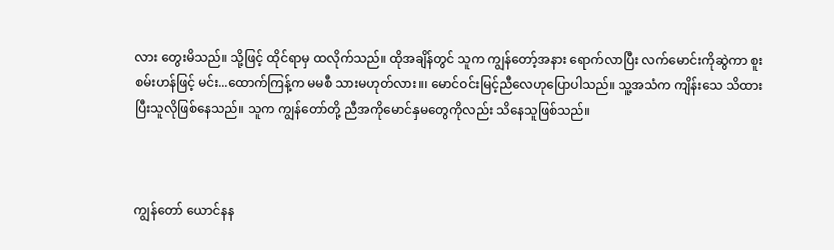လား တွေးမိသည်။ သို့ဖြင့် ထိုင်ရာမှ ထလိုက်သည်။ ထိုအချိန်တွင် သူက ကျွန်တော့်အနား ရောက်လာပြီး လက်မောင်းကိုဆွဲကာ စူးစမ်းဟန်ဖြင့် မင်း...ထောက်ကြန့်က မမစီ သားမဟုတ်လား။၊ မောင်ဝင်းမြင့်ညီလေဟုပြောပါသည်။ သူ့အသံက ကျိန်းသေ သိထားပြီးသူလိုဖြစ်နေသည်။ သူက ကျွန်တော်တို့ ညီအကိုမောင်နှမတွေကိုလည်း သိနေသူဖြစ်သည်။



ကျွန်တော် ယောင်နန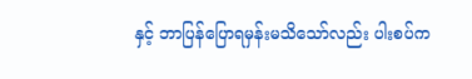နှင့် ဘာပြန်ပြောရမှန်းမသိသော်လည်း ပါးစပ်က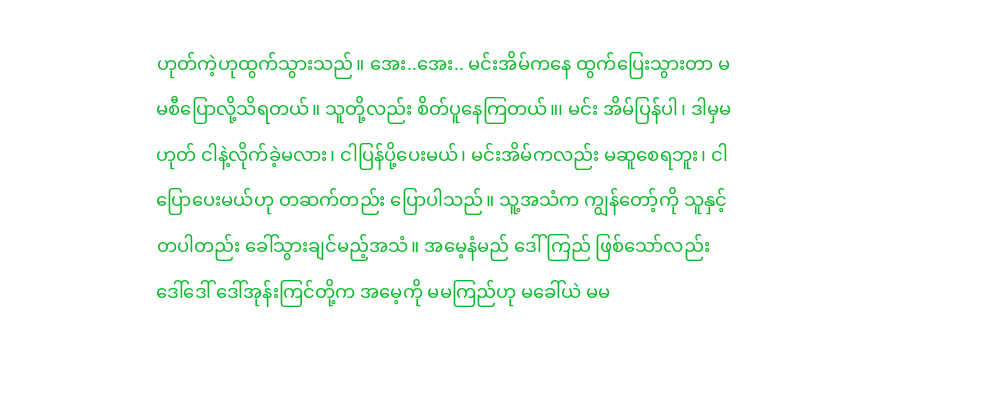ဟုတ်ကဲ့ဟုထွက်သွားသည်။ အေး..အေး.. မင်းအိမ်ကနေ ထွက်ပြေးသွားတာ မမစီပြောလို့သိရတယ်။ သူတို့လည်း စိတ်ပူနေကြတယ်။၊ မင်း အိမ်ပြန်ပါ၊ ဒါမှမဟုတ် ငါနဲ့လိုက်ခဲ့မလား၊ ငါပြန်ပို့ပေးမယ်၊ မင်းအိမ်ကလည်း မဆူစေရဘူး၊ ငါပြောပေးမယ်ဟု တဆက်တည်း ပြောပါသည်။ သူ့အသံက ကျွန်တော့်ကို သူနှင့်တပါတည်း ခေါ်သွားချင်မည့်အသံ။ အမေ့နံမည် ဒေါ်ကြည် ဖြစ်သော်လည်း  ဒေါ်ဒေါ် ဒေါ်အုန်းကြင်တို့က အမေ့ကို မမကြည်ဟု မခေါ်ယဲ မမ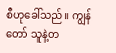စီဟုခေါ်သည်။ ကျွန်တော် သူနဲ့တ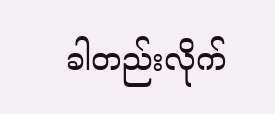ခါတည်းလိုက်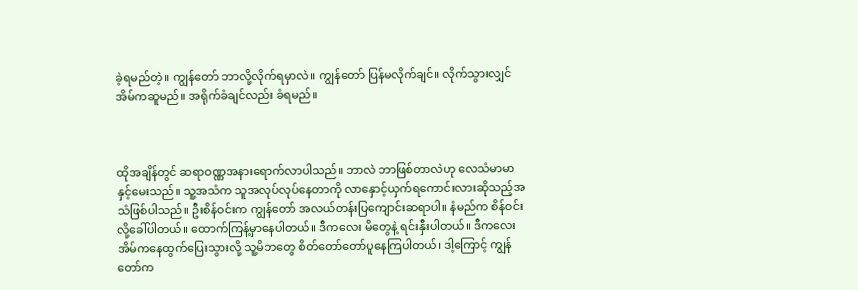ခဲ့ရမည်တဲ့။ ကျွန်တော် ဘာလို့လိုက်ရမှာလဲ။ ကျွန်တော် ပြန်မလိုက်ချင်။ လိုက်သွားလျှင် အိမ်ကဆူမည်။ အရိုက်ခံချင်လည်း ခံရမည်။



ထိုအချိန်တွင် ဆရာဝဏ္ဏအနားရောက်လာပါသည်။ ဘာလဲ ဘာဖြစ်တာလဲဟု လေသံမာမာနှင့်မေးသည်။ သူ့အသံက သူအလုပ်လုပ်နေတာကို လာနှောင့်ယှက်ရကောင်းလားဆိုသည့်အသံဖြစ်ပါသည်။ ဦးစိန်ဝင်းက ကျွန်တော် အလယ်တန်းပြကျောင်းဆရာပါ။ နံမည်က စိန်ဝင်းလို့ခေါ်ပါတယ်။ ထောက်ကြန့်မှာနေပါတယ်။ ဒီကလေး မိတွေနဲ့ ရင်းနှီးပါတယ်။ ဒီကလေး အိမ်ကနေထွက်ပြေးသွားလို့ သူ့မိဘတွေ စိတ်တော်တော်ပူနေကြပါတယ်၊ ဒါ့ကြောင့် ကျွန်တော်က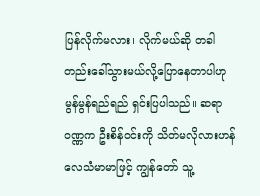ပြန်လိုက်မလား၊ လိုက်မယ်ဆို တခါတည်းခေါ်သွားမယ်လို့ပြောနေတာပါဟု မွန်မွန်ရည်ရည် ရှင်းပြပါသည်။ ဆရာဝဏ္ဏက ဦးစိန်ဝင်းကို သိတ်မလိုလားဟန် လေသံမာမာဖြင့် ကျွန်တော် သူ့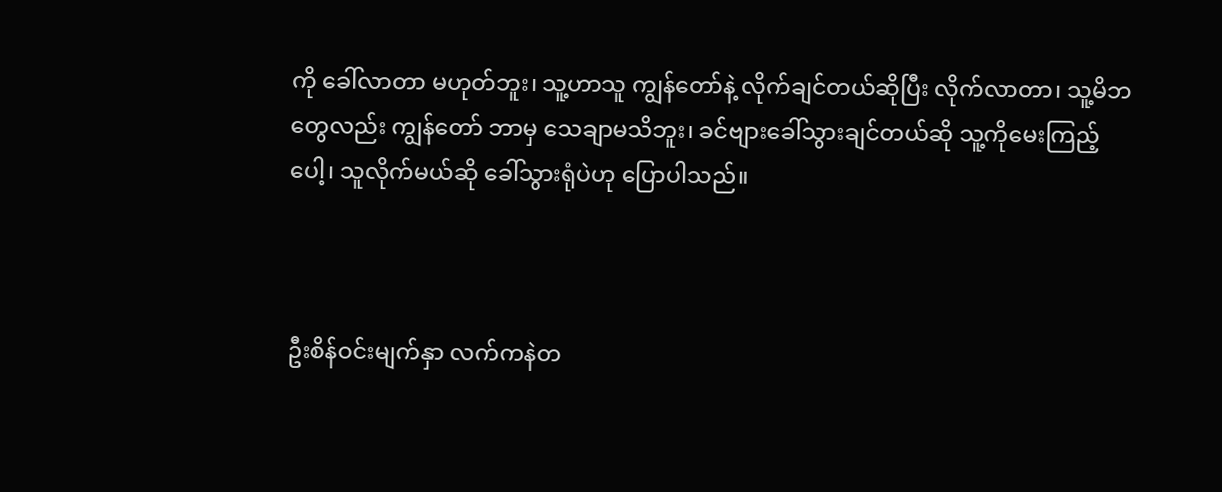ကို ခေါ်လာတာ မဟုတ်ဘူး၊ သူ့ဟာသူ ကျွန်တော်နဲ့ လိုက်ချင်တယ်ဆိုပြီး လိုက်လာတာ၊ သူ့မိဘတွေလည်း ကျွန်တော် ဘာမှ သေချာမသိဘူး၊ ခင်ဗျားခေါ်သွားချင်တယ်ဆို သူ့ကိုမေးကြည့်ပေါ့၊ သူလိုက်မယ်ဆို ခေါ်သွားရုံပဲဟု ပြောပါသည်။



ဦးစိန်ဝင်းမျက်နှာ လက်ကနဲတ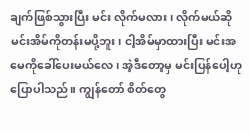ချက်ဖြစ်သွားပြီး မင်း လိုက်မလား၊ လိုက်မယ်ဆို မင်းအိမ်ကိုတန်းမပို့ဘူး၊ ငါ့အိမ်မှာထားပြီး မင်းအမေကိုခေါ်ပေးမယ်လေ၊ အဲ့ဒီတော့မှ မင်းပြန်ပေါ့ဟု ပြောပါသည်။ ကျွန်တော် စိတ်တွေ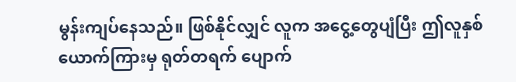မွန်းကျပ်နေသည်။ ဖြစ်နိုင်လျှင် လူက အငွေ့တွေပျံပြီး ဤလူနှစ်ယောက်ကြားမှ ရုတ်တရက် ပျောက်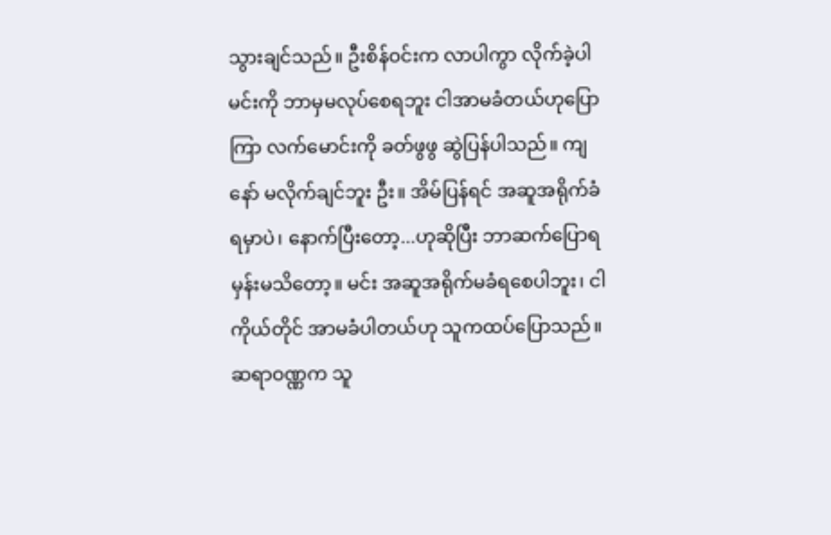သွားချင်သည်။ ဦးစိန်ဝင်းက လာပါကွာ လိုက်ခဲ့ပါ မင်းကို ဘာမှမလုပ်စေရဘူး ငါအာမခံတယ်ဟုပြောကြာ လက်မောင်းကို ခတ်ဖွဖွ ဆွဲပြန်ပါသည်။ ကျနော် မလိုက်ချင်ဘူး ဦး။ အိမ်ပြန်ရင် အဆူအရိုက်ခံရမှာပဲ၊ နောက်ပြီးတော့...ဟုဆိုပြီး ဘာဆက်ပြောရမှန်းမသိတော့။ မင်း အဆူအရိုက်မခံရစေပါဘူး၊ ငါကိုယ်တိုင် အာမခံပါတယ်ဟု သူကထပ်ပြောသည်။ ဆရာဝဏ္ဏက သူ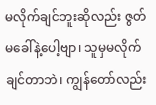မလိုက်ချင်ဘူးဆိုလည်း ဇွတ်မခေါ်နဲ့ပေါ့ဗျာ၊ သူမှမလိုက်ချင်တာဘဲ၊ ကျွန်တော်လည်း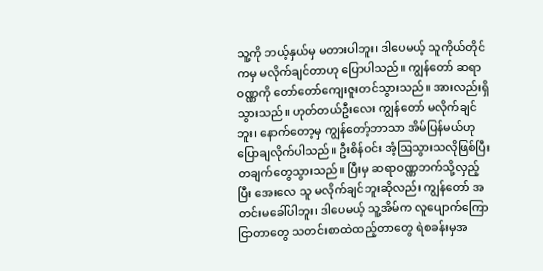သူ့ကို ဘယ့်နှယ်မှ မတားပါဘူး၊ ဒါပေမယ့် သူကိုယ်တိုင်ကမှ မလိုက်ချင်တာဟု ပြောပါသည်။ ကျွန်တော် ဆရာဝဏ္ဏကို တော်တော်ကျေးဇူးတင်သွားသည်။ အားလည်းရှိသွားသည်။ ဟုတ်တယ်ဦးလေး ကျွန်တော် မလိုက်ချင်ဘူး၊ နောက်တော့မှ ကျွန်တော့်ဘာသာ အိမ်ပြန်မယ်ဟု ပြောချလိုက်ပါသည်။ ဦးစိန်ဝင်း အံ့ဩသွားသလိုဖြစ်ပြီး တချက်တွေသွားသည်။ ပြီးမှ ဆရာဝဏ္ဏဘက်သို့လှည့်ပြီး အေးလေ သူ မလိုက်ချင်ဘူးဆိုလည်း ကျွန်တော် အတင်းမခေါ်ပါဘူး၊ ဒါပေမယ့် သူ့အိမ်က လူပျောက်ကြောငြာတာတွေ သတင်းစာထဲထည့်တာတွေ ရဲစခန်းမှအ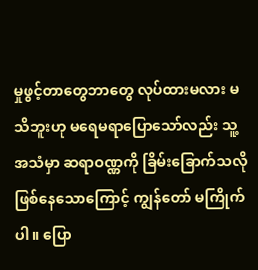မှုဖွင့်တာတွေဘာတွေ လုပ်ထားမလား မသိဘူးဟု မရေမရာပြောသော်လည်း သူ့အသံမှာ ဆရာဝဏ္ဏကို ခြိမ်းခြောက်သလိုဖြစ်နေသောကြောင့် ကျွန်တော် မကြိုက်ပါ။ ပြော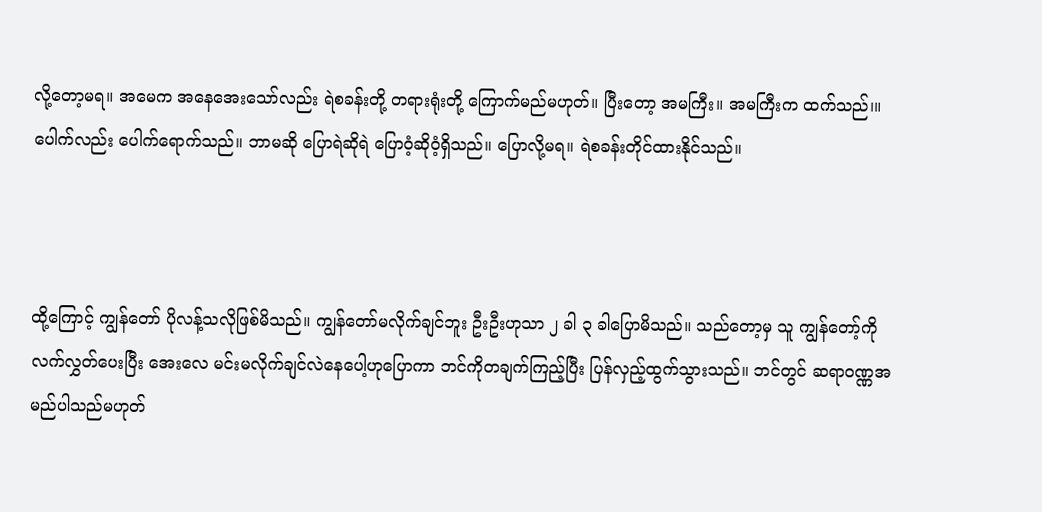လို့တော့မရ။ အမေက အနေအေးသော်လည်း ရဲစခန်းတို့ တရားရုံးတို့ ကြောက်မည်မဟုတ်။ ပြီးတော့ အမကြီး။ အမကြီးက ထက်သည်၊။ ပေါက်လည်း ပေါက်ရောက်သည်။ ဘာမဆို ပြောရဲဆိုရဲ ပြောဝံ့ဆိုဝံ့ရှိသည်။ ပြောလို့မရ။ ရဲစခန်းတိုင်ထားနိုင်သည်။



ထို့ကြောင့် ကျွန်တော် ပိုလန့်သလိုဖြစ်မိသည်။ ကျွန်တော်မလိုက်ချင်ဘူး ဦးဦးဟုသာ ၂ ခါ ၃ ခါပြောမိသည်။ သည်တော့မှ သူ ကျွန်တော့်ကို လက်လွှတ်ပေးပြီး အေးလေ မင်းမလိုက်ချင်လဲနေပေါ့ဟုပြောကာ ဘင်ကိုတချက်ကြည့်ပြီး ပြန်လှည့်ထွက်သွားသည်။ ဘင်တွင် ဆရာဝဏ္ဏအမည်ပါသည်မဟုတ်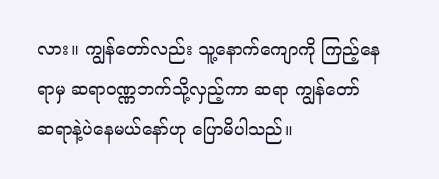လား။ ကျွန်တော်လည်း သူ့နောက်ကျောကို ကြည့်နေရာမှ ဆရာဝဏ္ဏဘက်သို့လှည့်ကာ ဆရာ ကျွန်တော် ဆရာနဲ့ပဲနေမယ်နော်ဟု ပြောမိပါသည်။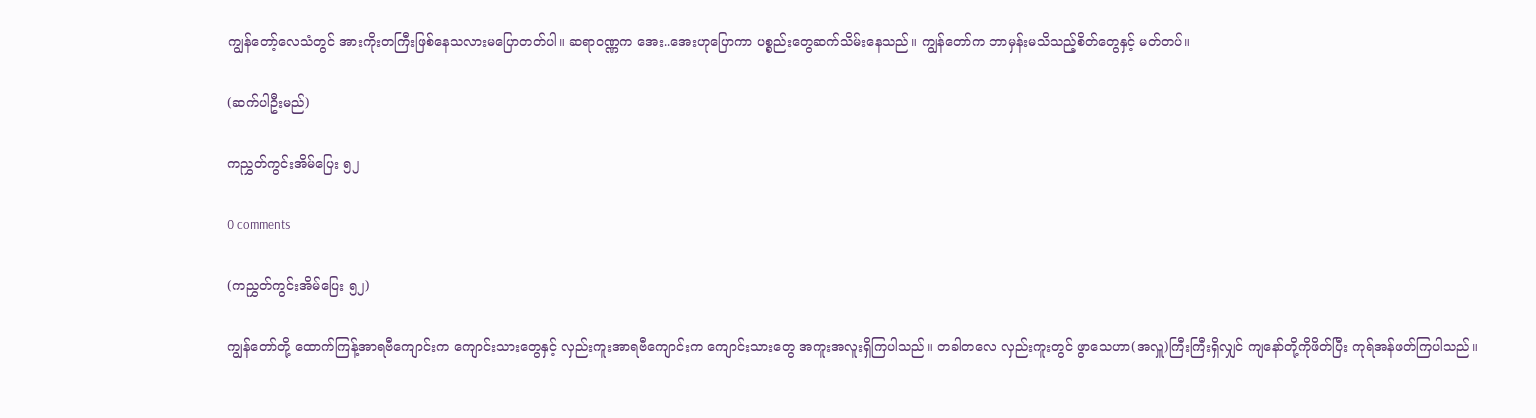ကျွန်တော့်လေသံတွင် အားကိုးတကြီးဖြစ်နေသလားမပြောတတ်ပါ။ ဆရာဝဏ္ဏက အေး..အေးဟုပြောကာ ပစ္စည်းတွေဆက်သိမ်းနေသည်။ ကျွန်တော်က ဘာမှန်းမသိသည့်စိတ်တွေနှင့် မတ်တပ်။

(ဆက်ပါဦးမည်)

ကညွှတ်ကွင်းအိမ်ပြေး ၅၂

0 comments

(ကညွှတ်ကွင်းအိမ်ပြေး ၅၂)

ကျွန်တော်တို့ ထောက်ကြန့်အာရဗီကျောင်းက ကျောင်းသားတွေနှင့် လှည်းကူးအာရဗီကျောင်းက ကျောင်းသားတွေ အကူးအလူးရှိကြပါသည်။ တခါတလေ လှည်းကူးတွင် ဖွာသေဟာ(အလှူ)ကြီးကြီးရှိလျှင် ကျနော်တို့ကိုဖိတ်ပြီး ကုရ်အန်ဖတ်ကြပါသည်။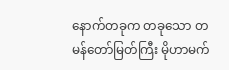နောက်တခုက တခုသော တမန်တော်မြတ်ကြီး မိုဟာမက်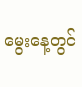မွေးနေ့တွင်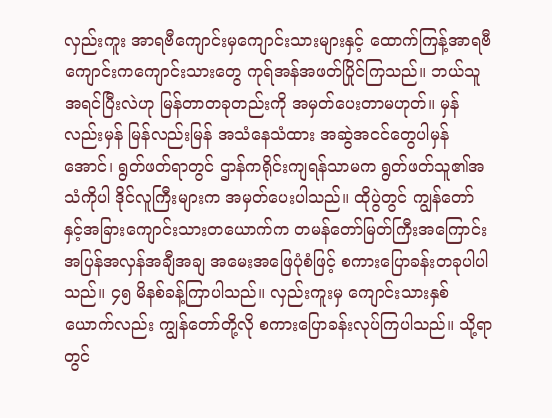လှည်းကူး အာရဗီကျောင်းမှကျောင်းသားများနှင့် ထောက်ကြန့်အာရဗီကျောင်းကကျောင်းသားတွေ ကုရ်အန်အဖတ်ပြိုင်ကြသည်။ ဘယ်သူအရင်ပြီးလဲဟု မြန်တာတခုတည်းကို အမှတ်ပေးတာမဟုတ်။ မှန်လည်းမှန် မြန်လည်းမြန် အသံနေသံထား အဆွဲအငင်တွေပါမှန်အောင်၊ ရွတ်ဖတ်ရာတွင် ဌာန်ကရိုင်းကျရန်သာမက ရွတ်ဖတ်သူ၏အသံကိုပါ ဒိုင်လူကြီးများက အမှတ်ပေးပါသည်။ ထိုပွဲတွင် ကျွန်တော်နှင့်အခြားကျောင်းသားတယောက်က တမန်တော်မြတ်ကြီးအကြောင်း အပြန်အလှန်အချီအချ အမေးအဖြေပုံစံဖြင့် စကားပြောခန်းတခုပါပါသည်။ ၄၅ မိနစ်ခန့်ကြာပါသည်။ လှည်းကူးမှ ကျောင်းသားနှစ်ယောက်လည်း ကျွန်တော်တို့လို စကားပြောခန်းလုပ်ကြပါသည်။ သို့ရာတွင်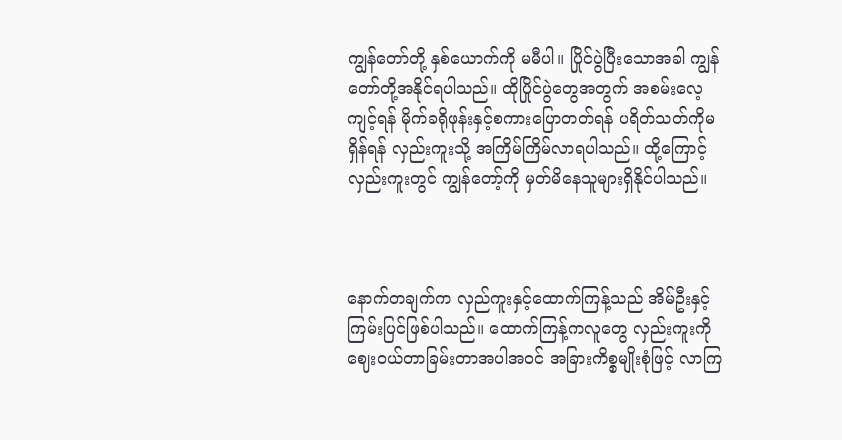ကျွန်တော်တို့ နှစ်ယောက်ကို မမီပါ။ ပြိုင်ပွဲပြီးသောအခါ ကျွန်တော်တို့အနိုင်ရပါသည်။ ထိုပြိုင်ပွဲတွေအတွက် အစမ်းလေ့ကျင့်ရန် မိုက်ခရိုဖုန်းနှင့်စကားပြောတတ်ရန် ပရိတ်သတ်ကိုမရှိန်ရန် လှည်းကူးသို့ အကြိမ်ကြိမ်လာရပါသည်။ ထို့ကြောင့် လှည်းကူးတွင် ကျွန်တော့်ကို မှတ်မိနေသူများရှိနိုင်ပါသည်။



နောက်တချက်က လှည်ကူးနှင့်ထောက်ကြန့်သည် အိမ်ဦးနှင့်ကြမ်းပြင်ဖြစ်ပါသည်။ ထောက်ကြန့်ကလူတွေ လှည်းကူးကို ဈေးဝယ်တာခြမ်းတာအပါအဝင် အခြားကိစ္စမျိုးစုံဖြင့် လာကြ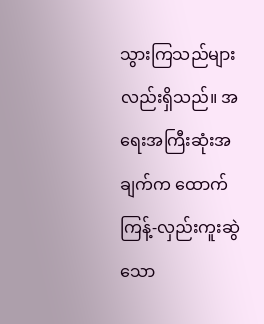သွားကြသည်များလည်းရှိသည်။ အရေးအကြီးဆုံးအချက်က ထောက်ကြန့်-လှည်းကူးဆွဲသော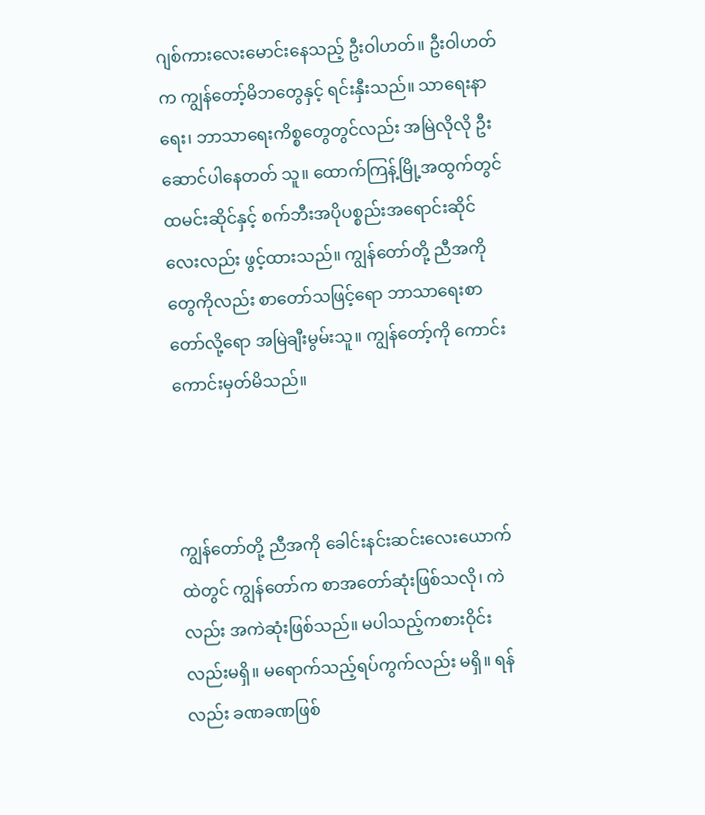ဂျစ်ကားလေးမောင်းနေသည့် ဦးဝါဟတ်။ ဦးဝါဟတ်က ကျွန်တော့်မိဘတွေနှင့် ရင်းနှီးသည်။ သာရေးနာရေး၊ ဘာသာရေးကိစ္စတွေတွင်လည်း အမြဲလိုလို ဦးဆောင်ပါနေတတ် သူ။ ထောက်ကြန့်မြို့အထွက်တွင် ထမင်းဆိုင်နှင့် စက်ဘီးအပိုပစ္စည်းအရောင်းဆိုင်လေးလည်း ဖွင့်ထားသည်။ ကျွန်တော်တို့ ညီအကိုတွေကိုလည်း စာတော်သဖြင့်ရော ဘာသာရေးစာတော်လို့ရော အမြဲချီးမွမ်းသူ။ ကျွန်တော့်ကို ကောင်းကောင်းမှတ်မိသည်။



ကျွန်တော်တို့ ညီအကို ခေါင်းနင်းဆင်းလေးယောက်ထဲတွင် ကျွန်တော်က စာအတော်ဆုံးဖြစ်သလို၊ ကဲလည်း အကဲဆုံးဖြစ်သည်။ မပါသည့်ကစားဝိုင်းလည်းမရှိ။ မရောက်သည့်ရပ်ကွက်လည်း မရှိ။ ရန်လည်း ခဏခဏဖြစ်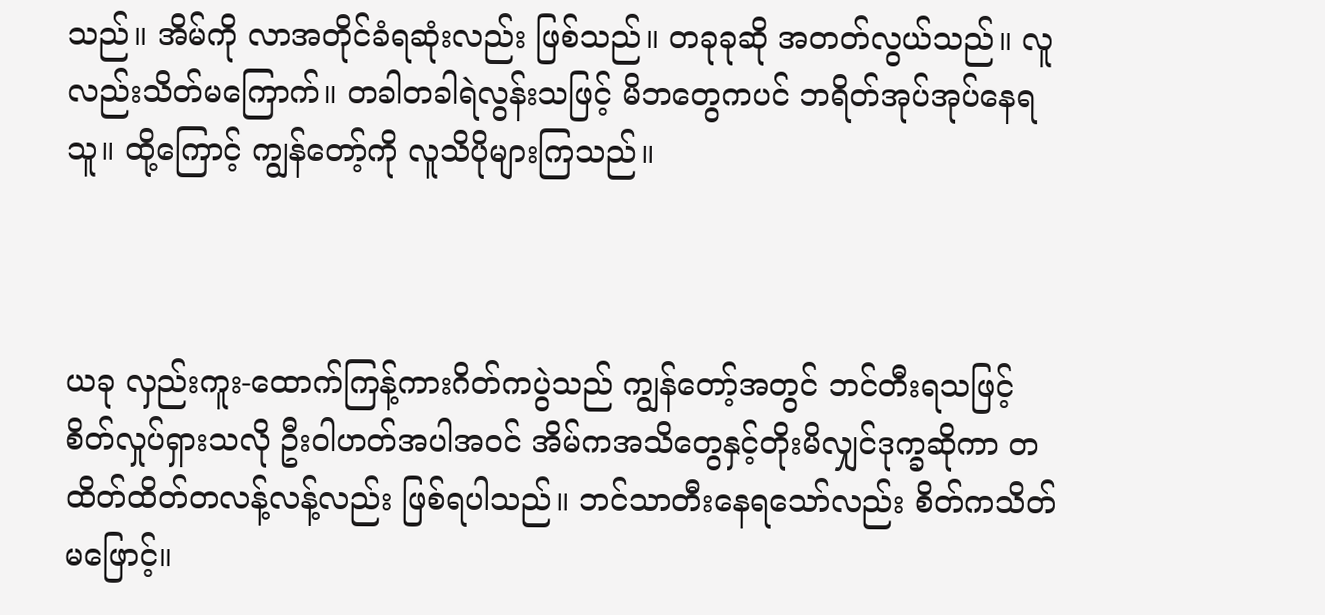သည်။ အိမ်ကို လာအတိုင်ခံရဆုံးလည်း ဖြစ်သည်။ တခုခုဆို အတတ်လွယ်သည်။ လူလည်းသိတ်မကြောက်။ တခါတခါရဲလွန်းသဖြင့် မိဘတွေကပင် ဘရိတ်အုပ်အုပ်နေရသူ။ ထို့ကြောင့် ကျွန်တော့်ကို လူသိပိုများကြသည်။



ယခု လှည်းကူး-ထောက်ကြန့်ကားဂိတ်ကပွဲသည် ကျွန်တော့်အတွင် ဘင်တီးရသဖြင့် စိတ်လှုပ်ရှားသလို ဦးဝါဟတ်အပါအဝင် အိမ်ကအသိတွေနှင့်တိုးမိလျှင်ဒုက္ခဆိုကာ တထိတ်ထိတ်တလန့်လန့်လည်း ဖြစ်ရပါသည်။ ဘင်သာတီးနေရသော်လည်း စိတ်ကသိတ်မဖြောင့်။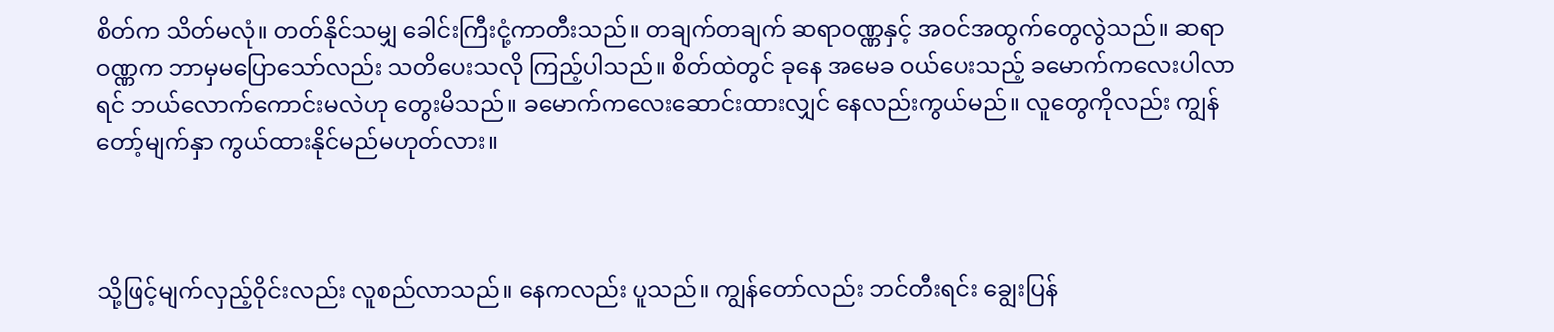စိတ်က သိတ်မလုံ။ တတ်နိုင်သမျှ ခေါင်းကြီးငုံ့ကာတီးသည်။ တချက်တချက် ဆရာဝဏ္ဏနှင့် အဝင်အထွက်တွေလွဲသည်။ ဆရာဝဏ္ဏက ဘာမှမပြောသော်လည်း သတိပေးသလို ကြည့်ပါသည်။ စိတ်ထဲတွင် ခုနေ အမေခ ဝယ်ပေးသည့် ခမောက်ကလေးပါလာရင် ဘယ်လောက်ကောင်းမလဲဟု တွေးမိသည်။ ခမောက်ကလေးဆောင်းထားလျှင် နေလည်းကွယ်မည်။ လူတွေကိုလည်း ကျွန်တော့်မျက်နှာ ကွယ်ထားနိုင်မည်မဟုတ်လား။



သို့ဖြင့်မျက်လှည့်ဝိုင်းလည်း လူစည်လာသည်။ နေကလည်း ပူသည်။ ကျွန်တော်လည်း ဘင်တီးရင်း ချွေးပြန်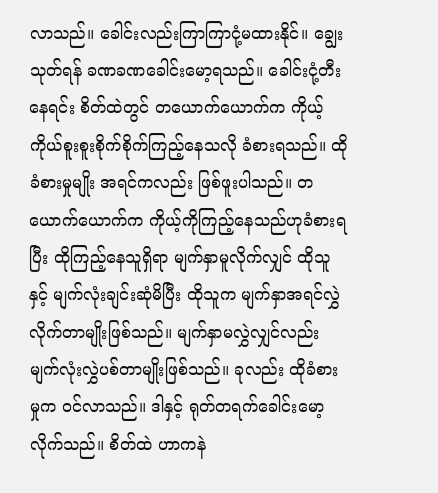လာသည်။ ခေါင်းလည်းကြာကြာငုံ့မထားနိုင်။ ချွေးသုတ်ရန် ခဏခဏခေါင်းမော့ရသည်။ ခေါင်းငုံ့တီးနေရင်း စိတ်ထဲတွင် တယောက်ယောက်က ကိုယ့်ကိုယ်စူးစူးစိုက်စိုက်ကြည့်နေသလို ခံစားရသည်။ ထိုခံစားမှုမျိုး အရင်ကလည်း ဖြစ်ဖူးပါသည်။ တယောက်ယောက်က ကိုယ့်ကိုကြည့်နေသည်ဟုခံစားရပြီး ထိုကြည့်နေသူရှိရာ မျက်နှာမူလိုက်လျှင် ထိုသူနှင့် မျက်လုံးချင်းဆုံမိပြီး ထိုသူက မျက်နှာအရင်လွှဲလိုက်တာမျိုးဖြစ်သည်။ မျက်နှာမလွှဲလျှင်လည်း မျက်လုံးလွှဲပစ်တာမျိုးဖြစ်သည်။ ခုလည်း ထိုခံစားမှုက ဝင်လာသည်။ ဒါနှင့် ရုတ်တရက်ခေါင်းမော့လိုက်သည်။ စိတ်ထဲ ဟာကနဲ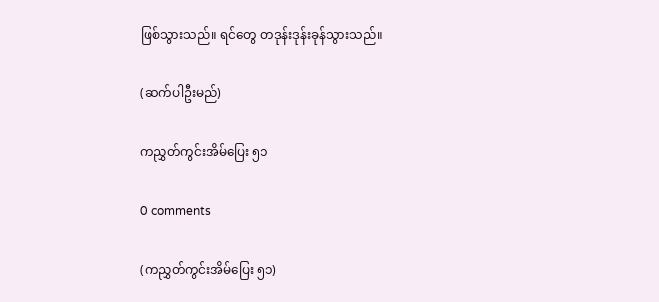ဖြစ်သွားသည်။ ရင်တွေ တဒုန်းဒုန်းခုန်သွားသည်။

(ဆက်ပါဦးမည်)

ကညွှတ်ကွင်းအိမ်ပြေး ၅၁

0 comments

(ကညွှတ်ကွင်းအိမ်ပြေး ၅၁)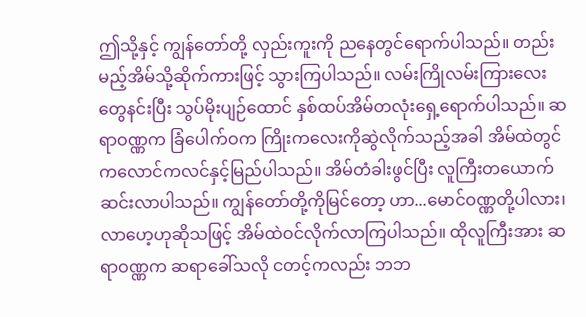ဤသို့နှင့် ကျွန်တော်တို့ လှည်းကူးကို ညနေတွင်ရောက်ပါသည်။ တည်းမည့်အိမ်သို့ဆိုက်ကားဖြင့် သွားကြပါသည်။ လမ်းကြိုလမ်းကြားလေးတွေနင်းပြီး သွပ်မိုးပျဉ်ထောင် နှစ်ထပ်အိမ်တလုံးရှေ့ရောက်ပါသည်။ ဆရာဝဏ္ဏက ခြံပေါက်ဝက ကြိုးကလေးကိုဆွဲလိုက်သည့်အခါ အိမ်ထဲတွင် ကလောင်ကလင်နှင့်မြည်ပါသည်။ အိမ်တံခါးဖွင်ပြီး လူကြီးတယောက်ဆင်းလာပါသည်။ ကျွန်တော်တို့ကိုမြင်တော့ ဟာ...မောင်ဝဏ္ဏတို့ပါလား၊ လာဟေ့ဟုဆိုသဖြင့် အိမ်ထဲဝင်လိုက်လာကြပါသည်။ ထိုလူကြီးအား ဆရာဝဏ္ဏက ဆရာခေါ်သလို ငတင့်ကလည်း ဘဘ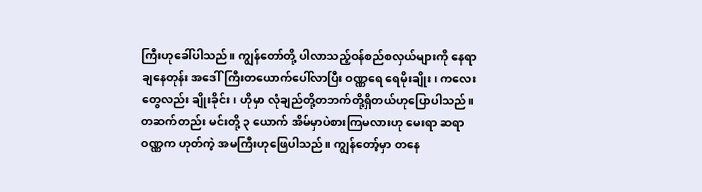ကြီးဟုခေါ်ပါသည်။ ကျွန်တော်တို့ ပါလာသည့်ဝန်စည်စလှယ်များကို နေရာချနေတုန်း အဒေါ်ကြီးတယောက်ပေါ်လာပြီး ဝဏ္ဏရေ ရေမိုးချိုး၊ ကလေးတွေလည်း ချိုးခိုင်း၊ ဟိုမှာ လုံချည်တို့တဘက်တို့ရှိတယ်ဟုပြောပါသည်။ တဆက်တည်း မင်းတို့ ၃ ယောက် အိမ်မှာပဲစားကြမလားဟု မေးရာ ဆရာဝဏ္ဏက ဟုတ်ကဲ့ အမကြီးဟုဖြေပါသည်။ ကျွန်တော့်မှာ တနေ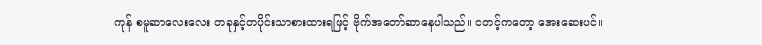ကုန် စမူဆာလေးလေး တခုနှင့်တပိုင်းသာစားထားရဖြင့် ဗိုက်အတော်ဆာနေပါသည်။ ငတင့်ကတော့ အေးဆေးပင်။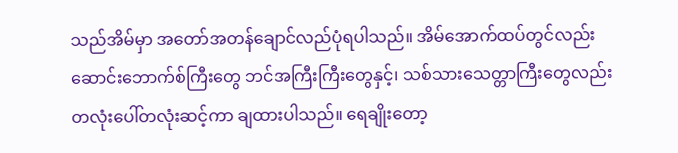သည်အိမ်မှာ အတော်အတန်ချောင်လည်ပုံရပါသည်။ အိမ်အောက်ထပ်တွင်လည်း ဆောင်းဘောက်စ်ကြီးတွေ ဘင်အကြီးကြီးတွေနှင့်၊ သစ်သားသေတ္တာကြီးတွေလည်း တလုံးပေါ်တလုံးဆင့်ကာ ချထားပါသည်။ ရေချိုးတော့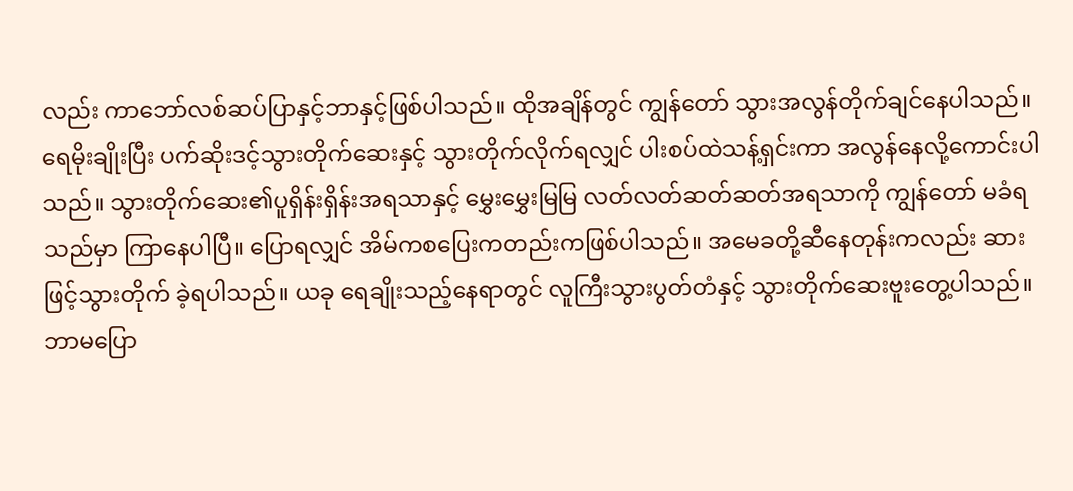လည်း ကာဘော်လစ်ဆပ်ပြာနှင့်ဘာနှင့်ဖြစ်ပါသည်။ ထိုအချိန်တွင် ကျွန်တော် သွားအလွန်တိုက်ချင်နေပါသည်။ ရေမိုးချိုးပြီး ပက်ဆိုးဒင့်သွားတိုက်ဆေးနှင့် သွားတိုက်လိုက်ရလျှင် ပါးစပ်ထဲသန့်ရှင်းကာ အလွန်နေလို့ကောင်းပါသည်။ သွားတိုက်ဆေး၏ပူရှိန်းရှိန်းအရသာနှင့် မွှေးမွှေးမြမြ လတ်လတ်ဆတ်ဆတ်အရသာကို ကျွန်တော် မခံရသည်မှာ ကြာနေပါပြီ။ ပြောရလျှင် အိမ်ကစပြေးကတည်းကဖြစ်ပါသည်။ အမေခတို့ဆီနေတုန်းကလည်း ဆားဖြင့်သွားတိုက် ခဲ့ရပါသည်။ ယခု ရေချိုးသည့်နေရာတွင် လူကြီးသွားပွတ်တံနှင့် သွားတိုက်ဆေးဗူးတွေ့ပါသည်။ ဘာမပြော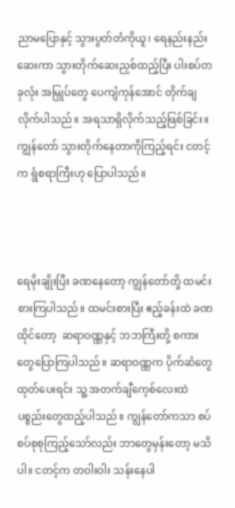ညာမပြောနှင့် သွားပွတ်တံကိုယူ၊ ရေနည်းနည်းဆေးကာ သွားတိုက်ဆေးညှစ်ထည့်ပြီး ပါးစပ်တခုလုံး အမြှုပ်တွေ ပေကျံကုန်အောင် တိုက်ချလိုက်ပါသည်။ အရသာရှိလိုက်သည့်ဖြစ်ခြင်း။ ကျွန်တော် သွားတိုက်နေတာကိုကြည့်ရင်း ငတင့်က ရွံစရာကြီးဟု ပြောပါသည်။



ရေမိုးချိုးပြီး ခဏနေတော့ ကျွန်တော်တို့ ထမင်းစားကြပါသည်။ ထမင်းစားပြီး ဧည့်ခန်းထဲ ခဏထိုင်တော့  ဆရာဝဏ္ဏနှင့် ဘဘကြီးတို့ စကားတွေပြောကြပါသည်။ ဆရာဝဏ္ဏက ပိုက်ဆံတွေထုတ်ပေးရင်း သူ့ အတက်ချီကေ့စ်လေးထဲ ပစ္စည်းတွေထည့်ပါသည်။ ကျွန်တော်ကသာ စပ်စပ်စုစုကြည့်သော်လည်း ဘာတွေမှန်းတော့ မသိပါ။ ငတင့်က တဝါးဝါး သန်းနေပါ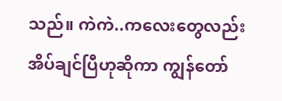သည်။ ကဲကဲ..ကလေးတွေလည်း အိပ်ချင်ပြီဟုဆိုကာ ကျွန်တော်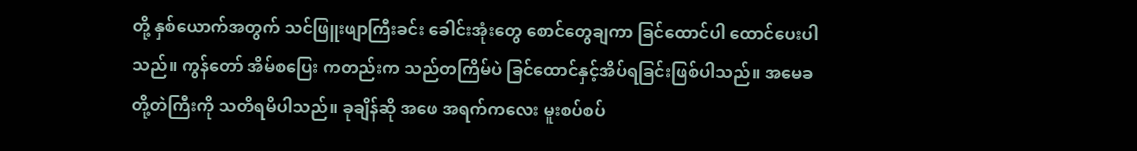တို့ နှစ်ယောက်အတွက် သင်ဖြူးဖျာကြီးခင်း ခေါင်းအုံးတွေ စောင်တွေချကာ ခြင်ထောင်ပါ ထောင်ပေးပါသည်။ ကွန်တော် အိမ်စပြေး ကတည်းက သည်တကြိမ်ပဲ ခြင်ထောင်နှင့်အိပ်ရခြင်းဖြစ်ပါသည်။ အမေခတို့တဲကြီးကို သတိရမိပါသည်။ ခုချိန်ဆို အဖေ အရက်ကလေး မူးစပ်စပ်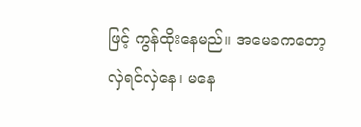ဖြင့် ကွန်ထိုးနေမည်။ အမေခကတော့ လှဲရင်လှဲနေ၊ မနေ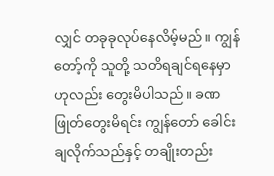လျှင် တခုခုလုပ်နေလိမ့်မည်။ ကျွန်တော့်ကို သူတို့ သတိရချင်ရနေမှာဟုလည်း တွေးမိပါသည်။ ခဏဖြုတ်တွေးမိရင်း ကျွန်တော် ခေါင်းချလိုက်သည်နှင့် တချိုးတည်း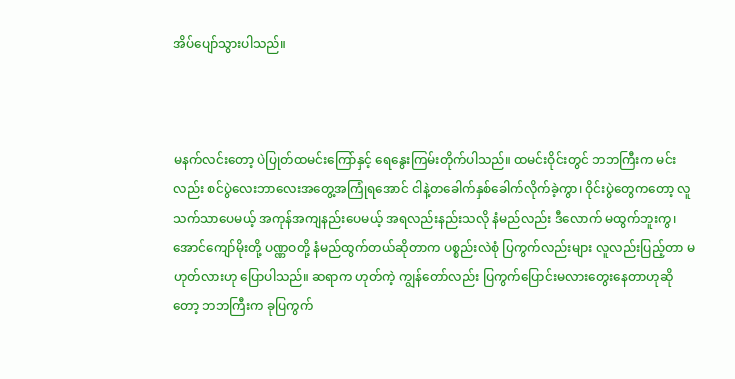အိပ်ပျော်သွားပါသည်။



မနက်လင်းတော့ ပဲပြုတ်ထမင်းကြော်နှင့် ရေနွေးကြမ်းတိုက်ပါသည်။ ထမင်းဝိုင်းတွင် ဘဘကြီးက မင်းလည်း စင်ပွဲလေးဘာလေးအတွေ့အကြုံရအောင် ငါနဲ့တခေါက်နှစ်ခေါက်လိုက်ခဲ့ကွာ၊ ဝိုင်းပွဲတွေကတော့ လူသက်သာပေမယ့် အကုန်အကျနည်းပေမယ့် အရလည်းနည်းသလို နံမည်လည်း ဒီလောက် မထွက်ဘူးကွ၊ အောင်ကျော်မိုးတို့ ပဏ္ဏဝတို့ နံမည်ထွက်တယ်ဆိုတာက ပစ္စည်းလဲစုံ ပြကွက်လည်းများ လူလည်းပြည့်တာ မဟုတ်လားဟု ပြောပါသည်။ ဆရာက ဟုတ်ကဲ့ ကျွန်တော်လည်း ပြကွက်ပြောင်းမလားတွေးနေတာဟုဆိုတော့ ဘဘကြီးက ခုပြကွက်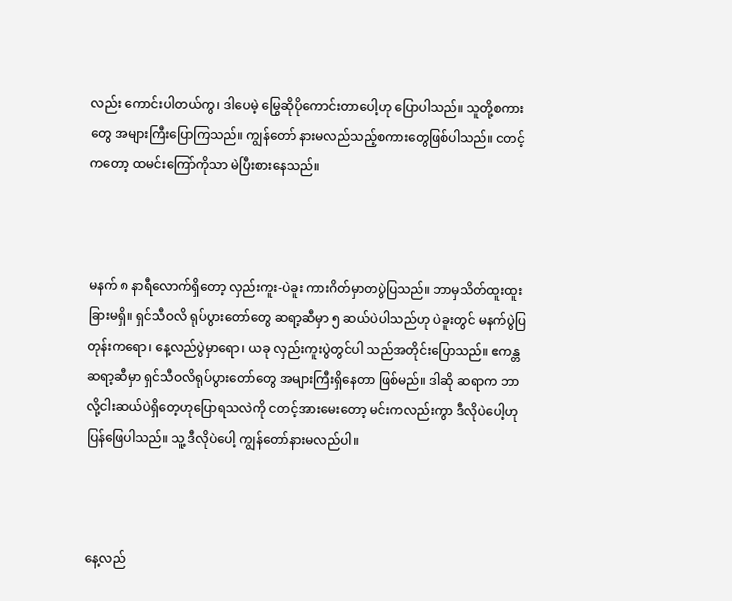လည်း ကောင်းပါတယ်ကွ၊ ဒါပေမဲ့ မြွေဆိုပိုကောင်းတာပေါ့ဟု ပြောပါသည်။ သူတို့စကားတွေ အများကြီးပြောကြသည်။ ကျွန်တော် နားမလည်သည့်စကားတွေဖြစ်ပါသည်။ ငတင့်ကတော့ ထမင်းကြော်ကိုသာ မဲပြီးစားနေသည်။



မနက် ၈ နာရီလောက်ရှိတော့ လှည်းကူး-ပဲခူး ကားဂိတ်မှာတပွဲပြသည်။ ဘာမှသိတ်ထူးထူးခြားမရှိ။ ရှင်သီဝလိ ရုပ်ပွားတော်တွေ ဆရာ့ဆီမှာ ၅ ဆယ်ပဲပါသည်ဟု ပဲခူးတွင် မနက်ပွဲပြတုန်းကရော၊ နေ့လည်ပွဲမှာရော၊ ယခု လှည်းကူးပွဲတွင်ပါ သည်အတိုင်းပြောသည်။ ဧကန္တဆရာ့ဆီမှာ ရှင်သီဝလိရုပ်ပွားတော်တွေ အများကြီးရှိနေတာ ဖြစ်မည်။ ဒါဆို ဆရာက ဘာလို့ငါးဆယ်ပဲရှိတေ့ဟုပြောရသလဲကို ငတင့်အားမေးတော့ မင်းကလည်းကွာ ဒီလိုပဲပေါ့ဟု ပြန်ဖြေပါသည်။ သူ့ ဒီလိုပဲပေါ့ ကျွန်တော်နားမလည်ပါ။



နေ့လည်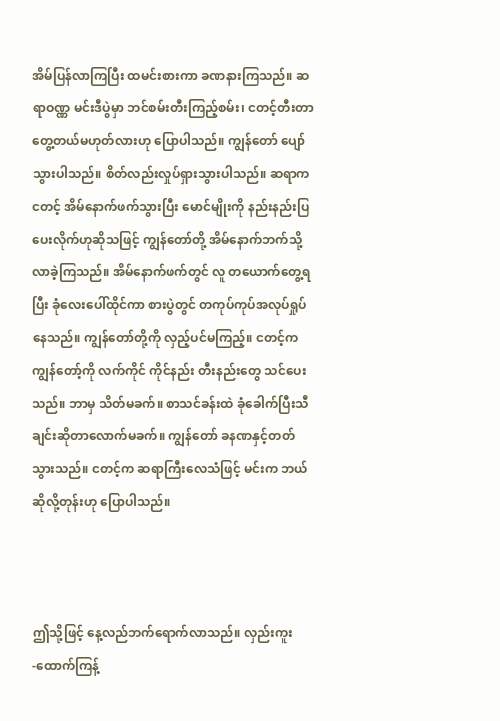အိမ်ပြန်လာကြပြီး ထမင်းစားကာ ခဏနားကြသည်။ ဆရာဝဏ္ဏ မင်းဒီပွဲမှာ ဘင်စမ်းတီးကြည့်စမ်း၊ ငတင့်တီးတာတွေ့တယ်မဟုတ်လားဟု ပြောပါသည်။ ကျွန်တော် ပျော်သွားပါသည်။ စိတ်လည်းလှုပ်ရှားသွားပါသည်။ ဆရာက ငတင့် အိမ်နောက်ဖက်သွားပြီး မောင်မျိုးကို နည်းနည်းပြပေးလိုက်ဟုဆိုသဖြင့် ကျွန်တော်တို့ အိမ်နောက်ဘက်သို့ လာခဲ့ကြသည်။ အိမ်နောက်ဖက်တွင် လူ တယောက်တွေ့ရပြီး ခုံလေးပေါ်ထိုင်ကာ စားပွဲတွင် တကုပ်ကုပ်အလုပ်ရှုပ်နေသည်။ ကျွန်တော်တို့ကို လှည့်ပင်မကြည့်။ ငတင့်က ကျွန်တော့်ကို လက်ကိုင် ကိုင်နည်း တီးနည်းတွေ သင်ပေးသည်။ ဘာမှ သိတ်မခက်။ စာသင်ခန်းထဲ ခုံခေါက်ပြီးသီချင်းဆိုတာလောက်မခက်။ ကျွန်တော် ခနဏနှင့်တတ်သွားသည်။ ငတင့်က ဆရာကြီးလေသံဖြင့် မင်းက ဘယ်ဆိုလို့တုန်းဟု ပြောပါသည်။



ဤသို့ဖြင့် နေ့လည်ဘက်ရောက်လာသည်။ လှည်းကူး -ထောက်ကြန့်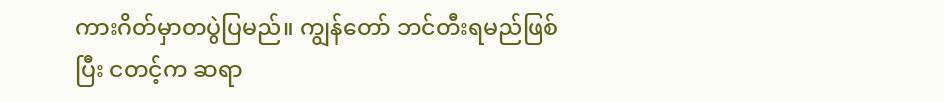ကားဂိတ်မှာတပွဲပြမည်။ ကျွန်တော် ဘင်တီးရမည်ဖြစ်ပြီး ငတင့်က ဆရာ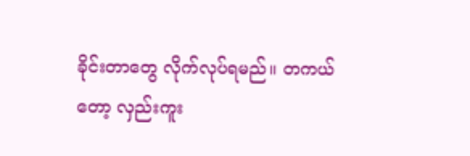ခိုင်းတာတွေ လိုက်လုပ်ရမည်။ တကယ်တော့ လှည်းကူး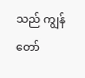သည် ကျွန်တော်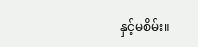နှင့်မစိမ်း။